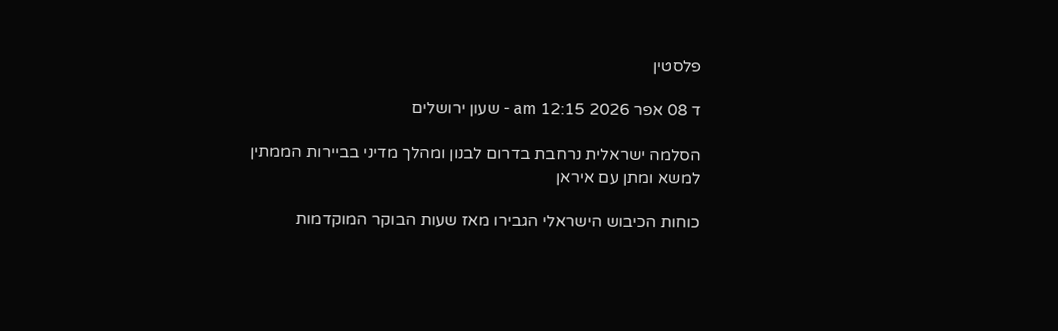פלסטין

ד 08 אפר 2026 12:15 am - שעון ירושלים

הסלמה ישראלית נרחבת בדרום לבנון ומהלך מדיני בביירות הממתין למשא ומתן עם איראן

כוחות הכיבוש הישראלי הגבירו מאז שעות הבוקר המוקדמות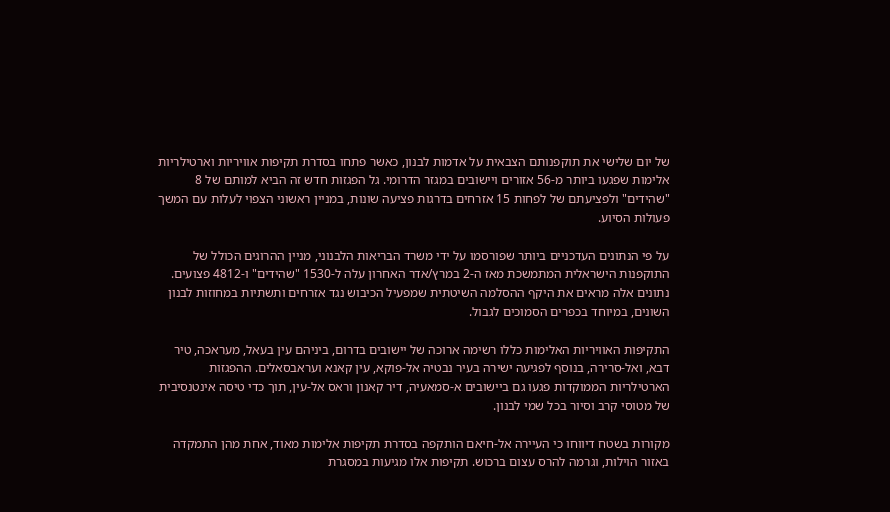של יום שלישי את תוקפנותם הצבאית על אדמות לבנון, כאשר פתחו בסדרת תקיפות אוויריות וארטילריות אלימות שפגעו ביותר מ-56 אזורים ויישובים במגזר הדרומי. גל הפגזות חדש זה הביא למותם של 8 "שהידים" ולפציעתם של לפחות 15 אזרחים בדרגות פציעה שונות, במניין ראשוני הצפוי לעלות עם המשך פעולות הסיוע.

על פי הנתונים העדכניים ביותר שפורסמו על ידי משרד הבריאות הלבנוני, מניין ההרוגים הכולל של התוקפנות הישראלית המתמשכת מאז ה-2 במרץ/אדר האחרון עלה ל-1530 "שהידים" ו-4812 פצועים. נתונים אלה מראים את היקף ההסלמה השיטתית שמפעיל הכיבוש נגד אזרחים ותשתיות במחוזות לבנון השונים, במיוחד בכפרים הסמוכים לגבול.

התקיפות האוויריות האלימות כללו רשימה ארוכה של יישובים בדרום, ביניהם עין בעאל, מעראכה, טיר דבא, ואל-סרירה, בנוסף לפגיעה ישירה בעיר נבטיה אל-פוקא, עין קאנא ועראבסאלים. ההפגזות הארטילריות הממוקדות פגעו גם ביישובים א-סמאעיה, דיר קאנון וראס אל-עין, תוך כדי טיסה אינטנסיבית של מטוסי קרב וסיור בכל שמי לבנון.

מקורות בשטח דיווחו כי העיירה אל-חיאם הותקפה בסדרת תקיפות אלימות מאוד, אחת מהן התמקדה באזור הוילות, וגרמה להרס עצום ברכוש. תקיפות אלו מגיעות במסגרת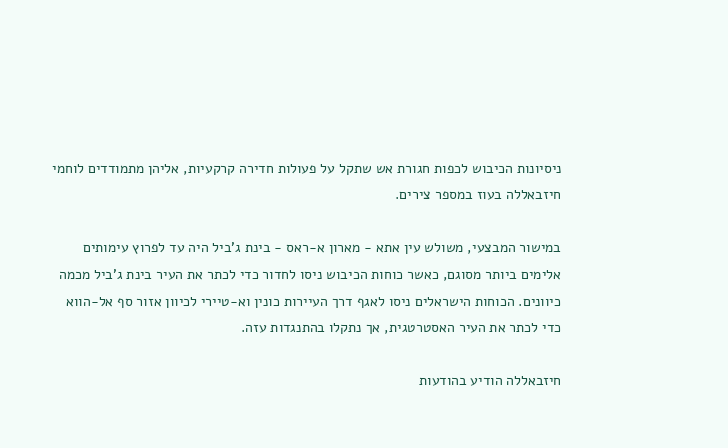ניסיונות הכיבוש לכפות חגורת אש שתקל על פעולות חדירה קרקעיות, אליהן מתמודדים לוחמי חיזבאללה בעוז במספר צירים.

במישור המבצעי, משולש עין אתא - מארון א-ראס - בינת ג'ביל היה עד לפרוץ עימותים אלימים ביותר מסוגם, כאשר כוחות הכיבוש ניסו לחדור כדי לכתר את העיר בינת ג'ביל מכמה כיוונים. הכוחות הישראלים ניסו לאגף דרך העיירות כונין וא-טיירי לכיוון אזור סף אל-הווא כדי לכתר את העיר האסטרטגית, אך נתקלו בהתנגדות עזה.

חיזבאללה הודיע בהודעות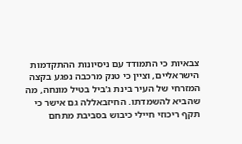צבאיות כי התמודד עם ניסיונות ההתקדמות הישראליים, וציין כי טנק מרכבה נפגע בקצה המזרחי של העיר בינת ג'ביל בטיל מונחה, מה שהביא להשמדתו. החיזבאללה גם אישר כי תקף ריכוזי חיילי כיבוש בסביבת מתחם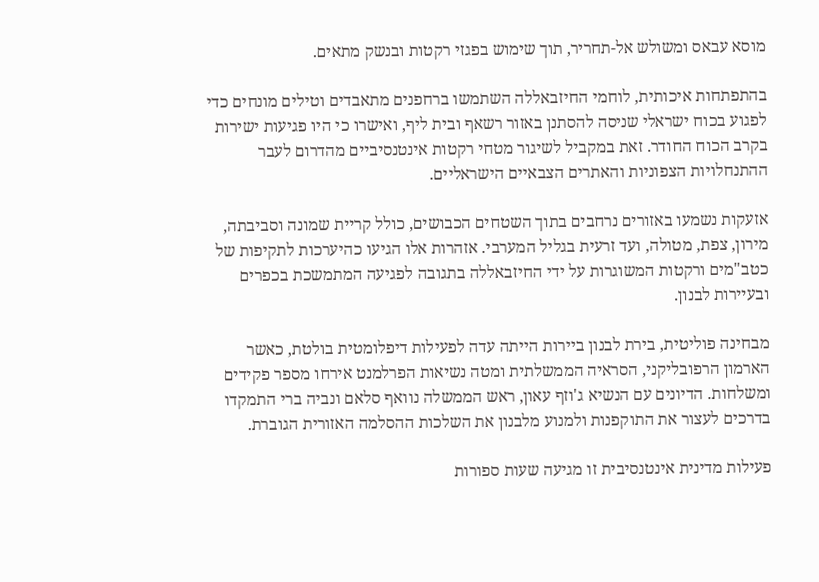מוסא עבאס ומשולש אל-תחריר, תוך שימוש בפגזי רקטות ובנשק מתאים.

בהתפתחות איכותית, לוחמי החיזבאללה השתמשו ברחפנים מתאבדים וטילים מונחים כדי לפגוע בכוח ישראלי שניסה להסתנן באזור רשאף ובית ליף, ואישרו כי היו פגיעות ישירות בקרב הכוח החודר. זאת במקביל לשיגור מטחי רקטות אינטנסיביים מהדרום לעבר ההתנחלויות הצפוניות והאתרים הצבאיים הישראליים.

אזעקות נשמעו באזורים נרחבים בתוך השטחים הכבושים, כולל קריית שמונה וסביבתה, מירון, צפת, מטולה, ועד זרעית בגליל המערבי. אזהרות אלו הגיעו כהיערכות לתקיפות של כטב"מים ורקטות המשוגרות על ידי החיזבאללה בתגובה לפגיעה המתמשכת בכפרים ובעיירות לבנון.

מבחינה פוליטית, בירת לבנון ביירות הייתה עדה לפעילות דיפלומטית בולטת, כאשר הארמון הרפובליקני, הסראיה הממשלתית ומטה נשיאות הפרלמנט אירחו מספר פקידים ומשלחות. הדיונים עם הנשיא ג'וזף עאון, ראש הממשלה נוואף סלאם ונביה ברי התמקדו בדרכים לעצור את התוקפנות ולמנוע מלבנון את השלכות ההסלמה האזורית הגוברת.

פעילות מדינית אינטנסיבית זו מגיעה שעות ספורות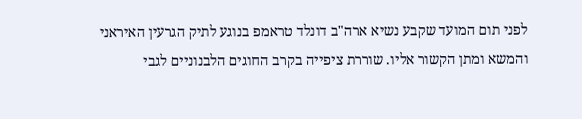לפני תום המועד שקבע נשיא ארה"ב דונלד טראמפ בנוגע לתיק הגרעין האיראני והמשא ומתן הקשור אליו. שוררת ציפייה בקרב החוגים הלבנוניים לגבי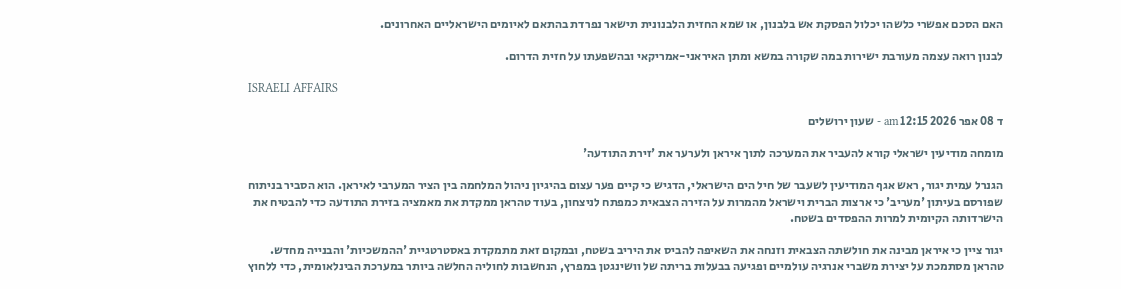האם הסכם אפשרי כלשהו יכלול הפסקת אש בלבנון, או שמא החזית הלבנונית תישאר נפרדת בהתאם לאיומים הישראליים האחרונים.

לבנון רואה עצמה מעורבת ישירות במה שקורה במשא ומתן האיראני-אמריקאי ובהשפעתו על חזית הדרום.

ISRAELI AFFAIRS

ד 08 אפר 2026 12:15 am - שעון ירושלים

מומחה מודיעין ישראלי קורא להעביר את המערכה לתוך איראן ולערער את 'זירת התודעה'

הגנרל עמית יגור, ראש אגף המודיעין לשעבר של חיל הים הישראלי, הדגיש כי קיים פער עצום בהיגיון ניהול המלחמה בין הציר המערבי לאיראן. הוא הסביר בניתוח שפורסם בעיתון 'מעריב' כי ארצות הברית וישראל מהמרות על הזירה הצבאית כמפתח לניצחון, בעוד טהראן ממקדת את מאמציה בזירת התודעה כדי להבטיח את הישרדותה הקיומית למרות ההפסדים בשטח.

יגור ציין כי איראן מבינה את חולשתה הצבאית וזנחה את השאיפה להביס את היריב בשטח, ובמקום זאת מתמקדת באסטרטגיית 'ההמשכיות' והבנייה מחדש. טהראן מסתמכת על יצירת משברי אנרגיה עולמיים ופגיעה בבעלות בריתה של וושינגטן במפרץ, הנחשבות לחוליה החלשה ביותר במערכת הבינלאומית, כדי ללחוץ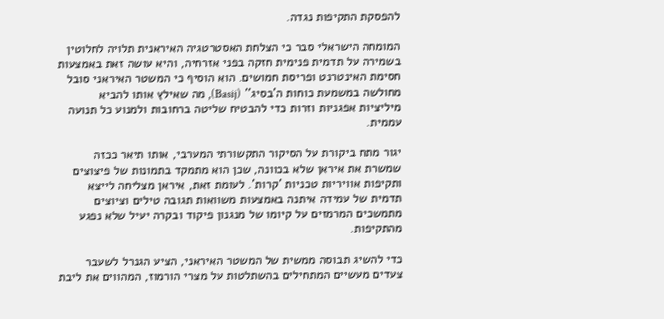להפסקת התקיפות נגדה.

המומחה הישראלי סבר כי הצלחת האסטרטגיה האיראנית תלויה לחלוטין בשמירה על תדמית פנימית חזקה בפני אזרחיה, והיא עושה זאת באמצעות חסימת האינטרנט ופריסת חמושים. הוא הוסיף כי המשטר האיראני סובל מחולשה במשמעת כוחות ה'בסיג'' (Basij), מה שאילץ אותו להביא מיליציות אפגניות וזרות כדי להבטיח שליטה ברחובות ולמנוע כל תנועה עממית.

יגור מתח ביקורת על הסיקור התקשורתי המערבי, אותו תיאר ככזה שמשרת את איראן שלא בכוונה, שכן הוא מתמקד בתמונות של פיצוצים ותקיפות אוויריות טכניות 'קרות'. לעומת זאת, איראן מצליחה לייצא תדמית של עמידה איתנה באמצעות משוואות תגובה טילים וציוצים מתמשכים המרמזים על קיומו של מנגנון פיקוד ובקרה יעיל שלא נפגע מהתקיפות.

כדי להשיג תבוסה ממשית של המשטר האיראני, הציע הגנרל לשעבר צעדים מעשיים המתחילים בהשתלטות על מצרי הורמוז, המהווים את ליבת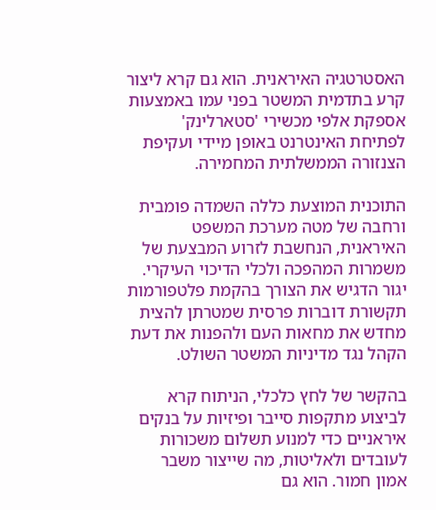האסטרטגיה האיראנית. הוא גם קרא ליצור קרע בתדמית המשטר בפני עמו באמצעות אספקת אלפי מכשירי 'סטארלינק' לפתיחת האינטרנט באופן מיידי ועקיפת הצנזורה הממשלתית המחמירה.

התוכנית המוצעת כללה השמדה פומבית ורחבה של מטה מערכת המשפט האיראנית, הנחשבת לזרוע המבצעת של משמרות המהפכה ולכלי הדיכוי העיקרי. יגור הדגיש את הצורך בהקמת פלטפורמות תקשורת דוברות פרסית שמטרתן להצית מחדש את מחאות העם ולהפנות את דעת הקהל נגד מדיניות המשטר השולט.

בהקשר של לחץ כלכלי, הניתוח קרא לביצוע מתקפות סייבר ופיזיות על בנקים איראניים כדי למנוע תשלום משכורות לעובדים ולאליטות, מה שייצור משבר אמון חמור. הוא גם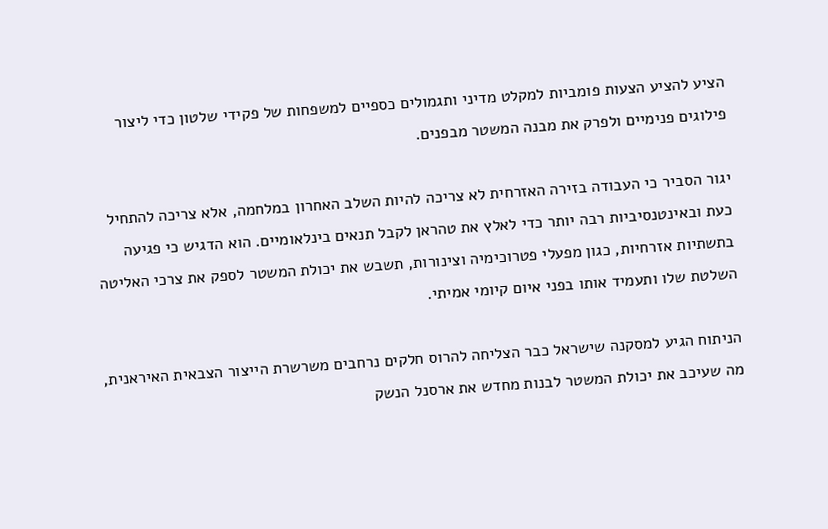הציע להציע הצעות פומביות למקלט מדיני ותגמולים כספיים למשפחות של פקידי שלטון כדי ליצור פילוגים פנימיים ולפרק את מבנה המשטר מבפנים.

יגור הסביר כי העבודה בזירה האזרחית לא צריכה להיות השלב האחרון במלחמה, אלא צריכה להתחיל כעת ובאינטנסיביות רבה יותר כדי לאלץ את טהראן לקבל תנאים בינלאומיים. הוא הדגיש כי פגיעה בתשתיות אזרחיות, כגון מפעלי פטרוכימיה וצינורות, תשבש את יכולת המשטר לספק את צרכי האליטה השלטת שלו ותעמיד אותו בפני איום קיומי אמיתי.

הניתוח הגיע למסקנה שישראל כבר הצליחה להרוס חלקים נרחבים משרשרת הייצור הצבאית האיראנית, מה שעיכב את יכולת המשטר לבנות מחדש את ארסנל הנשק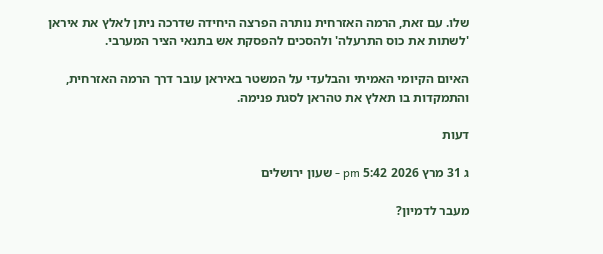שלו. עם זאת, הרמה האזרחית נותרה הפרצה היחידה שדרכה ניתן לאלץ את איראן 'לשתות את כוס התרעלה' ולהסכים להפסקת אש בתנאי הציר המערבי.

האיום הקיומי האמיתי והבלעדי על המשטר באיראן עובר דרך הרמה האזרחית, והתמקדות בו תאלץ את טהראן לסגת פנימה.

דעות

ג 31 מרץ 2026 5:42 pm - שעון ירושלים

מעבר לדמיון?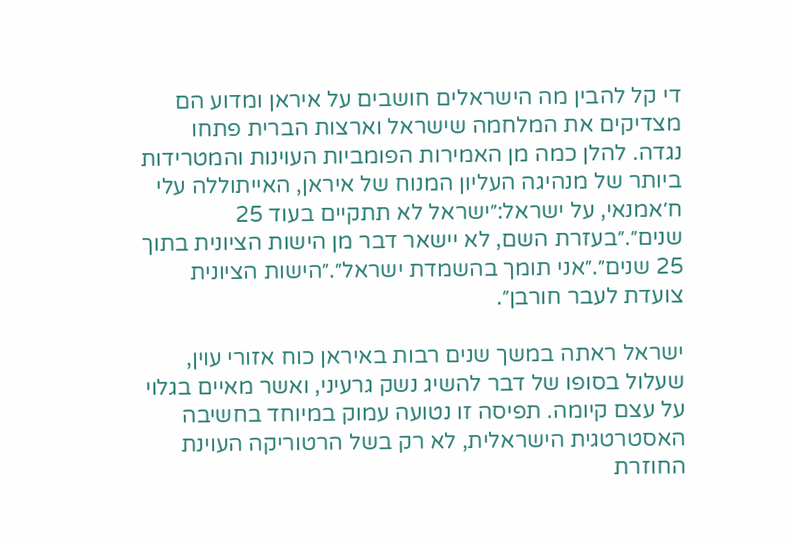די קל להבין מה הישראלים חושבים על איראן ומדוע הם מצדיקים את המלחמה שישראל וארצות הברית פתחו נגדה. להלן כמה מן האמירות הפומביות העוינות והמטרידות ביותר של מנהיגה העליון המנוח של איראן, האייתוללה עלי ח׳אמנאי, על ישראל:״ישראל לא תתקיים בעוד 25 שנים״.״בעזרת השם, לא יישאר דבר מן הישות הציונית בתוך 25 שנים״.״אני תומך בהשמדת ישראל״.״הישות הציונית צועדת לעבר חורבן״.

ישראל ראתה במשך שנים רבות באיראן כוח אזורי עוין, שעלול בסופו של דבר להשיג נשק גרעיני, ואשר מאיים בגלוי על עצם קיומה. תפיסה זו נטועה עמוק במיוחד בחשיבה האסטרטגית הישראלית, לא רק בשל הרטוריקה העוינת החוזרת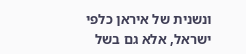ונשנית של איראן כלפי ישראל, אלא גם בשל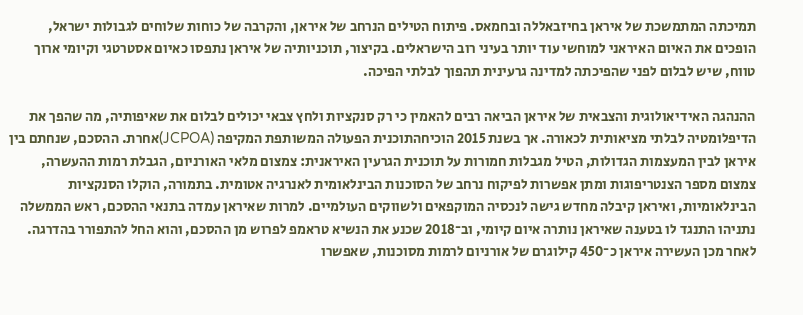תמיכתה המתמשכת של איראן בחיזבאללה ובחמאס. פיתוח הטילים הנרחב של איראן, והקרבה של כוחות שלוחים לגבולות ישראל, הופכים את האיום האיראני למוחשי עוד יותר בעיני רוב הישראלים. בקיצור, תוכניותיה של איראן נתפסו כאיום אסטרטגי וקיומי ארוך טווח, שיש לבלום לפני שהפיכתה למדינה גרעינית תהפוך לבלתי הפיכה.

ההנהגה האידיאולוגית והצבאית של איראן הביאה רבים להאמין כי רק סנקציות ולחץ צבאי יכולים לבלום את שאיפותיה, מה שהפך את הדיפלומטיה לבלתי מציאותית לכאורה. אך בשנת 2015 הוכיחהתוכנית הפעולה המשותפת המקיפה (JCPOA)אחרת. ההסכם, שנחתם בין איראן לבין המעצמות הגדולות, הטיל מגבלות חמורות על תוכנית הגרעין האיראנית: צמצום מלאי האורניום, הגבלת רמות ההעשרה, צמצום מספר הצנטריפוגות ומתן אפשרות לפיקוח נרחב של הסוכנות הבינלאומית לאנרגיה אטומית. בתמורה, הוקלו הסנקציות הבינלאומיות, ואיראן קיבלה מחדש גישה לנכסיה המוקפאים ולשווקים העולמיים. למרות שאיראן עמדה בתנאי ההסכם, ראש הממשלה נתניהו התנגד לו בטענה שאיראן נותרה איום קיומי, וב־2018 שכנע את הנשיא טראמפ לפרוש מן ההסכם, והוא החל להתפורר בהדרגה. לאחר מכן העשירה איראן כ־450 קילוגרם של אורניום לרמות מסוכנות, שאפשרו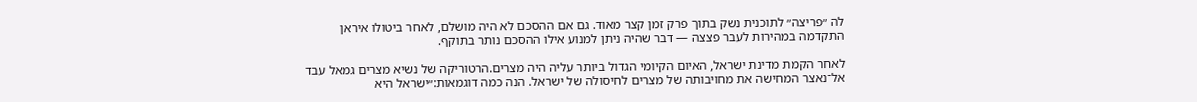לה ״פריצה״ לתוכנית נשק בתוך פרק זמן קצר מאוד. גם אם ההסכם לא היה מושלם, לאחר ביטולו איראן התקדמה במהירות לעבר פצצה — דבר שהיה ניתן למנוע אילו ההסכם נותר בתוקף.

לאחר הקמת מדינת ישראל, האיום הקיומי הגדול ביותר עליה היה מצרים.הרטוריקה של נשיא מצרים גמאל עבד אל־נאצר המחישה את מחויבותה של מצרים לחיסולה של ישראל. הנה כמה דוגמאות:״ישראל היא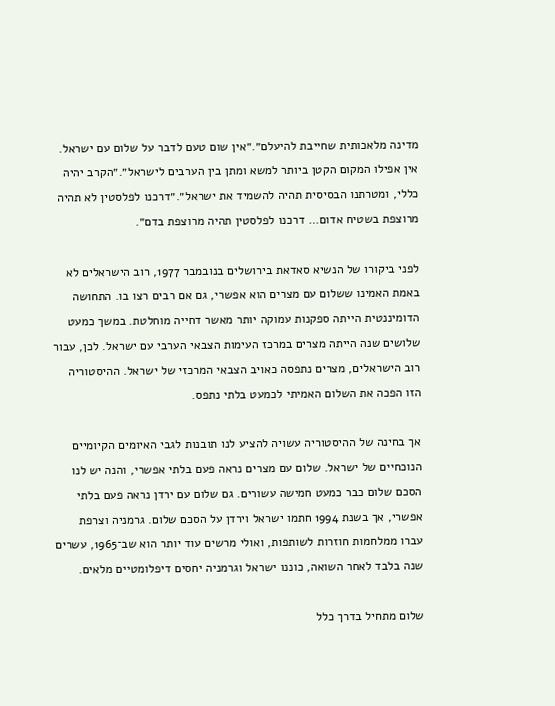מדינה מלאכותית שחייבת להיעלם״.״אין שום טעם לדבר על שלום עם ישראל. אין אפילו המקום הקטן ביותר למשא ומתן בין הערבים לישראל״.״הקרב יהיה כללי, ומטרתנו הבסיסית תהיה להשמיד את ישראל״.״דרכנו לפלסטין לא תהיה מרוצפת בשטיח אדום… דרכנו לפלסטין תהיה מרוצפת בדם״.

לפני ביקורו של הנשיא סאדאת בירושלים בנובמבר 1977, רוב הישראלים לא באמת האמינו ששלום עם מצרים הוא אפשרי, גם אם רבים רצו בו. התחושה הדומיננטית הייתה ספקנות עמוקה יותר מאשר דחייה מוחלטת. במשך כמעט שלושים שנה הייתה מצרים במרכז העימות הצבאי הערבי עם ישראל. לכן, עבור רוב הישראלים, מצרים נתפסה כאויב הצבאי המרכזי של ישראל. ההיסטוריה הזו הפכה את השלום האמיתי לכמעט בלתי נתפס.

אך בחינה של ההיסטוריה עשויה להציע לנו תובנות לגבי האיומים הקיומיים הנוכחיים של ישראל. שלום עם מצרים נראה פעם בלתי אפשרי, והנה יש לנו הסכם שלום כבר כמעט חמישה עשורים. גם שלום עם ירדן נראה פעם בלתי אפשרי, אך בשנת 1994 חתמו ישראל וירדן על הסכם שלום. גרמניה וצרפת עברו ממלחמות חוזרות לשותפות, ואולי מרשים עוד יותר הוא שב־1965, עשרים שנה בלבד לאחר השואה, כוננו ישראל וגרמניה יחסים דיפלומטיים מלאים.

שלום מתחיל בדרך כלל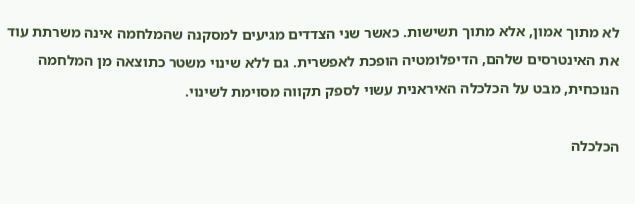לא מתוך אמון, אלא מתוך תשישות. כאשר שני הצדדים מגיעים למסקנה שהמלחמה אינה משרתת עוד את האינטרסים שלהם, הדיפלומטיה הופכת לאפשרית. גם ללא שינוי משטר כתוצאה מן המלחמה הנוכחית, מבט על הכלכלה האיראנית עשוי לספק תקווה מסוימת לשינוי.

הכלכלה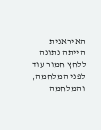האיראנית הייתה נתונה ללחץ חמור עוד לפני המלחמה, והמלחמה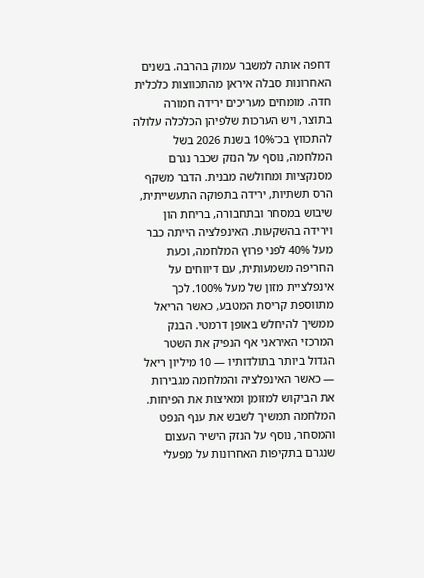דחפה אותה למשבר עמוק בהרבה. בשנים האחרונות סבלה איראן מהתכווצות כלכלית חדה. מומחים מעריכים ירידה חמורה בתוצר, ויש הערכות שלפיהן הכלכלה עלולה להתכווץ בכ־10% בשנת 2026 בשל המלחמה, נוסף על הנזק שכבר נגרם מסנקציות ומחולשה מבנית. הדבר משקף הרס תשתיות, ירידה בתפוקה התעשייתית, שיבוש במסחר ובתחבורה, בריחת הון וירידה בהשקעות. האינפלציה הייתה כבר מעל 40% לפני פרוץ המלחמה, וכעת החריפה משמעותית, עם דיווחים על אינפלציית מזון של מעל 100%. לכך מתווספת קריסת המטבע, כאשר הריאל ממשיך להיחלש באופן דרמטי. הבנק המרכזי האיראני אף הנפיק את השטר הגדול ביותר בתולדותיו — 10 מיליון ריאל — כאשר האינפלציה והמלחמה מגבירות את הביקוש למזומן ומאיצות את הפיחות. המלחמה תמשיך לשבש את ענף הנפט והמסחר, נוסף על הנזק הישיר העצום שנגרם בתקיפות האחרונות על מפעלי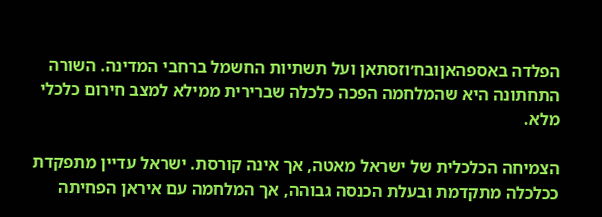הפלדה באספהאןובח׳וזסתאן ועל תשתיות החשמל ברחבי המדינה. השורה התחתונה היא שהמלחמה הפכה כלכלה שברירית ממילא למצב חירום כלכלי מלא.

הצמיחה הכלכלית של ישראל מאטה, אך אינה קורסת. ישראל עדיין מתפקדת ככלכלה מתקדמת ובעלת הכנסה גבוהה, אך המלחמה עם איראן הפחיתה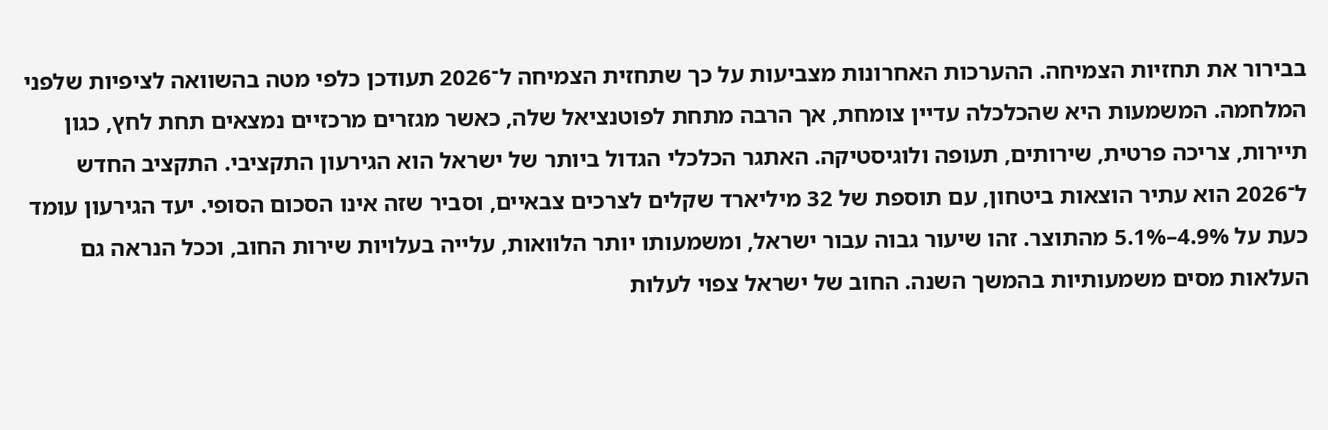בבירור את תחזיות הצמיחה. ההערכות האחרונות מצביעות על כך שתחזית הצמיחה ל־2026 תעודכן כלפי מטה בהשוואה לציפיות שלפני המלחמה. המשמעות היא שהכלכלה עדיין צומחת, אך הרבה מתחת לפוטנציאל שלה, כאשר מגזרים מרכזיים נמצאים תחת לחץ, כגון תיירות, צריכה פרטית, שירותים, תעופה ולוגיסטיקה. האתגר הכלכלי הגדול ביותר של ישראל הוא הגירעון התקציבי. התקציב החדש ל־2026 הוא עתיר הוצאות ביטחון, עם תוספת של 32 מיליארד שקלים לצרכים צבאיים, וסביר שזה אינו הסכום הסופי. יעד הגירעון עומד כעת על 4.9%–5.1% מהתוצר. זהו שיעור גבוה עבור ישראל, ומשמעותו יותר הלוואות, עלייה בעלויות שירות החוב, וככל הנראה גם העלאות מסים משמעותיות בהמשך השנה. החוב של ישראל צפוי לעלות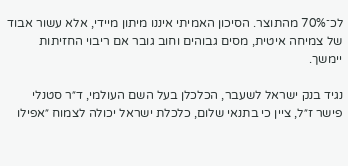לכ־70% מהתוצר. הסיכון האמיתי איננו מיתון מיידי, אלא עשור אבוד של צמיחה איטית, מסים גבוהים וחוב גובר אם ריבוי החזיתות יימשך.

נגיד בנק ישראל לשעבר, הכלכלן בעל השם העולמי, ד״ר סטנלי פישר ז״ל, ציין כי בתנאי שלום, כלכלת ישראל יכולה לצמוח ״אפילו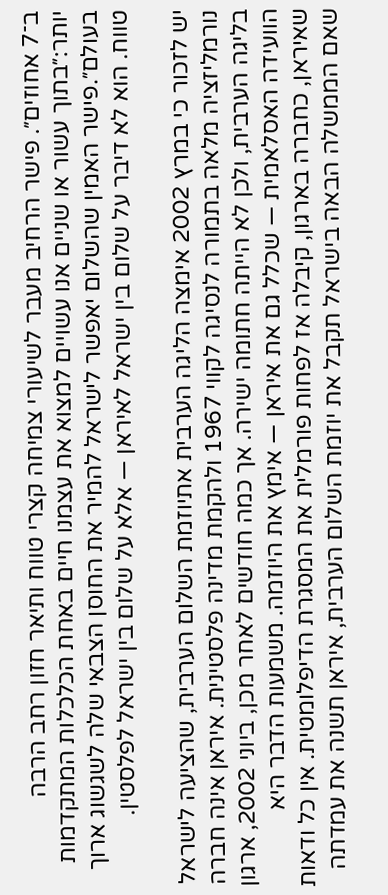ב־7 אחוזים״. פישר הרחיב מעבר לשיעורי צמיחה קצרי טווח ותיאר חזון רחב הרבה יותר:״בתוך עשור או שניים אנו עשויים למצוא את עצמנו חיים באחת הכלכלות המתקדמות בעולם״.פישר האמין שהשלום יאפשר לישראל להמיר את החוסן הצבאי שלה לשגשוג ארוך טווח. הוא לא דיבר על שלום בין ישראל לאיראן — אלא על שלום בין ישראל לפלסטין.

יש לזכור כי במרץ 2002 אימצה הליגה הערבית אתיוזמת השלום הערבית, שהציעה לישראל נורמליזציה מלאה בתמורה לנסיגה לקווי 1967 ולהקמת מדינה פלסטינית. איראן אינה חברה בליגה הערבית, ולכן לא הייתה חתומה ישירה. אך כמה חודשים לאחר מכן, ביוני 2002, ארגון הוועידה האסלאמית — שכלל גם את איראן — אימץ את היוזמה. משמעות הדבר היא שאיראן, כחברה בארגון, קיבלה אז לפחות פורמלית את המסגרת הדיפלומטית. אין כל ודאות שאם הממשלה הבאה בישראל תקבל את יוזמת השלום הערבית, איראן תשנה את עמדתה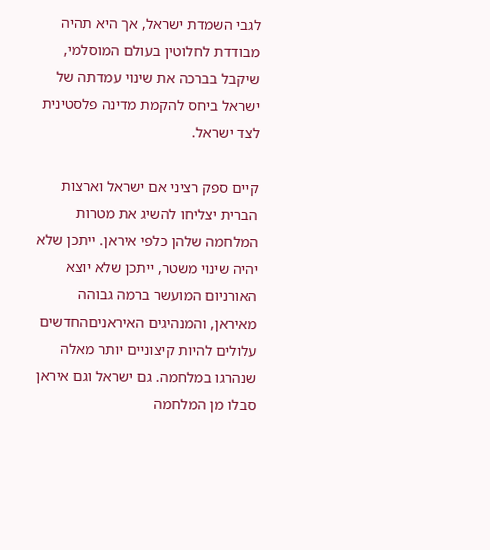לגבי השמדת ישראל, אך היא תהיה מבודדת לחלוטין בעולם המוסלמי, שיקבל בברכה את שינוי עמדתה של ישראל ביחס להקמת מדינה פלסטינית לצד ישראל.

קיים ספק רציני אם ישראל וארצות הברית יצליחו להשיג את מטרות המלחמה שלהן כלפי איראן. ייתכן שלא יהיה שינוי משטר, ייתכן שלא יוצא האורניום המועשר ברמה גבוהה מאיראן, והמנהיגים האיראניםהחדשים עלולים להיות קיצוניים יותר מאלה שנהרגו במלחמה. גם ישראל וגם איראן סבלו מן המלחמה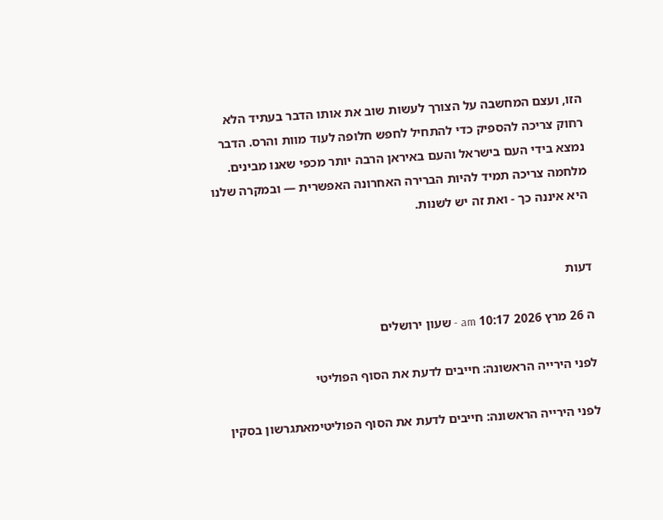הזו, ועצם המחשבה על הצורך לעשות שוב את אותו הדבר בעתיד הלא רחוק צריכה להספיק כדי להתחיל לחפש חלופה לעוד מוות והרס. הדבר נמצא בידי העם בישראל והעם באיראן הרבה יותר מכפי שאנו מבינים. מלחמה צריכה תמיד להיות הברירה האחרונה האפשרית — ובמקרה שלנו היא איננה כך - ואת זה יש לשנות.


דעות

ה 26 מרץ 2026 10:17 am - שעון ירושלים

לפני הירייה הראשונה: חייבים לדעת את הסוף הפוליטי

לפני הירייה הראשונה: חייבים לדעת את הסוף הפוליטימאתגרשון בסקין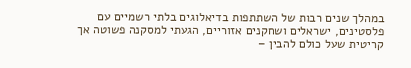במהלך שנים רבות של השתתפות בדיאלוגים בלתי רשמיים עם פלסטינים, ישראלים ושחקנים אזוריים, הגעתי למסקנה פשוטה אך קריטית שעל כולם להבין –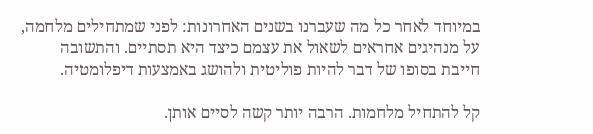במיוחד לאחר כל מה שעברנו בשנים האחרונות: לפני שמתחילים מלחמה, על מנהיגים אחראים לשאול את עצמם כיצד היא תסתיים. והתשובה חייבת בסופו של דבר להיות פוליטית ולהושג באמצעות דיפלומטיה.

קל להתחיל מלחמות. הרבה יותר קשה לסיים אותן.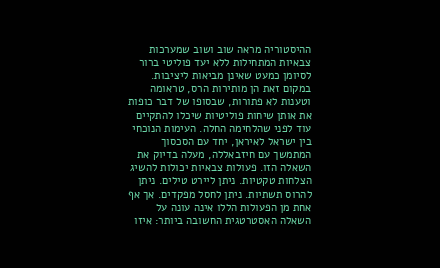ההיסטוריה מראה שוב ושוב שמערכות צבאיות המתחילות ללא יעד פוליטי ברור לסיומן כמעט שאינן מביאות ליציבות. במקום זאת הן מותירות הרס, טראומה וטענות לא פתורות, שבסופו של דבר כופות את אותן שיחות פוליטיות שיכלו להתקיים עוד לפני שהלחימה החלה. העימות הנוכחי בין ישראל לאיראן, יחד עם הסכסוך המתמשך עם חיזבאללה, מעלה בדיוק את השאלה הזו. פעולות צבאיות יכולות להשיג הצלחות טקטיות. ניתן ליירט טילים. ניתן להרוס תשתיות. ניתן לחסל מפקדים. אך אף אחת מן הפעולות הללו אינה עונה על השאלה האסטרטגית החשובה ביותר: איזו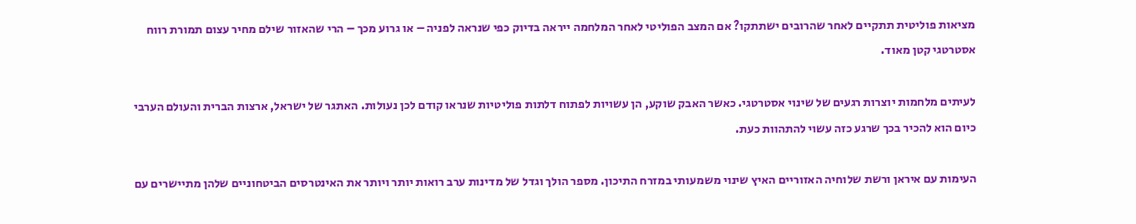מציאות פוליטית תתקיים לאחר שהרובים ישתתקו? אם המצב הפוליטי לאחר המלחמה ייראה בדיוק כפי שנראה לפניה – או גרוע מכך – הרי שהאזור שילם מחיר עצום תמורת רווח אסטרטגי קטן מאוד.

לעיתים מלחמות יוצרות רגעים של שינוי אסטרטגי. כאשר האבק שוקע, הן עשויות לפתוח דלתות פוליטיות שנראו קודם לכן נעולות. האתגר של ישראל, ארצות הברית והעולם הערבי כיום הוא להכיר בכך שרגע כזה עשוי להתהוות כעת.

העימות עם איראן ורשת שלוחיה האזוריים האיץ שינוי משמעותי במזרח התיכון. מספר הולך וגדל של מדינות ערב רואות יותר ויותר את האינטרסים הביטחוניים שלהן מתיישרים עם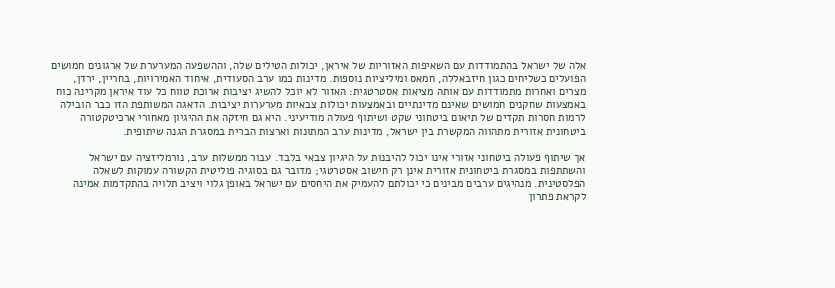אלה של ישראל בהתמודדות עם השאיפות האזוריות של איראן, יכולות הטילים שלה, וההשפעה המערערת של ארגונים חמושים הפועלים כשליחים כגון חיזבאללה, חמאס ומיליציות נוספות. מדינות כמו ערב הסעודית, איחוד האמירויות, בחריין, ירדן, מצרים ואחרות מתמודדות עם אותה מציאות אסטרטגית: האזור לא יוכל להשיג יציבות ארוכת טווח כל עוד איראן מקרינה כוח באמצעות שחקנים חמושים שאינם מדינתיים ובאמצעות יכולות צבאיות מערערות יציבות. הדאגה המשותפת הזו כבר הובילה לרמות חסרות תקדים של תיאום ביטחוני שקט ושיתוף פעולה מודיעיני. היא גם חיזקה את ההיגיון מאחורי ארכיטקטורה ביטחונית אזורית מתהווה המקשרת בין ישראל, מדינות ערב המתונות וארצות הברית במסגרת הגנה שיתופית.

אך שיתוף פעולה ביטחוני אזורי אינו יכול להיבנות על היגיון צבאי בלבד. עבור ממשלות ערב, נורמליזציה עם ישראל והשתתפות במסגרת ביטחונית אזורית אינן רק חישוב אסטרטגי; מדובר גם בסוגיה פוליטית הקשורה עמוקות לשאלה הפלסטינית. מנהיגים ערבים מבינים כי יכולתם להעמיק את היחסים עם ישראל באופן גלוי ויציב תלויה בהתקדמות אמינה לקראת פתרון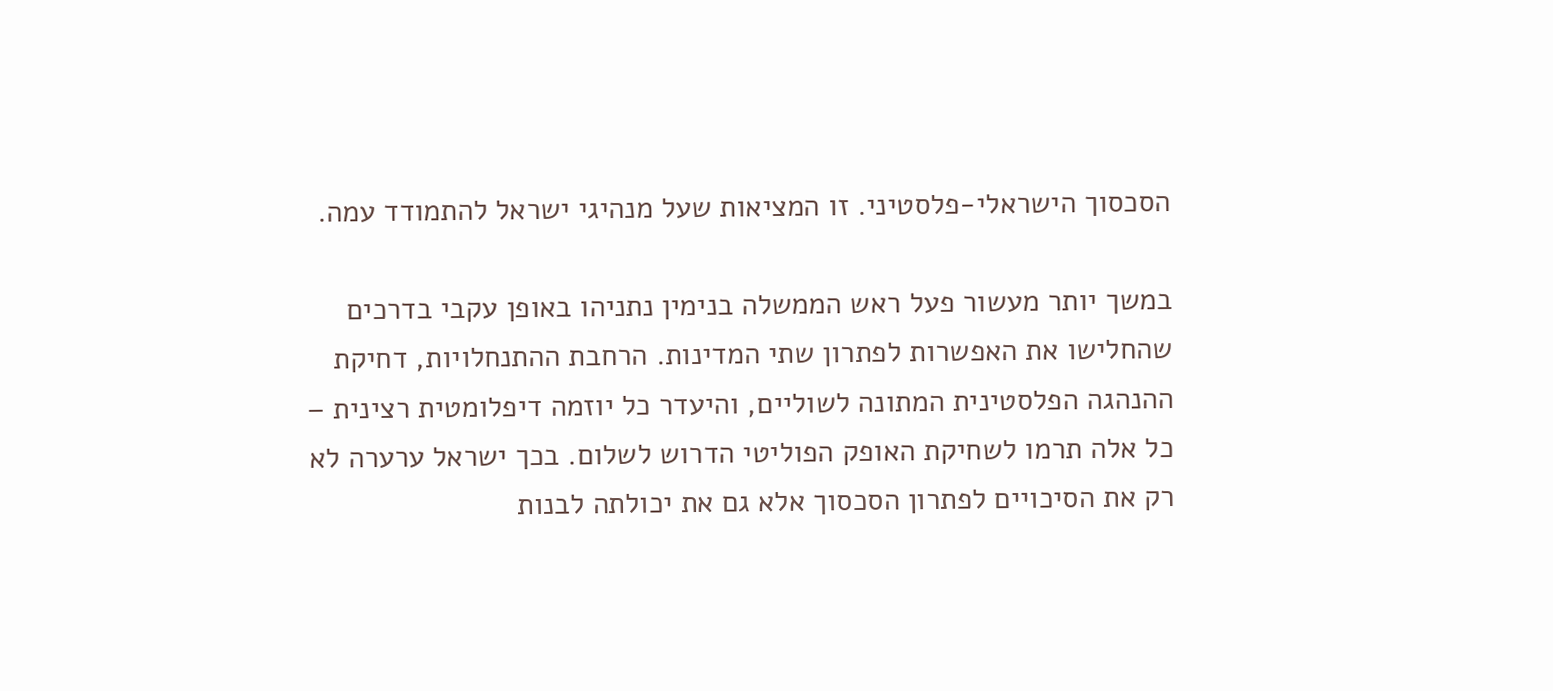הסכסוך הישראלי-פלסטיני. זו המציאות שעל מנהיגי ישראל להתמודד עמה.

במשך יותר מעשור פעל ראש הממשלה בנימין נתניהו באופן עקבי בדרכים שהחלישו את האפשרות לפתרון שתי המדינות. הרחבת ההתנחלויות, דחיקת ההנהגה הפלסטינית המתונה לשוליים, והיעדר כל יוזמה דיפלומטית רצינית – כל אלה תרמו לשחיקת האופק הפוליטי הדרוש לשלום. בכך ישראל ערערה לא רק את הסיכויים לפתרון הסכסוך אלא גם את יכולתה לבנות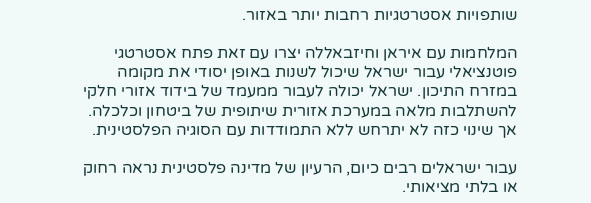שותפויות אסטרטגיות רחבות יותר באזור.

המלחמות עם איראן וחיזבאללה יצרו עם זאת פתח אסטרטגי פוטנציאלי עבור ישראל שיכול לשנות באופן יסודי את מקומה במזרח התיכון. ישראל יכולה לעבור ממעמד של בידוד אזורי חלקי להשתלבות מלאה במערכת אזורית שיתופית של ביטחון וכלכלה. אך שינוי כזה לא יתרחש ללא התמודדות עם הסוגיה הפלסטינית.

עבור ישראלים רבים כיום, הרעיון של מדינה פלסטינית נראה רחוק או בלתי מציאותי.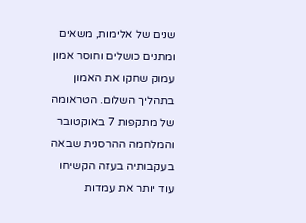שנים של אלימות, משאים ומתנים כושלים וחוסר אמון עמוק שחקו את האמון בתהליך השלום. הטראומה של מתקפות 7 באוקטובר והמלחמה ההרסנית שבאה בעקבותיה בעזה הקשיחו עוד יותר את עמדות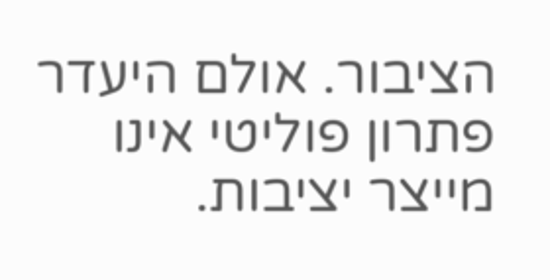הציבור. אולם היעדר פתרון פוליטי אינו מייצר יציבות.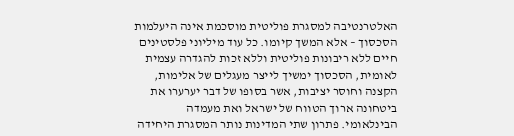האלטרנטיבה למסגרת פוליטית מוסכמת אינה היעלמות הסכסוך – אלא המשך קיומו. כל עוד מיליוני פלסטינים חיים ללא ריבונות פוליטית וללא זכות להגדרה עצמית לאומית, הסכסוך ימשיך לייצר מעגלים של אלימות, הקצנה וחוסר יציבות, אשר בסופו של דבר יערערו את ביטחונה ארוך הטווח של ישראל ואת מעמדה הבינלאומי. פתרון שתי המדינות נותר המסגרת היחידה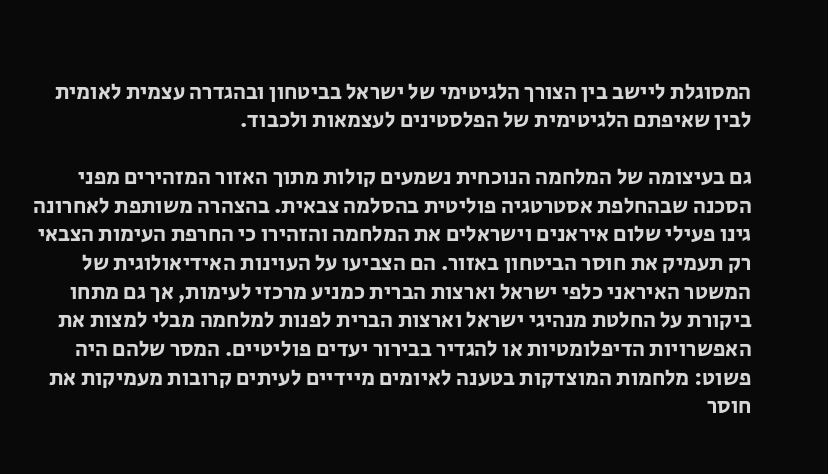המסוגלת ליישב בין הצורך הלגיטימי של ישראל בביטחון ובהגדרה עצמית לאומית לבין שאיפתם הלגיטימית של הפלסטינים לעצמאות ולכבוד.

גם בעיצומה של המלחמה הנוכחית נשמעים קולות מתוך האזור המזהירים מפני הסכנה שבהחלפת אסטרטגיה פוליטית בהסלמה צבאית. בהצהרה משותפת לאחרונה גינו פעילי שלום איראנים וישראלים את המלחמה והזהירו כי החרפת העימות הצבאי רק תעמיק את חוסר הביטחון באזור. הם הצביעו על העוינות האידיאולוגית של המשטר האיראני כלפי ישראל וארצות הברית כמניע מרכזי לעימות, אך גם מתחו ביקורת על החלטת מנהיגי ישראל וארצות הברית לפנות למלחמה מבלי למצות את האפשרויות הדיפלומטיות או להגדיר בבירור יעדים פוליטיים. המסר שלהם היה פשוט: מלחמות המוצדקות בטענה לאיומים מיידיים לעיתים קרובות מעמיקות את חוסר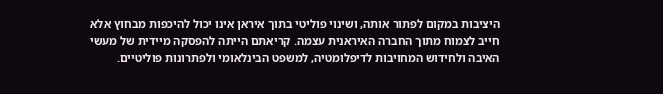היציבות במקום לפתור אותה, ושינוי פוליטי בתוך איראן אינו יכול להיכפות מבחוץ אלא חייב לצמוח מתוך החברה האיראנית עצמה. קריאתם הייתה להפסקה מיידית של מעשי האיבה ולחידוש המחויבות לדיפלומטיה, למשפט הבינלאומי ולפתרונות פוליטיים.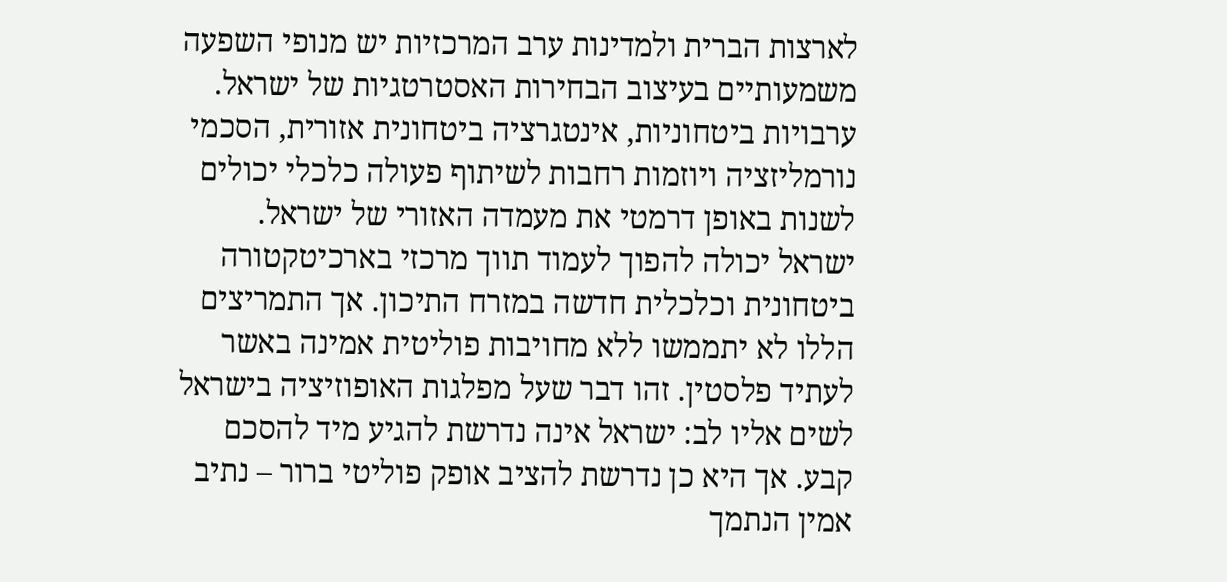לארצות הברית ולמדינות ערב המרכזיות יש מנופי השפעה משמעותיים בעיצוב הבחירות האסטרטגיות של ישראל. ערבויות ביטחוניות, אינטגרציה ביטחונית אזורית, הסכמי נורמליזציה ויוזמות רחבות לשיתוף פעולה כלכלי יכולים לשנות באופן דרמטי את מעמדה האזורי של ישראל. ישראל יכולה להפוך לעמוד תווך מרכזי בארכיטקטורה ביטחונית וכלכלית חדשה במזרח התיכון. אך התמריצים הללו לא יתממשו ללא מחויבות פוליטית אמינה באשר לעתיד פלסטין. זהו דבר שעל מפלגות האופוזיציה בישראל לשים אליו לב: ישראל אינה נדרשת להגיע מיד להסכם קבע. אך היא כן נדרשת להציב אופק פוליטי ברור – נתיב אמין הנתמך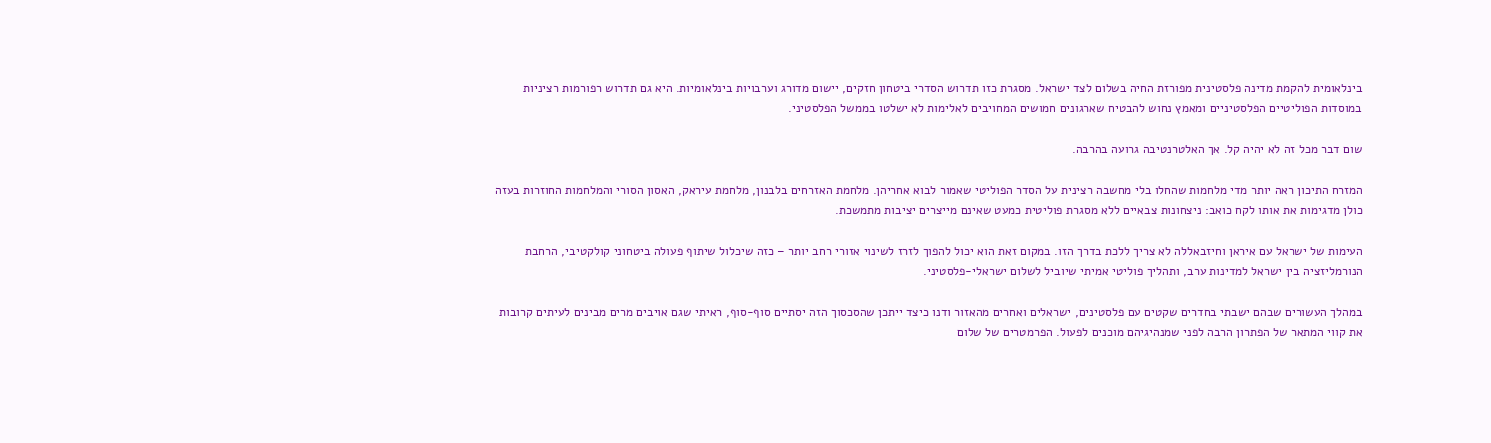בינלאומית להקמת מדינה פלסטינית מפורזת החיה בשלום לצד ישראל. מסגרת כזו תדרוש הסדרי ביטחון חזקים, יישום מדורג וערבויות בינלאומיות. היא גם תדרוש רפורמות רציניות במוסדות הפוליטיים הפלסטיניים ומאמץ נחוש להבטיח שארגונים חמושים המחויבים לאלימות לא ישלטו בממשל הפלסטיני.

שום דבר מכל זה לא יהיה קל. אך האלטרנטיבה גרועה בהרבה.

המזרח התיכון ראה יותר מדי מלחמות שהחלו בלי מחשבה רצינית על הסדר הפוליטי שאמור לבוא אחריהן. מלחמת האזרחים בלבנון, מלחמת עיראק, האסון הסורי והמלחמות החוזרות בעזה כולן מדגימות את אותו לקח כואב: ניצחונות צבאיים ללא מסגרת פוליטית כמעט שאינם מייצרים יציבות מתמשכת.

העימות של ישראל עם איראן וחיזבאללה לא צריך ללכת בדרך הזו. במקום זאת הוא יכול להפוך לזרז לשינוי אזורי רחב יותר – כזה שיכלול שיתוף פעולה ביטחוני קולקטיבי, הרחבת הנורמליזציה בין ישראל למדינות ערב, ותהליך פוליטי אמיתי שיוביל לשלום ישראלי-פלסטיני.

במהלך העשורים שבהם ישבתי בחדרים שקטים עם פלסטינים, ישראלים ואחרים מהאזור ודנו כיצד ייתכן שהסכסוך הזה יסתיים סוף-סוף, ראיתי שגם אויבים מרים מבינים לעיתים קרובות את קווי המתאר של הפתרון הרבה לפני שמנהיגיהם מוכנים לפעול. הפרמטרים של שלום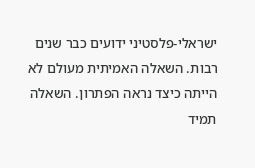ישראלי-פלסטיני ידועים כבר שנים רבות. השאלה האמיתית מעולם לא הייתה כיצד נראה הפתרון. השאלה תמיד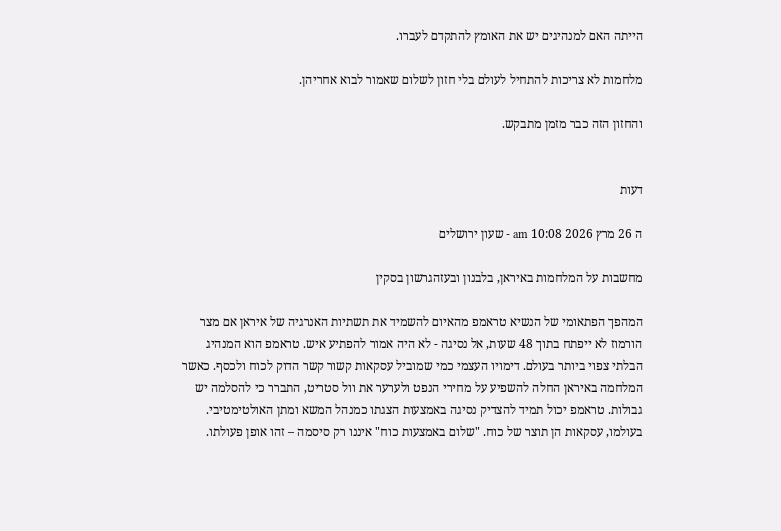הייתה האם למנהיגים יש את האומץ להתקדם לעברו.

מלחמות לא צריכות להתחיל לעולם בלי חזון לשלום שאמור לבוא אחריהן.

והחזון הזה כבר מזמן מתבקש.


דעות

ה 26 מרץ 2026 10:08 am - שעון ירושלים

מחשבות על המלחמות באיראן, בלבנון ובעזהגרשון בסקין

המהפך הפתאומי של הנשיא טראמפ מהאיום להשמיד את תשתיות האנרגיה של איראן אם מצר הורמוז לא ייפתח בתוך 48 שעות, אל נסיגה - לא היה אמור להפתיע איש. טראמפ הוא המנהיג הבלתי צפוי ביותר בעולם. דימויו העצמי כמי שמוביל עסקאות קשור קשר הדוק לכוח ולכסף. כאשר המלחמה באיראן החלה להשפיע על מחירי הנפט ולערער את וול סטריט, התברר כי להסלמה יש גבולות. טראמפ יכול תמיד להצדיק נסיגה באמצעות הצגתו כמנהל המשא ומתן האולטימטיבי. בעולמו, עסקאות הן תוצר של כוח. "שלום באמצעות כוח" איננו רק סיסמה – זהו אופן פעולתו.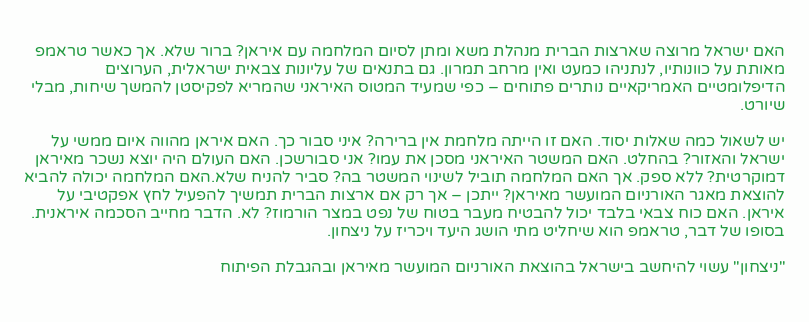האם ישראל מרוצה שארצות הברית מנהלת משא ומתן לסיום המלחמה עם איראן? ברור שלא. אך כאשר טראמפ מאותת על כוונותיו, לנתניהו כמעט ואין מרחב תמרון. גם בתנאים של עליונות צבאית ישראלית, הערוצים הדיפלומטיים האמריקאיים נותרים פתוחים – כפי שמעיד המטוס האיראני שהמריא לפקיסטן להמשך שיחות, מבלי שיורט.

יש לשאול כמה שאלות יסוד. האם זו הייתה מלחמת אין ברירה? איני סבור כך. האם איראן מהווה איום ממשי על ישראל והאזור? בהחלט. האם המשטר האיראני מסכן את עמו? אני סבורשכן. האם העולם היה יוצא נשכר מאיראן דמוקרטית? ללא ספק. אך האם המלחמה תוביל לשינוי המשטר בה? סביר להניח שלא.האם המלחמה יכולה להביא להוצאת מאגר האורניום המועשר מאיראן? ייתכן – אך רק אם ארצות הברית תמשיך להפעיל לחץ אפקטיבי על איראן. האם כוח צבאי בלבד יכול להבטיח מעבר בטוח של נפט במצר הורמוז? לא. הדבר מחייב הסכמה איראנית. בסופו של דבר, טראמפ הוא שיחליט מתי הושג היעד ויכריז על ניצחון.

"ניצחון" עשוי להיחשב בישראל בהוצאת האורניום המועשר מאיראן ובהגבלת הפיתוח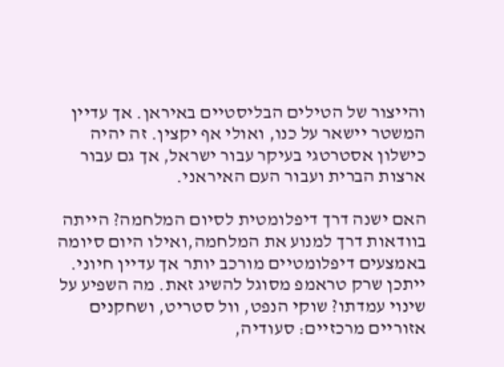והייצור של הטילים הבליסטיים באיראן. אך עדיין המשטר יישאר על כנו, ואולי אף יקצין. זה יהיה כישלון אסטרטגי בעיקר עבור ישראל, אך גם עבור ארצות הברית ועבור העם האיראני.

האם ישנה דרך דיפלומטית לסיום המלחמה? הייתה בוודאות דרך למנוע את המלחמה,ואילו היום סיומה באמצעים דיפלומטיים מורכב יותר אך עדיין חיוני. ייתכן שרק טראמפ מסוגל להשיג זאת. מה השפיע על שינוי עמדתו? שוקי הנפט, וול סטריט, ושחקנים אזוריים מרכזיים: סעודיה,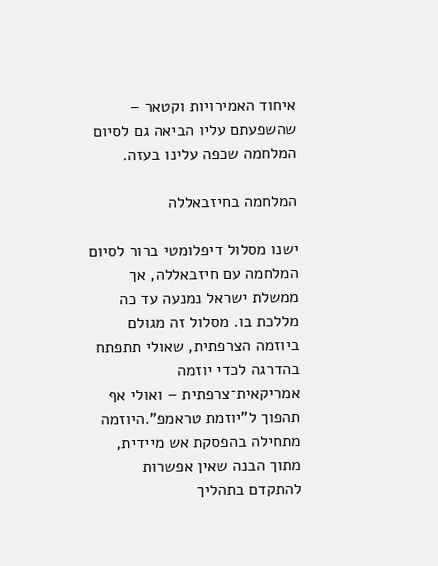איחוד האמירויות וקטאר – שהשפעתם עליו הביאה גם לסיום המלחמה שכפה עלינו בעזה.

המלחמה בחיזבאללה

ישנו מסלול דיפלומטי ברור לסיום המלחמה עם חיזבאללה, אך ממשלת ישראל נמנעה עד כה מללכת בו. מסלול זה מגולם ביוזמה הצרפתית, שאולי תתפתח בהדרגה לכדי יוזמה אמריקאית־צרפתית – ואולי אף תהפוך ל"יוזמת טראמפ".היוזמה מתחילה בהפסקת אש מיידית, מתוך הבנה שאין אפשרות להתקדם בתהליך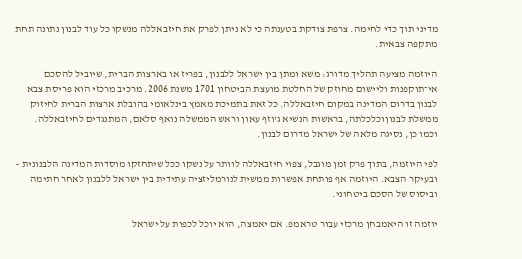מדיני תוך כדי לחימה. צרפת צודקת בטענתה כי לא ניתן לפרק את חיזבאללה מנשקו כל עוד לבנון נתונה תחת מתקפה צבאית.

היוזמה מציעה תהליך מדורג: משא ומתן בין ישראל ללבנון, בפריז או בארצות הברית, שיוביל להסכם אי־תוקפנות וליישום מחוזק של החלטת מועצת הביטחון 1701 משנת 2006. מרכיב מרכזי הוא פריסת צבא לבנון בדרום המדינה במקום חיזבאללה. כל זאת בתמיכת מאמץ בינלאומי בהובלת ארצות הברית לחיזוק ממשלת לבנוןוכלכלתה, בראשות הנשיא ג'וזף עאון וראש הממשלה נואף סלאם, המתנגדים לחיזבאללה. וכמו כן, נסיגה מלאה של ישראל מדרום לבנון.

לפי היוזמה, בתוך פרק זמן מוגבל, צפוי חיזבאללה לוותר על נשקו ככל שיתחזקו מוסדות המדינה הלבנונית – ובעיקר הצבא. היוזמה אף פותחת אפשרות ממשית לנורמליזציה עתידית בין ישראל ללבנון לאחר חתימה וביסוס של הסכם ביטחוני.

יוזמה זו היאמבחן מרכזי עבור טראמפ. אם יאמצה, הוא יוכל לכפות על ישראל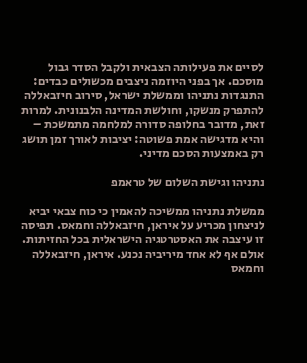לסיים את פעילותה הצבאית ולקבל הסדר גבול מוסכם. אך בפני היוזמה ניצבים מכשולים כבדים: התנגדות נתניהו וממשלת ישראל, סירוב חיזבאללה להתפרק מנשקו, וחולשת המדינה הלבנונית. למרות זאת, מדובר בחלופה סדורה למלחמה מתמשכת – והיא מדגישה אמת פשוטה: יציבות לאורך זמן תושג רק באמצעות הסכם מדיני.

נתניהו וגישת השלום של טראמפ

ממשלת נתניהו ממשיכה להאמין כי כוח צבאי יביא לניצחון מכריע על איראן, חיזבאללה וחמאס. תפיסה זו עיצבה את האסטרטגיה הישראלית בכל החזיתות. אולם אף לא אחד מיריביה נכנע. איראן, חיזבאללה וחמאס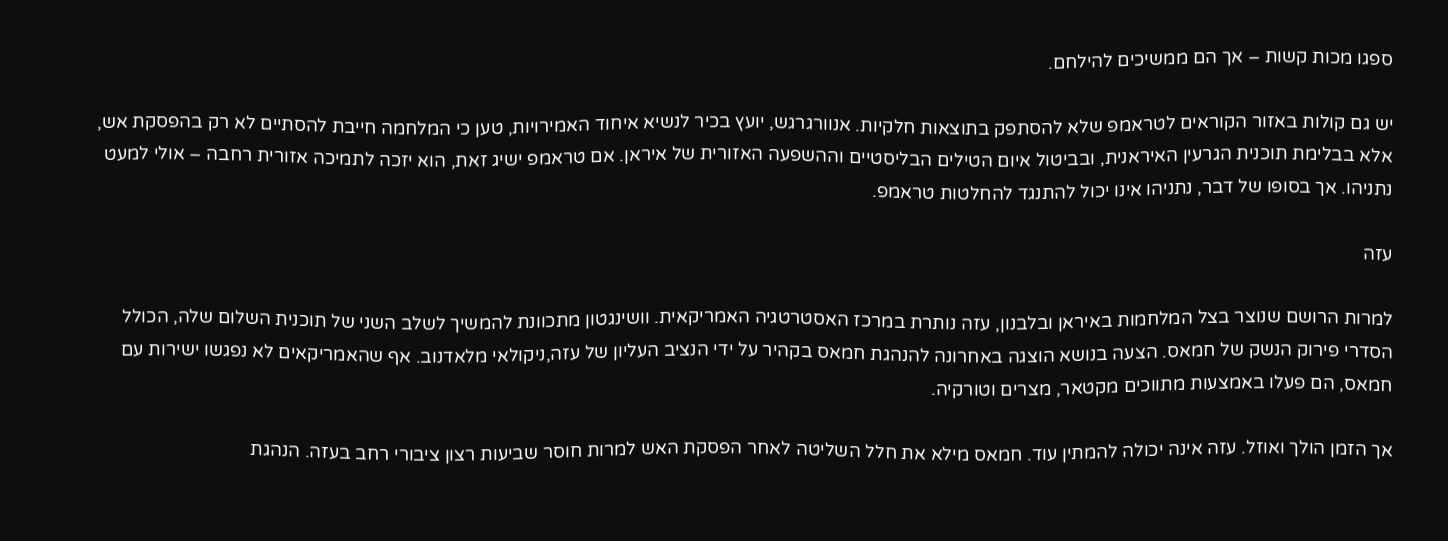ספגו מכות קשות – אך הם ממשיכים להילחם.

יש גם קולות באזור הקוראים לטראמפ שלא להסתפק בתוצאות חלקיות. אנוורגרגש, יועץ בכיר לנשיא איחוד האמירויות, טען כי המלחמה חייבת להסתיים לא רק בהפסקת אש, אלא בבלימת תוכנית הגרעין האיראנית, ובביטול איום הטילים הבליסטיים וההשפעה האזורית של איראן. אם טראמפ ישיג זאת, הוא יזכה לתמיכה אזורית רחבה – אולי למעט נתניהו. אך בסופו של דבר, נתניהו אינו יכול להתנגד להחלטות טראמפ.

עזה

למרות הרושם שנוצר בצל המלחמות באיראן ובלבנון, עזה נותרת במרכז האסטרטגיה האמריקאית. וושינגטון מתכוונת להמשיך לשלב השני של תוכנית השלום שלה, הכולל הסדרי פירוק הנשק של חמאס. הצעה בנושא הוצגה באחרונה להנהגת חמאס בקהיר על ידי הנציב העליון של עזה,ניקולאי מלאדנוב. אף שהאמריקאים לא נפגשו ישירות עם חמאס, הם פעלו באמצעות מתווכים מקטאר, מצרים וטורקיה.

אך הזמן הולך ואוזל. עזה אינה יכולה להמתין עוד. חמאס מילא את חלל השליטה לאחר הפסקת האש למרות חוסר שביעות רצון ציבורי רחב בעזה. הנהגת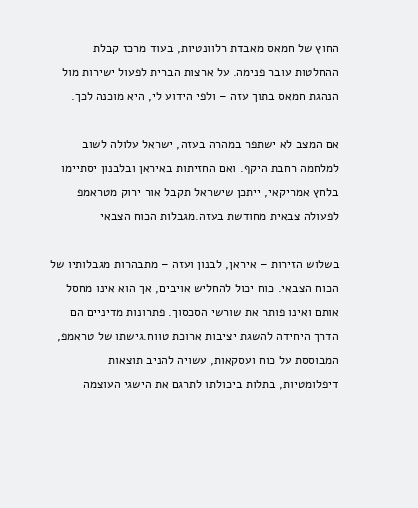החוץ של חמאס מאבדת רלוונטיות, בעוד מרכז קבלת ההחלטות עובר פנימה. על ארצות הברית לפעול ישירות מול הנהגת חמאס בתוך עזה – ולפי הידוע לי, היא מוכנה לכך.

אם המצב לא ישתפר במהרה בעזה, ישראל עלולה לשוב למלחמה רחבת היקף. ואם החזיתות באיראן ובלבנון יסתיימו בלחץ אמריקאי, ייתכן שישראל תקבל אור ירוק מטראמפ לפעולה צבאית מחודשת בעזה.מגבלות הכוח הצבאי

בשלוש הזירות – איראן, לבנון ועזה – מתבהרות מגבלותיו של הכוח הצבאי. כוח יכול להחליש אויבים, אך הוא אינו מחסל אותם ואינו פותר את שורשי הסכסוך. פתרונות מדיניים הם הדרך היחידה להשגת יציבות ארוכת טווח.גישתו של טראמפ, המבוססת על כוח ועסקאות, עשויה להניב תוצאות דיפלומטיות, בתלות ביכולתו לתרגם את הישגי העוצמה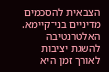הצבאית להסכמים מדיניים בני־קיימא. האלטרנטיבה להשגת יציבות לאורך זמן היא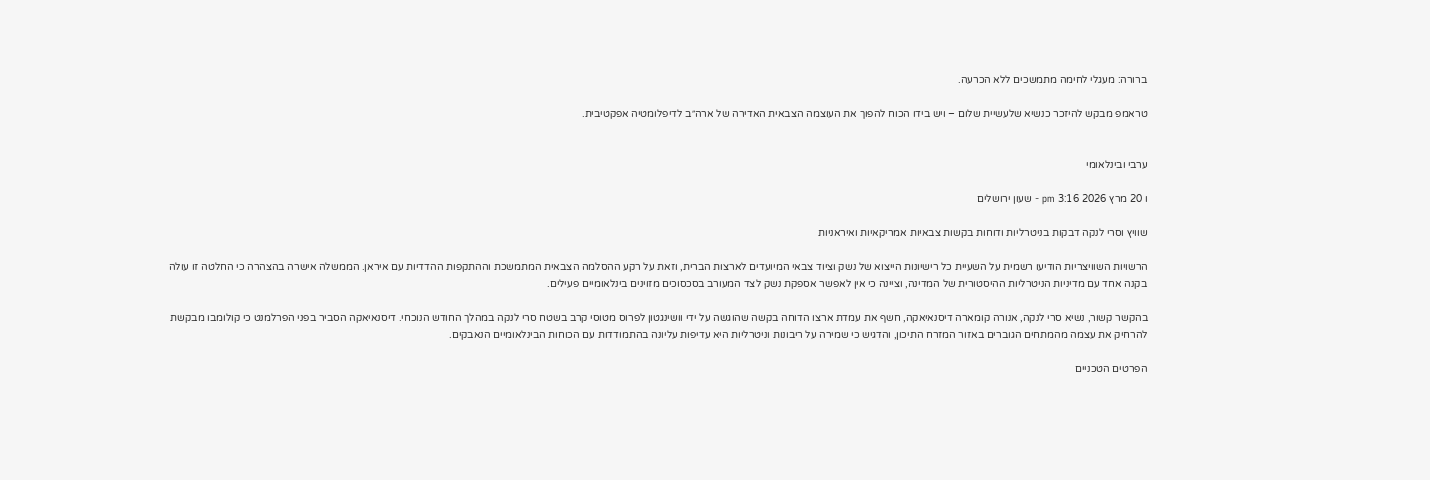ברורה: מעגלי לחימה מתמשכים ללא הכרעה.

טראמפ מבקש להיזכר כנשיא שלעשיית שלום – ויש בידו הכוח להפוך את העוצמה הצבאית האדירה של ארה״ב לדיפלומטיה אפקטיבית.


ערבי ובינלאומי

ו 20 מרץ 2026 3:16 pm - שעון ירושלים

שוויץ וסרי לנקה דבקות בניטרליות ודוחות בקשות צבאיות אמריקאיות ואיראניות

הרשויות השוויצריות הודיעו רשמית על השעיית כל רישיונות הייצוא של נשק וציוד צבאי המיועדים לארצות הברית, וזאת על רקע ההסלמה הצבאית המתמשכת וההתקפות ההדדיות עם איראן. הממשלה אישרה בהצהרה כי החלטה זו עולה בקנה אחד עם מדיניות הניטרליות ההיסטורית של המדינה, וציינה כי אין לאפשר אספקת נשק לצד המעורב בסכסוכים מזוינים בינלאומיים פעילים.

בהקשר קשור, נשיא סרי לנקה, אנורה קומארה דיסנאיאקה, חשף את עמדת ארצו הדוחה בקשה שהוגשה על ידי וושינגטון לפרוס מטוסי קרב בשטח סרי לנקה במהלך החודש הנוכחי. דיסנאיאקה הסביר בפני הפרלמנט כי קולומבו מבקשת להרחיק את עצמה מהמתחים הגוברים באזור המזרח התיכון, והדגיש כי שמירה על ריבונות וניטרליות היא עדיפות עליונה בהתמודדות עם הכוחות הבינלאומיים הנאבקים.

הפרטים הטכניים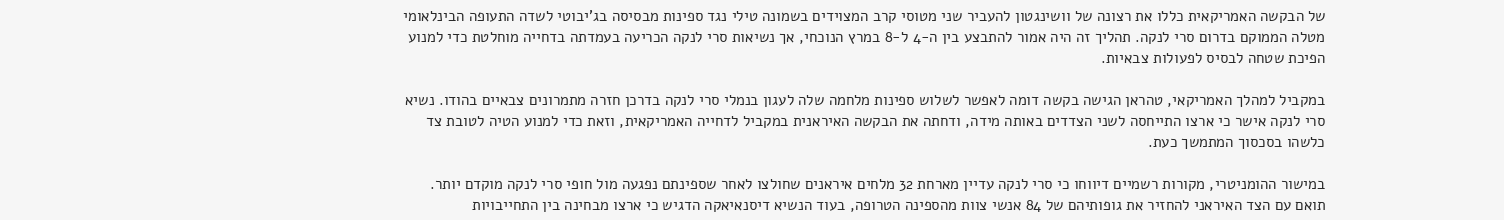של הבקשה האמריקאית כללו את רצונה של וושינגטון להעביר שני מטוסי קרב המצוידים בשמונה טילי נגד ספינות מבסיסה בג'יבוטי לשדה התעופה הבינלאומי מטלה הממוקם בדרום סרי לנקה. תהליך זה היה אמור להתבצע בין ה-4 ל-8 במרץ הנוכחי, אך נשיאות סרי לנקה הכריעה בעמדתה בדחייה מוחלטת כדי למנוע הפיכת שטחה לבסיס לפעולות צבאיות.

במקביל למהלך האמריקאי, טהראן הגישה בקשה דומה לאפשר לשלוש ספינות מלחמה שלה לעגון בנמלי סרי לנקה בדרכן חזרה מתמרונים צבאיים בהודו. נשיא סרי לנקה אישר כי ארצו התייחסה לשני הצדדים באותה מידה, ודחתה את הבקשה האיראנית במקביל לדחייה האמריקאית, וזאת כדי למנוע הטיה לטובת צד כלשהו בסכסוך המתמשך כעת.

במישור ההומניטרי, מקורות רשמיים דיווחו כי סרי לנקה עדיין מארחת 32 מלחים איראנים שחולצו לאחר שספינתם נפגעה מול חופי סרי לנקה מוקדם יותר. תואם עם הצד האיראני להחזיר את גופותיהם של 84 אנשי צוות מהספינה הטרופה, בעוד הנשיא דיסנאיאקה הדגיש כי ארצו מבחינה בין התחייבויות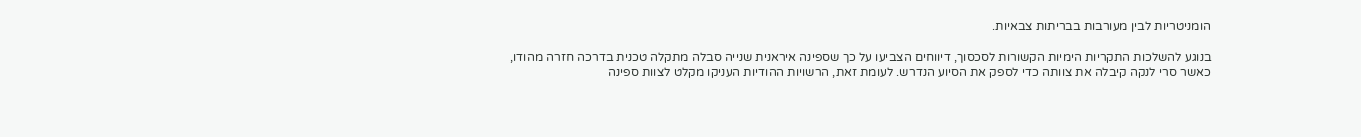הומניטריות לבין מעורבות בבריתות צבאיות.

בנוגע להשלכות התקריות הימיות הקשורות לסכסוך, דיווחים הצביעו על כך שספינה איראנית שנייה סבלה מתקלה טכנית בדרכה חזרה מהודו, כאשר סרי לנקה קיבלה את צוותה כדי לספק את הסיוע הנדרש. לעומת זאת, הרשויות ההודיות העניקו מקלט לצוות ספינה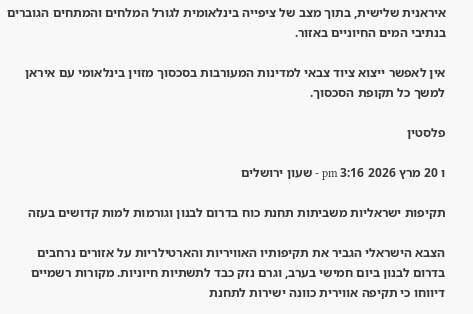איראנית שלישית, בתוך מצב של ציפייה בינלאומית לגורל המלחים והמתחים הגוברים בנתיבי המים החיוניים באזור.

אין לאפשר ייצוא ציוד צבאי למדינות המעורבות בסכסוך מזוין בינלאומי עם איראן למשך כל תקופת הסכסוך.

פלסטין

ו 20 מרץ 2026 3:16 pm - שעון ירושלים

תקיפות ישראליות משביתות תחנת כוח בדרום לבנון וגורמות למות קדושים בעזה

הצבא הישראלי הגביר את תקיפותיו האוויריות והארטילריות על אזורים נרחבים בדרום לבנון ביום חמישי בערב, וגרם נזק כבד לתשתיות חיוניות. מקורות רשמיים דיווחו כי תקיפה אווירית כוונה ישירות לתחנת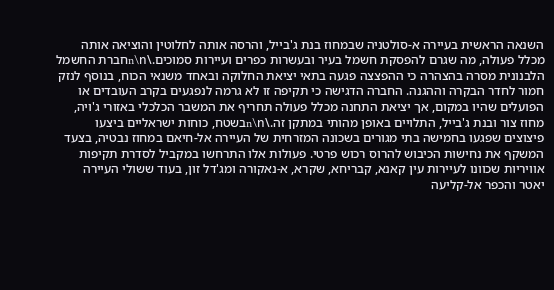השנאה הראשית בעיירה א-סולטניה שבמחוז בנת ג'בייל, והרסה אותה לחלוטין והוציאה אותה מכלל פעולה, מה שגרם להפסקת חשמל בעיר ובעשרות כפרים ועיירות סמוכים.\n\nחברת החשמל הלבנונית מסרה בהצהרה כי ההפצצה פגעה בתאי יציאת החלוקה ובאחד משנאי הכוח, בנוסף לנזק חמור לחדר הבקרה וההגנה. החברה הדגישה כי תקיפה זו לא גרמה לנפגעים בקרב העובדים או הפועלים שהיו במקום, אך יציאת התחנה מכלל פעולה תחריף את המשבר הכלכלי באזורי ג'ויה, מחוז צור ובנת ג'בייל, התלויים באופן מהותי במתקן זה.\n\nבשטח, כוחות ישראליים ביצעו פיצוצים שפגעו בחמישה בתי מגורים בשכונה המזרחית של העיירה אל-חיאם במחוז נבטיה, בצעד המשקף את נחישות הכיבוש להרוס רכוש פרטי. פעולות אלו התרחשו במקביל לסדרת תקיפות אוויריות שכוונו לעיירות עין קאנא, קבריחא, שקרא, א-נאקורה ומג'דל זון, בעוד ששולי העיירה יאטר והכפר אל-קליעה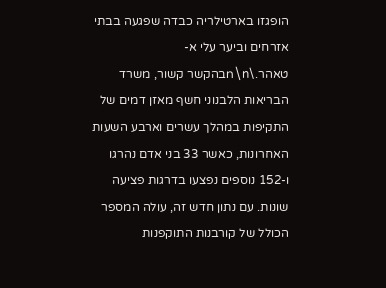הופגזו בארטילריה כבדה שפגעה בבתי אזרחים וביער עלי א-טאהר.\n\nבהקשר קשור, משרד הבריאות הלבנוני חשף מאזן דמים של התקיפות במהלך עשרים וארבע השעות האחרונות, כאשר 33 בני אדם נהרגו ו-152 נוספים נפצעו בדרגות פציעה שונות. עם נתון חדש זה, עולה המספר הכולל של קורבנות התוקפנות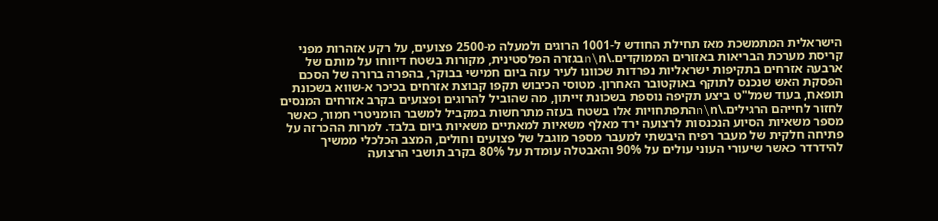הישראלית המתמשכת מאז תחילת החודש ל-1001 הרוגים ולמעלה מ-2500 פצועים, על רקע אזהרות מפני קריסת מערכת הבריאות באזורים הממוקדים.\n\nבגזרה הפלסטינית, מקורות בשטח דיווחו על מותם של ארבעה אזרחים בתקיפות ישראליות נפרדות שכוונו לעיר עזה ביום חמישי בבוקר, בהפרה ברורה של הסכם הפסקת האש שנכנס לתוקף באוקטובר האחרון. מטוסי הכיבוש תקפו קבוצת אזרחים בכיכר א-שווא בשכונת תופאח, בעוד שמל"ט ביצע תקיפה נוספת בשכונת זייתון, מה שהוביל להרוגים ופצועים בקרב אזרחים המנסים לחזור לחייהם הרגילים.\n\nהתפתחויות אלו בשטח בעזה מתרחשות במקביל למשבר הומניטרי חמור, כאשר מספר משאיות הסיוע הנכנסות לרצועה ירד מאלף משאיות למאתיים משאיות ביום בלבד. למרות ההכרזה על פתיחה חלקית של מעבר רפיח היבשתי למעבר מספר מוגבל של פצועים וחולים, המצב הכלכלי ממשיך להידרדר כאשר שיעורי העוני עולים על 90% והאבטלה עומדת על 80% בקרב תושבי הרצועה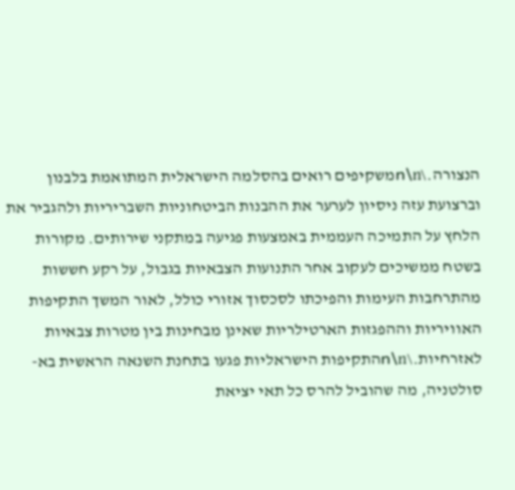הנצורה.\n\nמשקיפים רואים בהסלמה הישראלית המתואמת בלבנון וברצועת עזה ניסיון לערער את ההבנות הביטחוניות השבריריות ולהגביר את הלחץ על התמיכה העממית באמצעות פגיעה במתקני שירותים. מקורות בשטח ממשיכים לעקוב אחר התנועות הצבאיות בגבול, על רקע חששות מהתרחבות העימות והפיכתו לסכסוך אזורי כולל, לאור המשך התקיפות האוויריות וההפגזות הארטילריות שאינן מבחינות בין מטרות צבאיות לאזרחיות.\n\nהתקיפות הישראליות פגעו בתחנת השנאה הראשית בא-סולטניה, מה שהוביל להרס כל תאי יציאת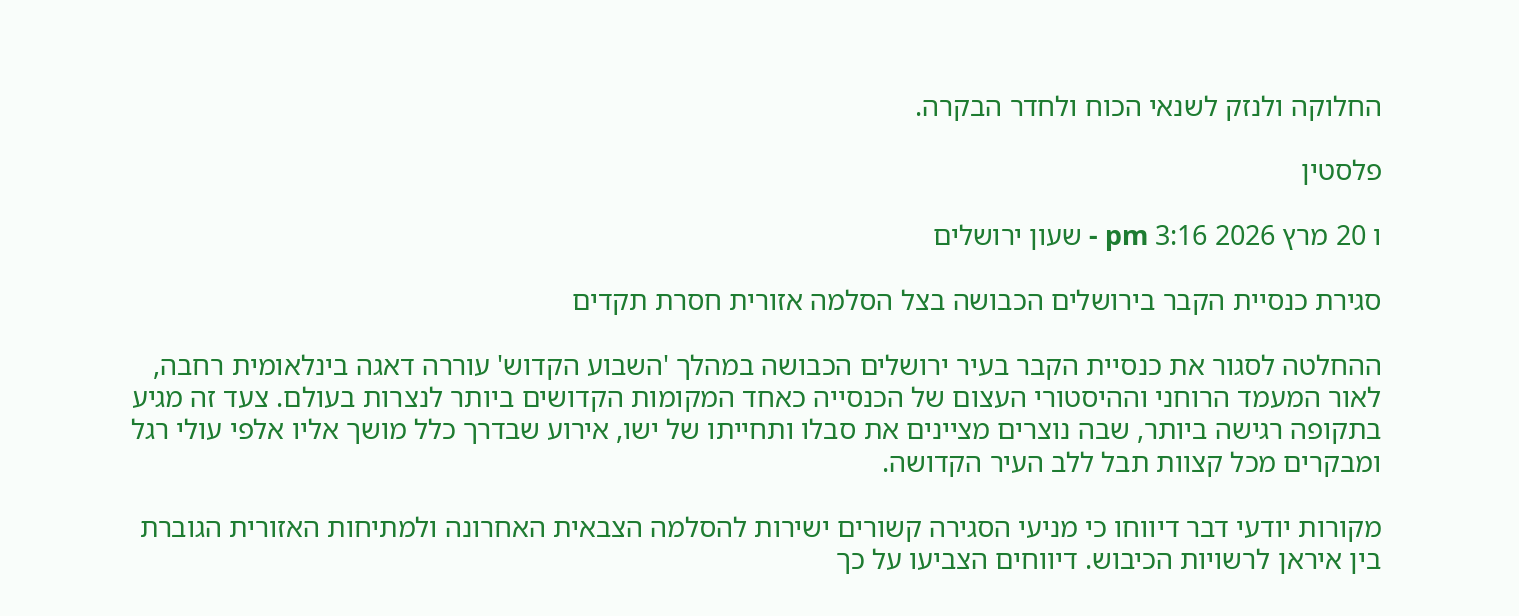החלוקה ולנזק לשנאי הכוח ולחדר הבקרה.

פלסטין

ו 20 מרץ 2026 3:16 pm - שעון ירושלים

סגירת כנסיית הקבר בירושלים הכבושה בצל הסלמה אזורית חסרת תקדים

ההחלטה לסגור את כנסיית הקבר בעיר ירושלים הכבושה במהלך 'השבוע הקדוש' עוררה דאגה בינלאומית רחבה, לאור המעמד הרוחני וההיסטורי העצום של הכנסייה כאחד המקומות הקדושים ביותר לנצרות בעולם. צעד זה מגיע בתקופה רגישה ביותר, שבה נוצרים מציינים את סבלו ותחייתו של ישו, אירוע שבדרך כלל מושך אליו אלפי עולי רגל ומבקרים מכל קצוות תבל ללב העיר הקדושה.

מקורות יודעי דבר דיווחו כי מניעי הסגירה קשורים ישירות להסלמה הצבאית האחרונה ולמתיחות האזורית הגוברת בין איראן לרשויות הכיבוש. דיווחים הצביעו על כך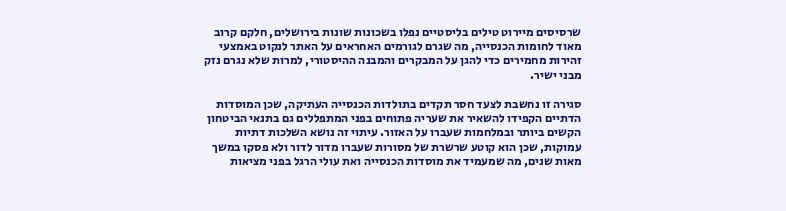שרסיסים מיירוט טילים בליסטיים נפלו בשכונות שונות בירושלים, חלקם קרוב מאוד לחומות הכנסייה, מה שגרם לגורמים האחראים על האתר לנקוט באמצעי זהירות מחמירים כדי להגן על המבקרים והמבנה ההיסטורי, למרות שלא נגרם נזק מבני ישיר.

סגירה זו נחשבת לצעד חסר תקדים בתולדות הכנסייה העתיקה, שכן המוסדות הדתיים הקפידו להשאיר את שעריה פתוחים בפני המתפללים גם בתנאי הביטחון הקשים ביותר ובמלחמות שעברו על האזור. עיתוי זה נושא השלכות דתיות עמוקות, שכן הוא קוטע שרשרת של מסורות שעברו מדור לדור ולא פסקו במשך מאות שנים, מה שמעמיד את מוסדות הכנסייה ואת עולי הרגל בפני מציאות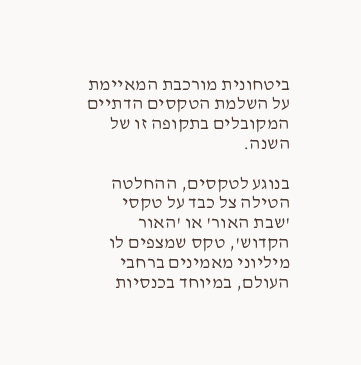ביטחונית מורכבת המאיימת על השלמת הטקסים הדתיים המקובלים בתקופה זו של השנה.

בנוגע לטקסים, ההחלטה הטילה צל כבד על טקסי 'שבת האור' או 'האור הקדוש', טקס שמצפים לו מיליוני מאמינים ברחבי העולם, במיוחד בכנסיות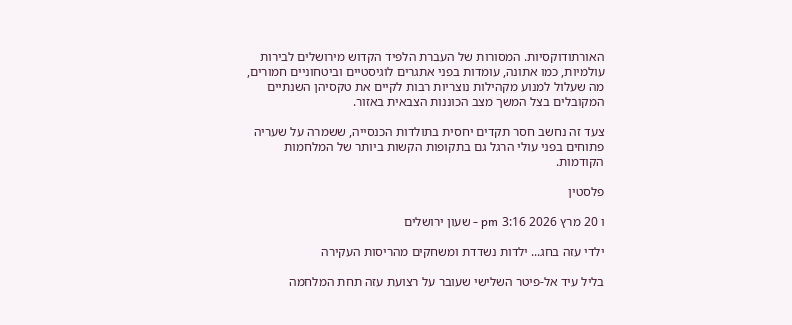האורתודוקסיות. המסורות של העברת הלפיד הקדוש מירושלים לבירות עולמיות, כמו אתונה, עומדות בפני אתגרים לוגיסטיים וביטחוניים חמורים, מה שעלול למנוע מקהילות נוצריות רבות לקיים את טקסיהן השנתיים המקובלים בצל המשך מצב הכוננות הצבאית באזור.

צעד זה נחשב חסר תקדים יחסית בתולדות הכנסייה, ששמרה על שעריה פתוחים בפני עולי הרגל גם בתקופות הקשות ביותר של המלחמות הקודמות.

פלסטין

ו 20 מרץ 2026 3:16 pm - שעון ירושלים

ילדי עזה בחג... ילדות נשדדת ומשחקים מהריסות העקירה

בליל עיד אל-פיטר השלישי שעובר על רצועת עזה תחת המלחמה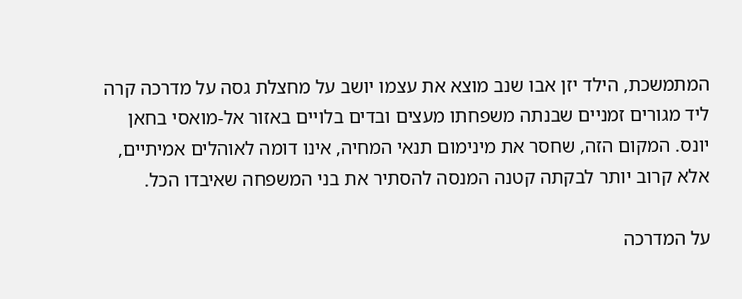המתמשכת, הילד יזן אבו שנב מוצא את עצמו יושב על מחצלת גסה על מדרכה קרה ליד מגורים זמניים שבנתה משפחתו מעצים ובדים בלויים באזור אל-מואסי בחאן יונס. המקום הזה, שחסר את מינימום תנאי המחיה, אינו דומה לאוהלים אמיתיים, אלא קרוב יותר לבקתה קטנה המנסה להסתיר את בני המשפחה שאיבדו הכל.

על המדרכה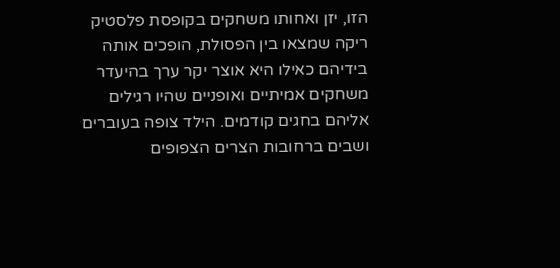הזו, יזן ואחותו משחקים בקופסת פלסטיק ריקה שמצאו בין הפסולת, הופכים אותה בידיהם כאילו היא אוצר יקר ערך בהיעדר משחקים אמיתיים ואופניים שהיו רגילים אליהם בחגים קודמים. הילד צופה בעוברים ושבים ברחובות הצרים הצפופים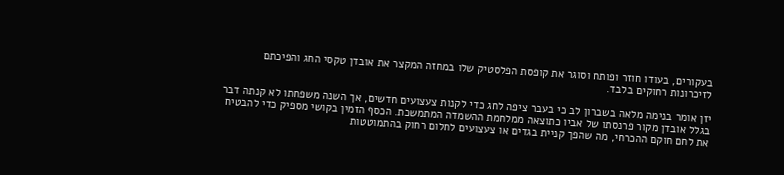בעקורים, בעודו חוזר ופותח וסוגר את קופסת הפלסטיק שלו במחזה המקצר את אובדן טקסי החג והפיכתם לזיכרונות רחוקים בלבד.

יזן אומר בנימה מלאה בשברון לב כי בעבר ציפה לחג כדי לקנות צעצועים חדשים, אך השנה משפחתו לא קנתה דבר בגלל אובדן מקור פרנסתו של אביו כתוצאה ממלחמת ההשמדה המתמשכת. הכסף הזמין בקושי מספיק כדי להבטיח את לחם חוקם ההכרחי, מה שהפך קניית בגדים או צעצועים לחלום רחוק בהתמוטטות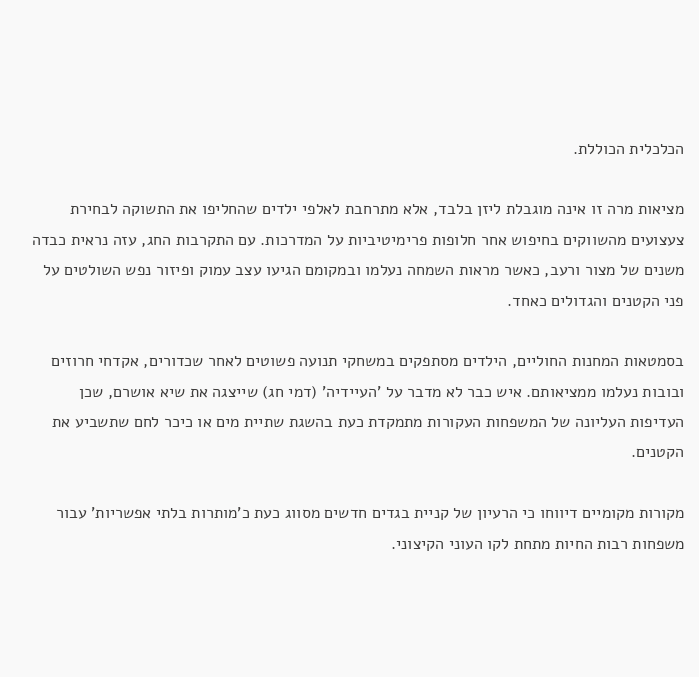הכלכלית הכוללת.

מציאות מרה זו אינה מוגבלת ליזן בלבד, אלא מתרחבת לאלפי ילדים שהחליפו את התשוקה לבחירת צעצועים מהשווקים בחיפוש אחר חלופות פרימיטיביות על המדרכות. עם התקרבות החג, עזה נראית כבדה משנים של מצור ורעב, כאשר מראות השמחה נעלמו ובמקומם הגיעו עצב עמוק ופיזור נפש השולטים על פני הקטנים והגדולים כאחד.

בסמטאות המחנות החוליים, הילדים מסתפקים במשחקי תנועה פשוטים לאחר שכדורים, אקדחי חרוזים ובובות נעלמו ממציאותם. איש כבר לא מדבר על 'העיידיה' (דמי חג) שייצגה את שיא אושרם, שכן העדיפות העליונה של המשפחות העקורות מתמקדת כעת בהשגת שתיית מים או כיכר לחם שתשביע את הקטנים.

מקורות מקומיים דיווחו כי הרעיון של קניית בגדים חדשים מסווג כעת כ'מותרות בלתי אפשריות' עבור משפחות רבות החיות מתחת לקו העוני הקיצוני.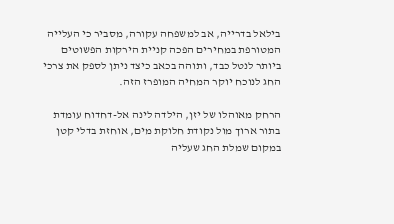בילאל בדרייה, אב למשפחה עקורה, מסביר כי העלייה המטורפת במחירים הפכה קניית הירקות הפשוטים ביותר לנטל כבד, ותוהה בכאב כיצד ניתן לספק את צרכי החג לנוכח יוקר המחיה המופרז הזה.

הרחק מאוהלו של יזן, הילדה לינה אל-דחדוח עומדת בתור ארוך מול נקודת חלוקת מים, אוחזת בדלי קטן במקום שמלת החג שעליה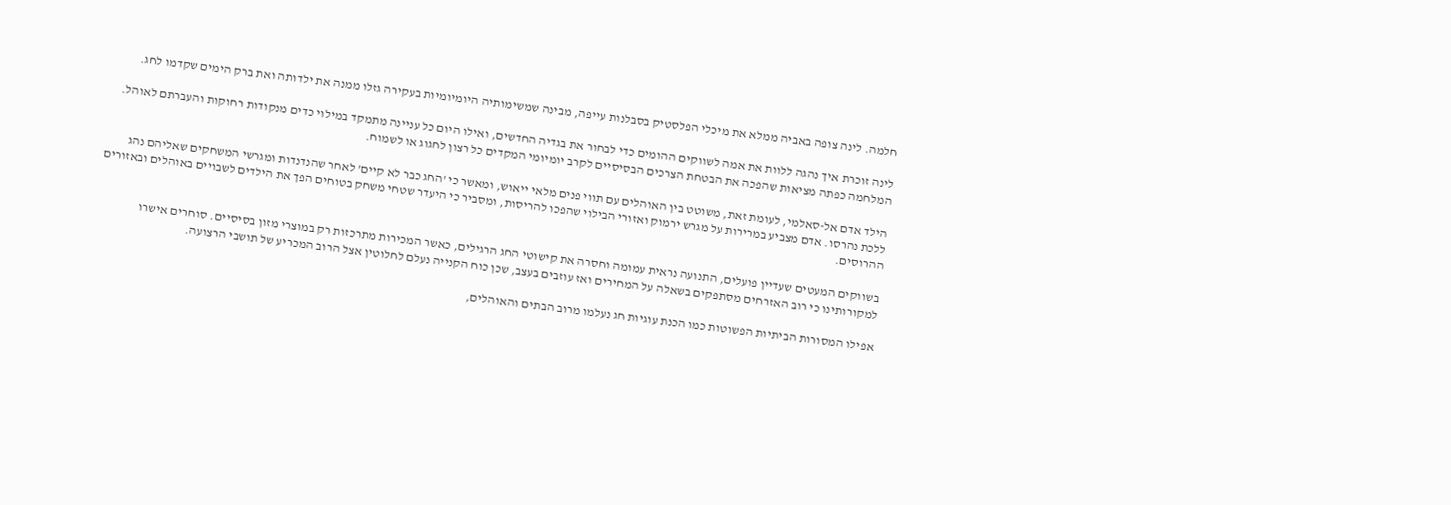חלמה. לינה צופה באביה ממלא את מיכלי הפלסטיק בסבלנות עייפה, מבינה שמשימותיה היומיומיות בעקירה גזלו ממנה את ילדותה ואת ברק הימים שקדמו לחג.

לינה זוכרת איך נהגה ללוות את אמה לשווקים ההומים כדי לבחור את בגדיה החדשים, ואילו היום כל עניינה מתמקד במילוי כדים מנקודות רחוקות והעברתם לאוהל. המלחמה כפתה מציאות שהפכה את הבטחת הצרכים הבסיסיים לקרב יומיומי המקדים כל רצון לחגוג או לשמוח.

הילד אדם אל-סאלמי, לעומת זאת, משוטט בין האוהלים עם תווי פנים מלאי ייאוש, ומאשר כי 'החג כבר לא קיים' לאחר שהנדנדות ומגרשי המשחקים שאליהם נהג ללכת נהרסו. אדם מצביע במרירות על מגרש ירמוק ואזורי הבילוי שהפכו להריסות, ומסביר כי היעדר שטחי משחק בטוחים הפך את הילדים לשבויים באוהלים ובאזורים ההרוסים.

בשווקים המעטים שעדיין פועלים, התנועה נראית עמומה וחסרה את קישוטי החג הרגילים, כאשר המכירות מתרכזות רק במוצרי מזון בסיסיים. סוחרים אישרו למקורותינו כי רוב האזרחים מסתפקים בשאלה על המחירים ואז עוזבים בעצב, שכן כוח הקנייה נעלם לחלוטין אצל הרוב המכריע של תושבי הרצועה.

אפילו המסורות הביתיות הפשוטות כמו הכנת עוגיות חג נעלמו מרוב הבתים והאוהלים,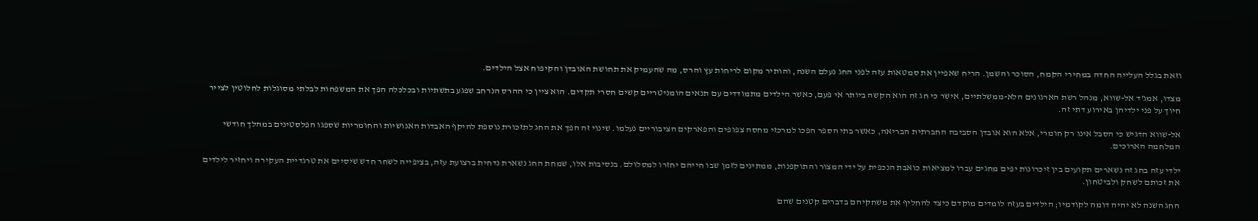וזאת בגלל העלייה החדה במחירי הקמח, הסוכר והשמן. הריח שאפיין את סמטאות עזה לפני החג נעלם השנה, והותיר מקום לריחות עץ והרס, מה שהעמיק את תחושת האובדן והקיפוח אצל הילדים.

מצדו, אמג'ד אל-שווא, מנהל רשת הארגונים הלא-ממשלתיים, אישר כי חג זה הוא הקשה ביותר אי פעם, כאשר הילדים מתמודדים עם תנאים הומניטריים קשים חסרי תקדים. הוא ציין כי ההרס הנרחב שפגע בתשתיות ובכלכלה הפך את המשפחות לבלתי מסוגלות לחלוטין לצייר חיוך על פני ילדיהן באירוע דתי זה.

אל-שווא הדגיש כי הסבל אינו רק חומרי, אלא הוא אובדן הסביבה החברתית הבריאה, כאשר בתי הספר הפכו למרכזי מחסה צפופים והפארקים הציבוריים נעלמו. שינוי זה הפך את החג לתזכורת נוספת להיקף האבדות האנושיות והחומריות שספגו הפלסטינים במהלך חודשי המלחמה הארוכים.

ילדי עזה בחג זה נשארים תקועים בין זיכרונות יפים מחגים עברו למציאות כואבת הנכפית על ידי המצור והתוקפנות, ממתינים לזמן שבו חייהם יחזרו למסלולם. בנסיבות אלו, שמחת החג נשארת נדחית ברצועת עזה, בציפייה לשחר חדש שיסיים את טרגדיית העקירה ויחזיר לילדים את זכותם לשחק ולביטחון.

החג השנה לא יהיה דומה לקודמיו; הילדים בעזה לומדים מוקדם כיצד להחליף את משחקיהם בדברים קטנים שהם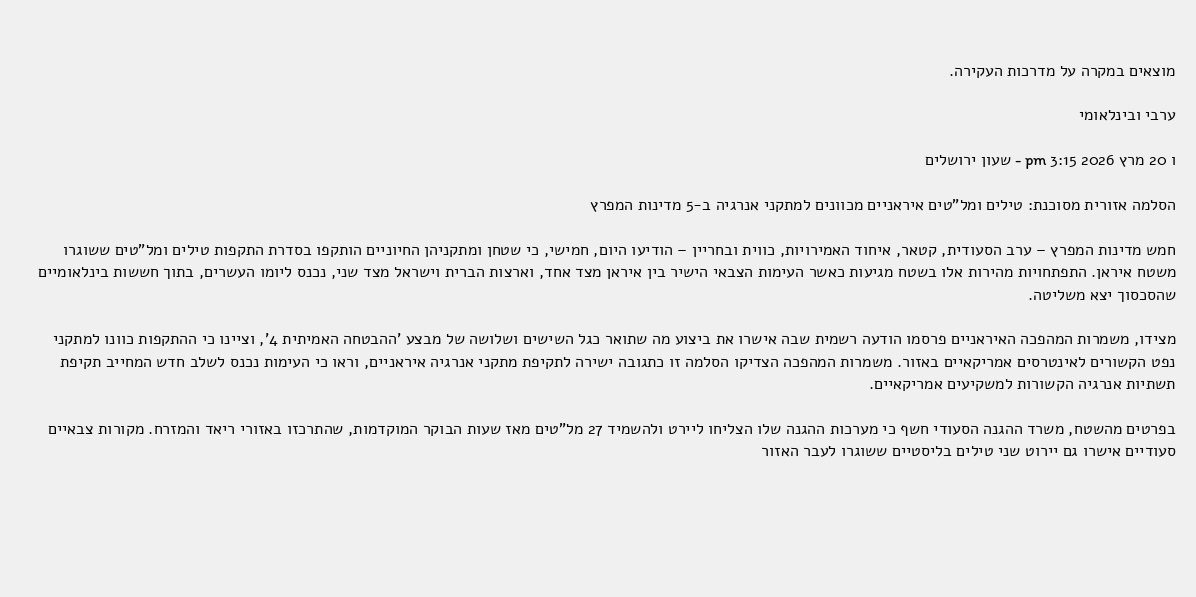מוצאים במקרה על מדרכות העקירה.

ערבי ובינלאומי

ו 20 מרץ 2026 3:15 pm - שעון ירושלים

הסלמה אזורית מסוכנת: טילים ומל"טים איראניים מכוונים למתקני אנרגיה ב-5 מדינות המפרץ

חמש מדינות המפרץ – ערב הסעודית, קטאר, איחוד האמירויות, כווית ובחריין – הודיעו היום, חמישי, כי שטחן ומתקניהן החיוניים הותקפו בסדרת התקפות טילים ומל"טים ששוגרו משטח איראן. התפתחויות מהירות אלו בשטח מגיעות כאשר העימות הצבאי הישיר בין איראן מצד אחד, וארצות הברית וישראל מצד שני, נכנס ליומו העשרים, בתוך חששות בינלאומיים שהסכסוך יצא משליטה.

מצידו, משמרות המהפכה האיראניים פרסמו הודעה רשמית שבה אישרו את ביצוע מה שתואר כגל השישים ושלושה של מבצע 'ההבטחה האמיתית 4', וציינו כי ההתקפות כוונו למתקני נפט הקשורים לאינטרסים אמריקאיים באזור. משמרות המהפכה הצדיקו הסלמה זו כתגובה ישירה לתקיפת מתקני אנרגיה איראניים, וראו כי העימות נכנס לשלב חדש המחייב תקיפת תשתיות אנרגיה הקשורות למשקיעים אמריקאיים.

בפרטים מהשטח, משרד ההגנה הסעודי חשף כי מערכות ההגנה שלו הצליחו ליירט ולהשמיד 27 מל"טים מאז שעות הבוקר המוקדמות, שהתרכזו באזורי ריאד והמזרח. מקורות צבאיים סעודיים אישרו גם יירוט שני טילים בליסטיים ששוגרו לעבר האזור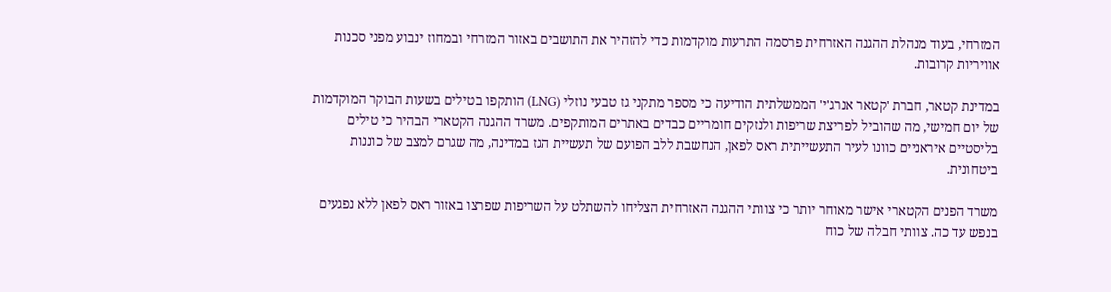המזרחי, בעוד מנהלת ההגנה האזרחית פרסמה התרעות מוקדמות כדי להזהיר את התושבים באזור המזרחי ובמחוז ינבוע מפני סכנות אוויריות קרובות.

במדינת קטאר, חברת 'קטאר אנרג'י' הממשלתית הודיעה כי מספר מתקני גז טבעי נוזלי (LNG) הותקפו בטילים בשעות הבוקר המוקדמות של יום חמישי, מה שהוביל לפריצת שריפות ולנזקים חומריים כבדים באתרים המותקפים. משרד ההגנה הקטארי הבהיר כי טילים בליסטיים איראניים כוונו לעיר התעשייתית ראס לפאן, הנחשבת ללב הפועם של תעשיית הגז במדינה, מה שגרם למצב של כוננות ביטחונית.

משרד הפנים הקטארי אישר מאוחר יותר כי צוותי ההגנה האזרחית הצליחו להשתלט על השריפות שפרצו באזור ראס לפאן ללא נפגעים בנפש עד כה. צוותי חבלה של כוח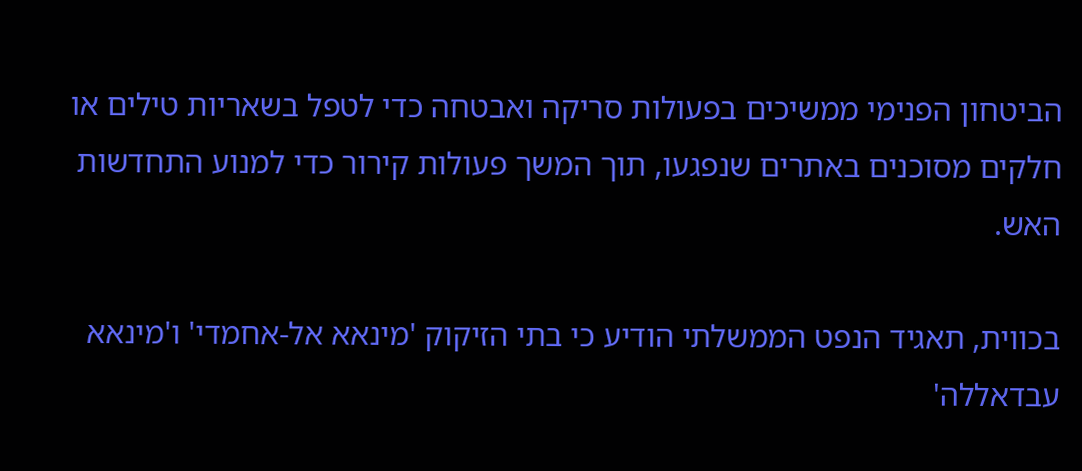הביטחון הפנימי ממשיכים בפעולות סריקה ואבטחה כדי לטפל בשאריות טילים או חלקים מסוכנים באתרים שנפגעו, תוך המשך פעולות קירור כדי למנוע התחדשות האש.

בכווית, תאגיד הנפט הממשלתי הודיע כי בתי הזיקוק 'מינאא אל-אחמדי' ו'מינאא עבדאללה'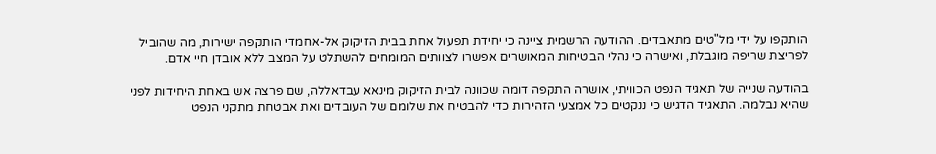הותקפו על ידי מל"טים מתאבדים. ההודעה הרשמית ציינה כי יחידת תפעול אחת בבית הזיקוק אל-אחמדי הותקפה ישירות, מה שהוביל לפריצת שריפה מוגבלת, ואישרה כי נהלי הבטיחות המאושרים אפשרו לצוותים המומחים להשתלט על המצב ללא אובדן חיי אדם.

בהודעה שנייה של תאגיד הנפט הכוויתי, אושרה התקפה דומה שכוונה לבית הזיקוק מינאא עבדאללה, שם פרצה אש באחת היחידות לפני שהיא נבלמה. התאגיד הדגיש כי ננקטים כל אמצעי הזהירות כדי להבטיח את שלומם של העובדים ואת אבטחת מתקני הנפט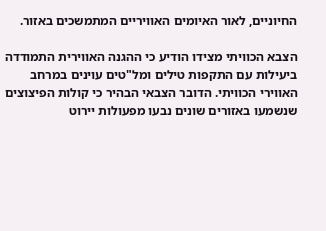החיוניים, לאור האיומים האוויריים המתמשכים באזור.

הצבא הכוויתי מצידו הודיע כי ההגנה האווירית התמודדה ביעילות עם התקפות טילים ומל"טים עוינים במרחב האווירי הכוויתי. הדובר הצבאי הבהיר כי קולות הפיצוצים שנשמעו באזורים שונים נבעו מפעולות יירוט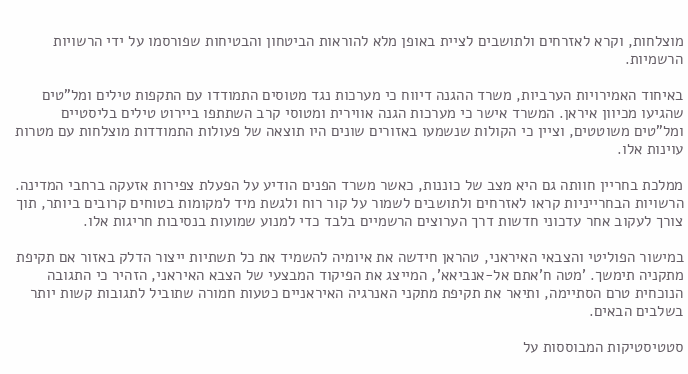מוצלחות, וקרא לאזרחים ולתושבים לציית באופן מלא להוראות הביטחון והבטיחות שפורסמו על ידי הרשויות הרשמיות.

באיחוד האמירויות הערביות, משרד ההגנה דיווח כי מערכות נגד מטוסים התמודדו עם התקפות טילים ומל"טים שהגיעו מכיוון איראן. המשרד אישר כי מערכות הגנה אווירית ומטוסי קרב השתתפו ביירוט טילים בליסטיים ומל"טים משוטטים, וציין כי הקולות שנשמעו באזורים שונים היו תוצאה של פעולות התמודדות מוצלחות עם מטרות עוינות אלו.

ממלכת בחריין חוותה גם היא מצב של כוננות, כאשר משרד הפנים הודיע על הפעלת צפירות אזעקה ברחבי המדינה. הרשויות הבחרייניות קראו לאזרחים ולתושבים לשמור על קור רוח ולגשת מיד למקומות בטוחים קרובים ביותר, תוך צורך לעקוב אחר עדכוני חדשות דרך הערוצים הרשמיים בלבד כדי למנוע שמועות בנסיבות חריגות אלו.

במישור הפוליטי והצבאי האיראני, טהראן חידשה את איומיה להשמיד את כל תשתיות ייצור הדלק באזור אם תקיפת מתקניה תימשך. 'מטה ח'אתם אל-אנביאא', המייצג את הפיקוד המבצעי של הצבא האיראני, הזהיר כי התגובה הנוכחית טרם הסתיימה, ותיאר את תקיפת מתקני האנרגיה האיראניים כטעות חמורה שתוביל לתגובות קשות יותר בשלבים הבאים.

סטטיסטיקות המבוססות על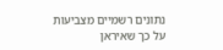נתונים רשמיים מצביעות על כך שאיראן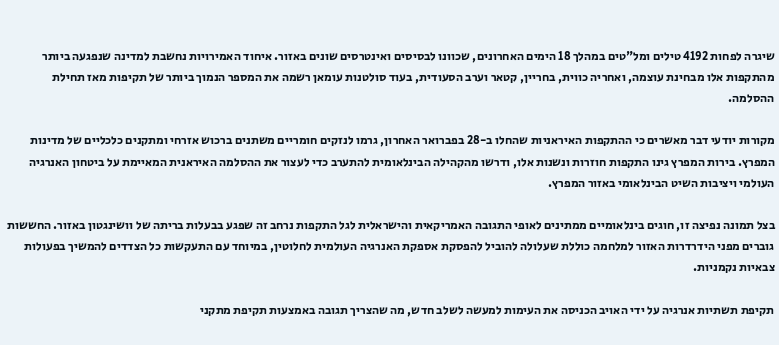שיגרה לפחות 4192 טילים ומל"טים במהלך 18 הימים האחרונים, שכוונו לבסיסים ואינטרסים שונים באזור. איחוד האמירויות נחשבת למדינה שנפגעה ביותר מהתקפות אלו מבחינת עוצמה, ואחריה כווית, בחריין, קטאר וערב הסעודית, בעוד סולטנות עומאן רשמה את המספר הנמוך ביותר של תקיפות מאז תחילת ההסלמה.

מקורות יודעי דבר מאשרים כי ההתקפות האיראניות שהחלו ב-28 בפברואר האחרון, גרמו לנזקים חומריים משתנים ברכוש אזרחי ומתקנים כלכליים של מדינות המפרץ. בירות המפרץ גינו התקפות חוזרות ונשנות אלו, ודרשו מהקהילה הבינלאומית להתערב כדי לעצור את ההסלמה האיראנית המאיימת על ביטחון האנרגיה העולמי ויציבות השיט הבינלאומי באזור המפרץ.

בצל תמונה נפיצה זו, חוגים בינלאומיים ממתינים לאופי התגובה האמריקאית והישראלית לגל התקפות נרחב זה שפגע בבעלות בריתה של וושינגטון באזור. החששות גוברים מפני הידרדרות האזור למלחמה כוללת שעלולה להוביל להפסקת אספקת האנרגיה העולמית לחלוטין, במיוחד עם התעקשות כל הצדדים להמשיך בפעולות צבאיות נקמניות.

תקיפת תשתיות אנרגיה על ידי האויב הכניסה את העימות למעשה לשלב חדש, מה שהצריך תגובה באמצעות תקיפת מתקני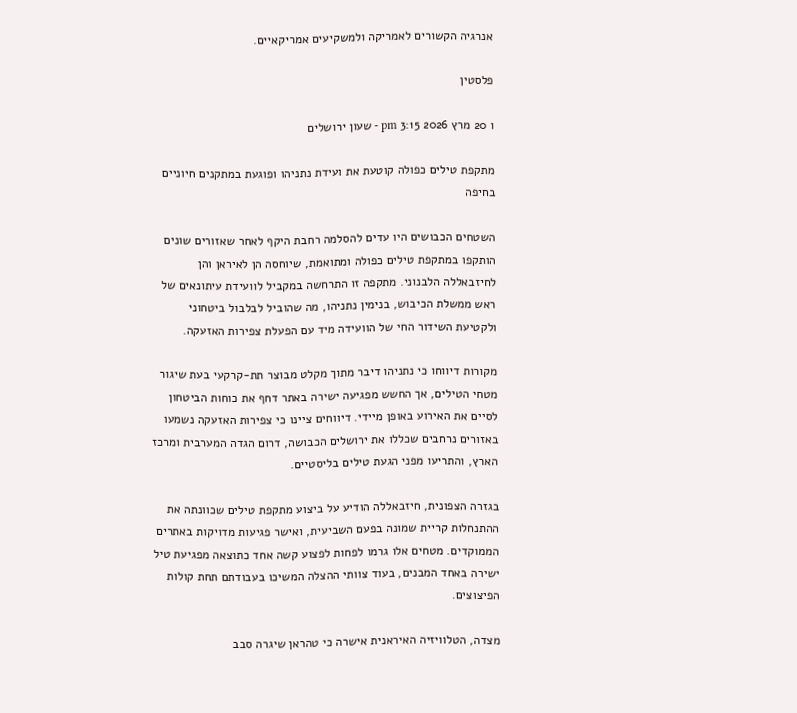אנרגיה הקשורים לאמריקה ולמשקיעים אמריקאיים.

פלסטין

ו 20 מרץ 2026 3:15 pm - שעון ירושלים

מתקפת טילים כפולה קוטעת את ועידת נתניהו ופוגעת במתקנים חיוניים בחיפה

השטחים הכבושים היו עדים להסלמה רחבת היקף לאחר שאזורים שונים הותקפו במתקפת טילים כפולה ומתואמת, שיוחסה הן לאיראן והן לחיזבאללה הלבנוני. מתקפה זו התרחשה במקביל לוועידת עיתונאים של ראש ממשלת הכיבוש, בנימין נתניהו, מה שהוביל לבלבול ביטחוני ולקטיעת השידור החי של הוועידה מיד עם הפעלת צפירות האזעקה.

מקורות דיווחו כי נתניהו דיבר מתוך מקלט מבוצר תת-קרקעי בעת שיגור מטחי הטילים, אך החשש מפגיעה ישירה באתר דחף את כוחות הביטחון לסיים את האירוע באופן מיידי. דיווחים ציינו כי צפירות האזעקה נשמעו באזורים נרחבים שכללו את ירושלים הכבושה, דרום הגדה המערבית ומרכז הארץ, והתריעו מפני הגעת טילים בליסטיים.

בגזרה הצפונית, חיזבאללה הודיע על ביצוע מתקפת טילים שכוונתה את ההתנחלות קריית שמונה בפעם השביעית, ואישר פגיעות מדויקות באתרים הממוקדים. מטחים אלו גרמו לפחות לפצוע קשה אחד כתוצאה מפגיעת טיל ישירה באחד המבנים, בעוד צוותי ההצלה המשיכו בעבודתם תחת קולות הפיצוצים.

מצדה, הטלוויזיה האיראנית אישרה כי טהראן שיגרה סבב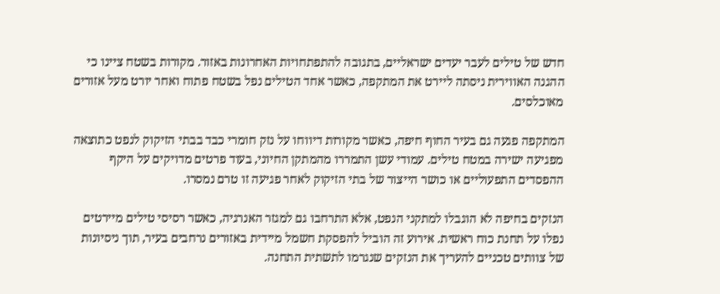חדש של טילים לעבר יעדים ישראליים, בתגובה להתפתחויות האחרונות באזור. מקורות בשטח ציינו כי ההגנה האווירית ניסתה ליירט את המתקפה, כאשר אחד הטילים נפל בשטח פתוח ואחר יורט מעל אזורים מאוכלסים.

המתקפה פגעה גם בעיר החוף חיפה, כאשר מקורות דיווחו על נזק חומרי כבד בבתי הזיקוק לנפט כתוצאה מפגיעה ישירה במטח טילים. עמודי עשן התמררו מהמתקן החיוני, בעוד פרטים מדויקים על היקף ההפסדים התפעוליים או כושר הייצור של בתי הזיקוק לאחר פגיעה זו טרם נמסרו.

הנזקים בחיפה לא הוגבלו למתקני הנפט, אלא התרחבו גם למגזר האנרגיה, כאשר רסיסי טילים מיירטים נפלו על תחנת כוח ראשית. אירוע זה הוביל להפסקת חשמל מיידית באזורים נרחבים בעיר, תוך ניסיונות של צוותים טכניים להעריך את הנזקים שנגרמו לתשתית התחנה.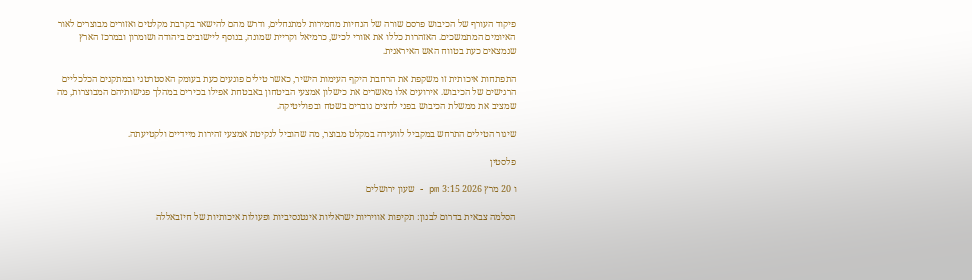פיקוד העורף של הכיבוש פרסם שורה של הנחיות מחמירות למתנחלים, ודרש מהם להישאר בקרבת מקלטים ואזורים מבוצרים לאור האיומים המתמשכים. האזהרות כללו את אזורי לכיש, כרמיאל וקריית שמונה, בנוסף ליישובים ביהודה ושומרון ובמרכז הארץ שנמצאים כעת בטווח האש האיראנית.

התפתחות איכותית זו משקפת את הרחבת היקף העימות הישיר, כאשר טילים פוגעים כעת בעומק האסטרטגי ובמתקנים הכלכליים הרגישים של הכיבוש. אירועים אלו מאשרים את כישלון אמצעי הביטחון באבטחת אפילו בכירים במהלך פגישותיהם המבוצרות, מה שמציב את ממשלת הכיבוש בפני לחצים גוברים בשטח ובפוליטיקה.

שיגור הטילים התרחש במקביל לוועידה במקלט מבוצר, מה שהוביל לנקיטת אמצעי זהירות מיידיים ולקטיעתה.

פלסטין

ו 20 מרץ 2026 3:15 pm - שעון ירושלים

הסלמה צבאית בדרום לבנון: תקיפות אוויריות ישראליות אינטנסיביות ופעולות איכותיות של חיזבאללה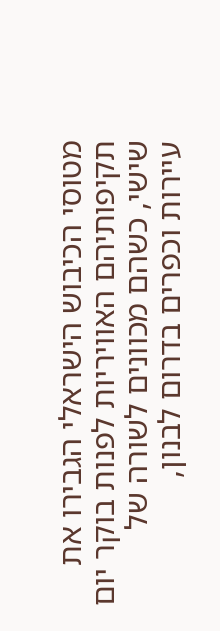מטוסי הכיבוש הישראלי הגבירו את תקיפותיהם האוויריות לפנות בוקר יום שישי, כשהם מכוונים לשורה של עיירות וכפרים בדרום לבנון,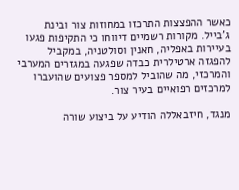כאשר ההפצצות התרכזו במחוזות צור ובינת ג'בייל. מקורות רשמיים דיווחו כי התקיפות פגעו בעיירות באפליה, חאנין וסולטניה, במקביל להפגזה ארטילרית כבדה שפגעה במגזרים המערבי והמרכזי, מה שהוביל למספר פצועים שהועברו למרכזים רפואיים בעיר צור.

מנגד, חיזבאללה הודיע על ביצוע שורה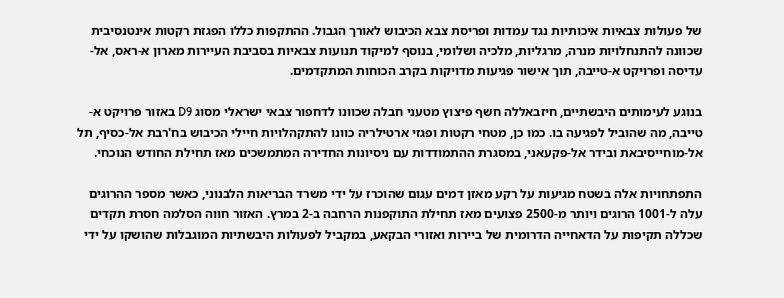של פעולות צבאיות איכותיות נגד עמדות ופריסת צבא הכיבוש לאורך הגבול. ההתקפות כללו הפגזת רקטות אינטנסיבית שכוונה להתנחלויות מנרה, מרגליות, מלכיה ושלומי, בנוסף למיקוד תנועות צבאיות בסביבת העיירות מארון א-ראס, אל-עדיסה ופרויקט א-טייבה, תוך אישור פגיעות מדויקות בקרב הכוחות המתקדמים.

בנוגע לעימותים היבשתיים, חיזבאללה חשף פיצוץ מטעני חבלה שכוונו לדחפור צבאי ישראלי מסוג D9 באזור פרויקט א-טייבה, מה שהוביל לפגיעה בו. כמו כן, מטחי רקטות ופגזי ארטילריה כוונו להתקהלויות חיילי הכיבוש בח'רבת אל-כסיף, תל אל-מוחייסיבאת ובידר אל-פקעאני, במסגרת ההתמודדות עם ניסיונות החדירה המתמשכים מאז תחילת החודש הנוכחי.

התפתחויות אלה בשטח מגיעות על רקע מאזן דמים עגום שהוכרז על ידי משרד הבריאות הלבנוני, כאשר מספר ההרוגים עלה ל-1001 הרוגים ויותר מ-2500 פצועים מאז תחילת התוקפנות הרחבה ב-2 במרץ. האזור חווה הסלמה חסרת תקדים שכללה תקיפות על הדאחייה הדרומית של ביירות ואזורי הבקאע, במקביל לפעולות היבשתיות המוגבלות שהושקו על ידי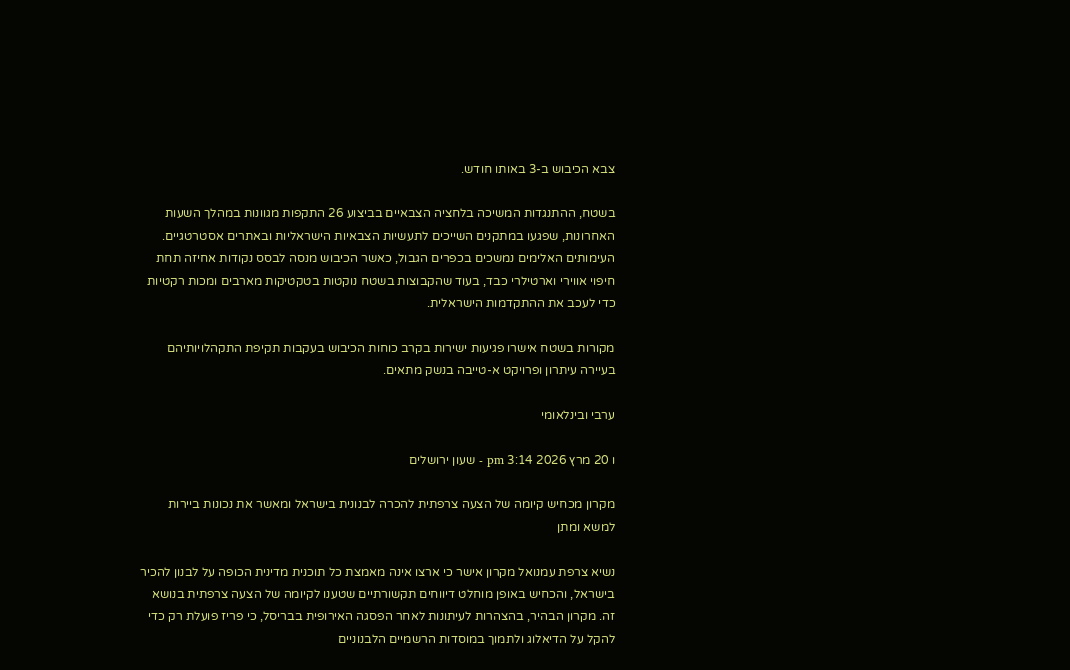צבא הכיבוש ב-3 באותו חודש.

בשטח, ההתנגדות המשיכה בלחציה הצבאיים בביצוע 26 התקפות מגוונות במהלך השעות האחרונות, שפגעו במתקנים השייכים לתעשיות הצבאיות הישראליות ובאתרים אסטרטגיים. העימותים האלימים נמשכים בכפרים הגבול, כאשר הכיבוש מנסה לבסס נקודות אחיזה תחת חיפוי אווירי וארטילרי כבד, בעוד שהקבוצות בשטח נוקטות בטקטיקות מארבים ומכות רקטיות כדי לעכב את ההתקדמות הישראלית.

מקורות בשטח אישרו פגיעות ישירות בקרב כוחות הכיבוש בעקבות תקיפת התקהלויותיהם בעיירה עיתרון ופרויקט א-טייבה בנשק מתאים.

ערבי ובינלאומי

ו 20 מרץ 2026 3:14 pm - שעון ירושלים

מקרון מכחיש קיומה של הצעה צרפתית להכרה לבנונית בישראל ומאשר את נכונות ביירות למשא ומתן

נשיא צרפת עמנואל מקרון אישר כי ארצו אינה מאמצת כל תוכנית מדינית הכופה על לבנון להכיר בישראל, והכחיש באופן מוחלט דיווחים תקשורתיים שטענו לקיומה של הצעה צרפתית בנושא זה. מקרון הבהיר, בהצהרות לעיתונות לאחר הפסגה האירופית בבריסל, כי פריז פועלת רק כדי להקל על הדיאלוג ולתמוך במוסדות הרשמיים הלבנוניים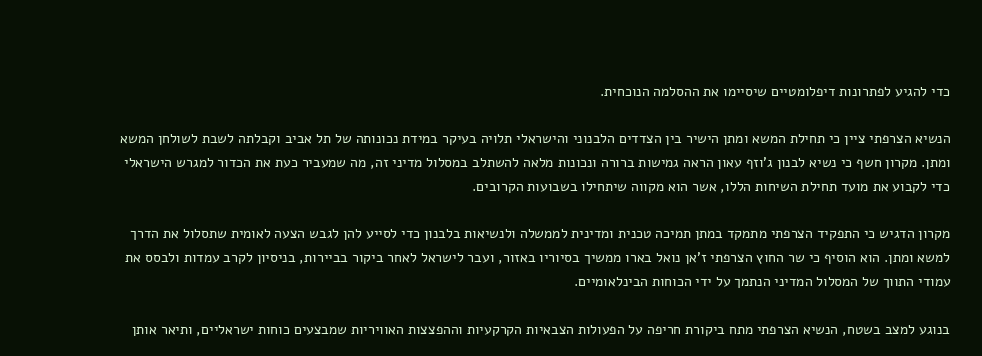כדי להגיע לפתרונות דיפלומטיים שיסיימו את ההסלמה הנוכחית.

הנשיא הצרפתי ציין כי תחילת המשא ומתן הישיר בין הצדדים הלבנוני והישראלי תלויה בעיקר במידת נכונותה של תל אביב וקבלתה לשבת לשולחן המשא ומתן. מקרון חשף כי נשיא לבנון ג'וזף עאון הראה גמישות ברורה ונכונות מלאה להשתלב במסלול מדיני זה, מה שמעביר כעת את הכדור למגרש הישראלי כדי לקבוע את מועד תחילת השיחות הללו, אשר הוא מקווה שיתחילו בשבועות הקרובים.

מקרון הדגיש כי התפקיד הצרפתי מתמקד במתן תמיכה טכנית ומדינית לממשלה ולנשיאות בלבנון כדי לסייע להן לגבש הצעה לאומית שתסלול את הדרך למשא ומתן. הוא הוסיף כי שר החוץ הצרפתי ז'אן נואל בארו ממשיך בסיוריו באזור, ועבר לישראל לאחר ביקור בביירות, בניסיון לקרב עמדות ולבסס את עמודי התווך של המסלול המדיני הנתמך על ידי הכוחות הבינלאומיים.

בנוגע למצב בשטח, הנשיא הצרפתי מתח ביקורת חריפה על הפעולות הצבאיות הקרקעיות וההפצצות האוויריות שמבצעים כוחות ישראליים, ותיאר אותן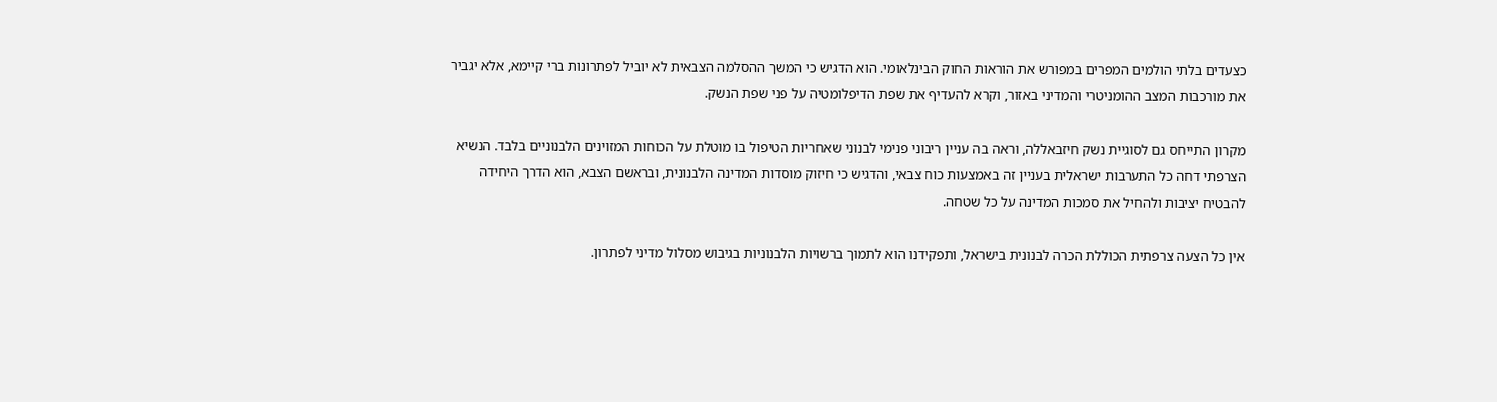כצעדים בלתי הולמים המפרים במפורש את הוראות החוק הבינלאומי. הוא הדגיש כי המשך ההסלמה הצבאית לא יוביל לפתרונות ברי קיימא, אלא יגביר את מורכבות המצב ההומניטרי והמדיני באזור, וקרא להעדיף את שפת הדיפלומטיה על פני שפת הנשק.

מקרון התייחס גם לסוגיית נשק חיזבאללה, וראה בה עניין ריבוני פנימי לבנוני שאחריות הטיפול בו מוטלת על הכוחות המזוינים הלבנוניים בלבד. הנשיא הצרפתי דחה כל התערבות ישראלית בעניין זה באמצעות כוח צבאי, והדגיש כי חיזוק מוסדות המדינה הלבנונית, ובראשם הצבא, הוא הדרך היחידה להבטיח יציבות ולהחיל את סמכות המדינה על כל שטחה.

אין כל הצעה צרפתית הכוללת הכרה לבנונית בישראל, ותפקידנו הוא לתמוך ברשויות הלבנוניות בגיבוש מסלול מדיני לפתרון.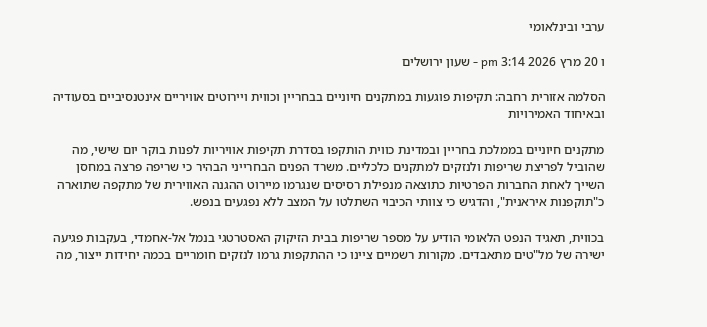ערבי ובינלאומי

ו 20 מרץ 2026 3:14 pm - שעון ירושלים

הסלמה אזורית רחבה: תקיפות פוגעות במתקנים חיוניים בבחריין וכווית ויירוטים אוויריים אינטנסיביים בסעודיה ובאיחוד האמירויות

מתקנים חיוניים בממלכת בחריין ובמדינת כווית הותקפו בסדרת תקיפות אוויריות לפנות בוקר יום שישי, מה שהוביל לפריצת שריפות ולנזקים למתקנים כלכליים. משרד הפנים הבחרייני הבהיר כי שריפה פרצה במחסן השייך לאחת החברות הפרטיות כתוצאה מנפילת רסיסים שנגרמו מיירוט ההגנה האווירית של מתקפה שתוארה כ"תוקפנות איראנית", והדגיש כי צוותי הכיבוי השתלטו על המצב ללא נפגעים בנפש.

בכווית, תאגיד הנפט הלאומי הודיע על מספר שריפות בבית הזיקוק האסטרטגי בנמל אל-אחמדי, בעקבות פגיעה ישירה של מל"טים מתאבדים. מקורות רשמיים ציינו כי ההתקפות גרמו לנזקים חומריים בכמה יחידות ייצור, מה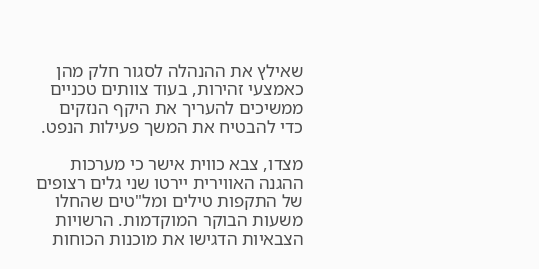שאילץ את ההנהלה לסגור חלק מהן כאמצעי זהירות, בעוד צוותים טכניים ממשיכים להעריך את היקף הנזקים כדי להבטיח את המשך פעילות הנפט.

מצדו, צבא כווית אישר כי מערכות ההגנה האווירית יירטו שני גלים רצופים של התקפות טילים ומל"טים שהחלו משעות הבוקר המוקדמות. הרשויות הצבאיות הדגישו את מוכנות הכוחות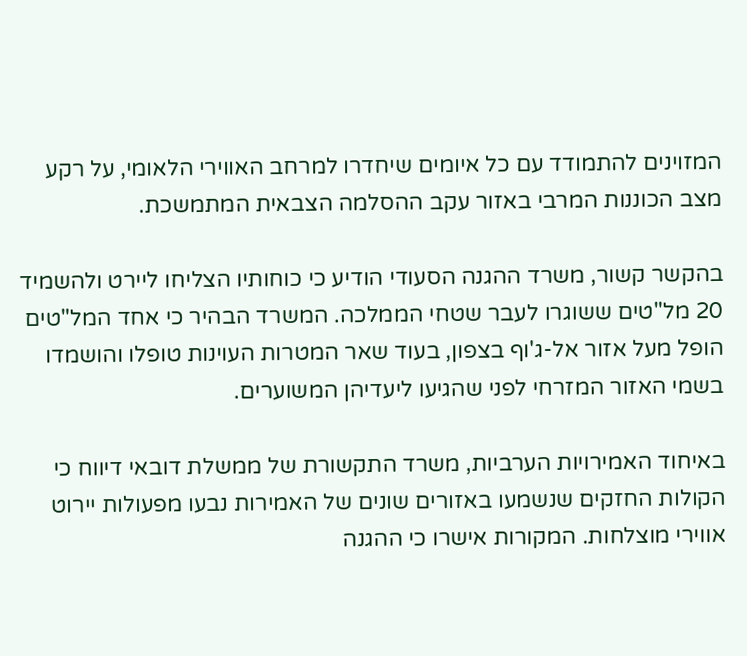המזוינים להתמודד עם כל איומים שיחדרו למרחב האווירי הלאומי, על רקע מצב הכוננות המרבי באזור עקב ההסלמה הצבאית המתמשכת.

בהקשר קשור, משרד ההגנה הסעודי הודיע כי כוחותיו הצליחו ליירט ולהשמיד 20 מל"טים ששוגרו לעבר שטחי הממלכה. המשרד הבהיר כי אחד המל"טים הופל מעל אזור אל-ג'וף בצפון, בעוד שאר המטרות העוינות טופלו והושמדו בשמי האזור המזרחי לפני שהגיעו ליעדיהן המשוערים.

באיחוד האמירויות הערביות, משרד התקשורת של ממשלת דובאי דיווח כי הקולות החזקים שנשמעו באזורים שונים של האמירות נבעו מפעולות יירוט אווירי מוצלחות. המקורות אישרו כי ההגנה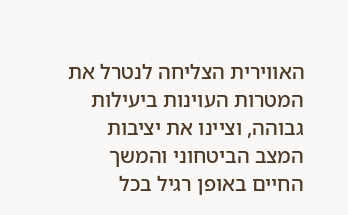האווירית הצליחה לנטרל את המטרות העוינות ביעילות גבוהה, וציינו את יציבות המצב הביטחוני והמשך החיים באופן רגיל בכל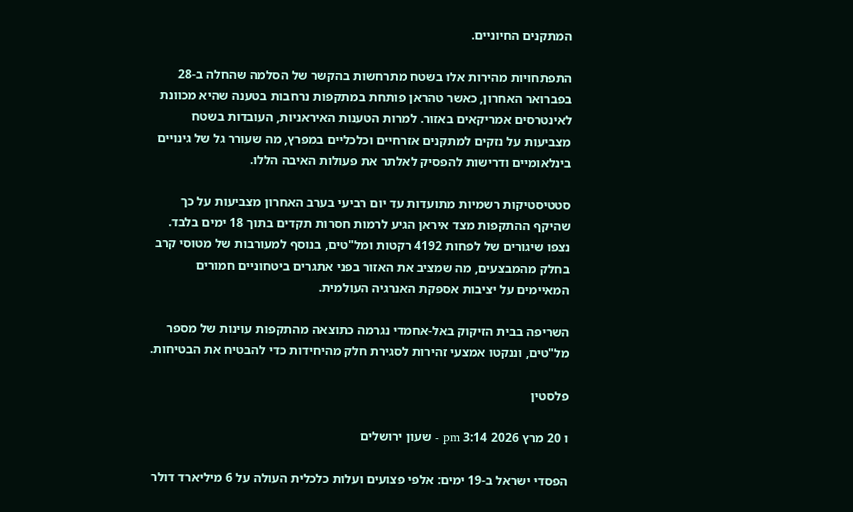המתקנים החיוניים.

התפתחויות מהירות אלו בשטח מתרחשות בהקשר של הסלמה שהחלה ב-28 בפברואר האחרון, כאשר טהראן פותחת במתקפות נרחבות בטענה שהיא מכוונת לאינטרסים אמריקאים באזור. למרות הטענות האיראניות, העובדות בשטח מצביעות על נזקים למתקנים אזרחיים וכלכליים במפרץ, מה שעורר גל של גינויים בינלאומיים ודרישות להפסיק לאלתר את פעולות האיבה הללו.

סטטיסטיקות רשמיות מתועדות עד יום רביעי בערב האחרון מצביעות על כך שהיקף ההתקפות מצד איראן הגיע לרמות חסרות תקדים בתוך 18 ימים בלבד. נצפו שיגורים של לפחות 4192 רקטות ומל"טים, בנוסף למעורבות של מטוסי קרב בחלק מהמבצעים, מה שמציב את האזור בפני אתגרים ביטחוניים חמורים המאיימים על יציבות אספקת האנרגיה העולמית.

השריפה בבית הזיקוק באל-אחמדי נגרמה כתוצאה מהתקפות עוינות של מספר מל"טים, וננקטו אמצעי זהירות לסגירת חלק מהיחידות כדי להבטיח את הבטיחות.

פלסטין

ו 20 מרץ 2026 3:14 pm - שעון ירושלים

הפסדי ישראל ב-19 ימים: אלפי פצועים ועלות כלכלית העולה על 6 מיליארד דולר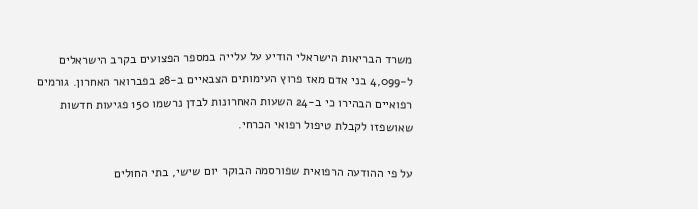משרד הבריאות הישראלי הודיע על עלייה במספר הפצועים בקרב הישראלים ל-4,099 בני אדם מאז פרוץ העימותים הצבאיים ב-28 בפברואר האחרון. גורמים רפואיים הבהירו כי ב-24 השעות האחרונות לבדן נרשמו 150 פגיעות חדשות שאושפזו לקבלת טיפול רפואי הכרחי.

על פי ההודעה הרפואית שפורסמה הבוקר יום שישי, בתי החולים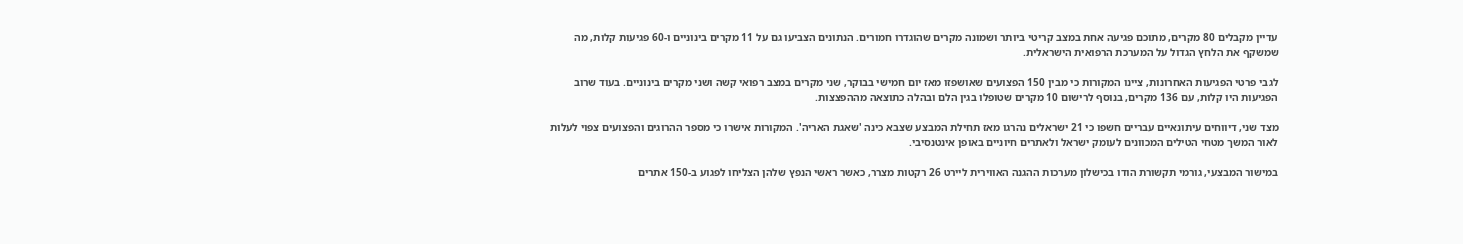עדיין מקבלים 80 מקרים, מתוכם פגיעה אחת במצב קריטי ביותר ושמונה מקרים שהוגדרו חמורים. הנתונים הצביעו גם על 11 מקרים בינוניים ו-60 פגיעות קלות, מה שמשקף את הלחץ הגדול על המערכת הרפואית הישראלית.

לגבי פרטי הפגיעות האחרונות, ציינו המקורות כי מבין 150 הפצועים שאושפזו מאז יום חמישי בבוקר, שני מקרים במצב רפואי קשה ושני מקרים בינוניים. בעוד שרוב הפגיעות היו קלות, עם 136 מקרים, בנוסף לרישום 10 מקרים שטופלו בגין הלם ובהלה כתוצאה מההפצצות.

מצד שני, דיווחים עיתונאיים עבריים חשפו כי 21 ישראלים נהרגו מאז תחילת המבצע שצבא כינה 'שאגת האריה'. המקורות אישרו כי מספר ההרוגים והפצועים צפוי לעלות לאור המשך מטחי הטילים המכוונים לעומק ישראל ולאתרים חיוניים באופן אינטנסיבי.

במישור המבצעי, גורמי תקשורת הודו בכישלון מערכות ההגנה האווירית ליירט 26 רקטות מצרר, כאשר ראשי הנפץ שלהן הצליחו לפגוע ב-150 אתרים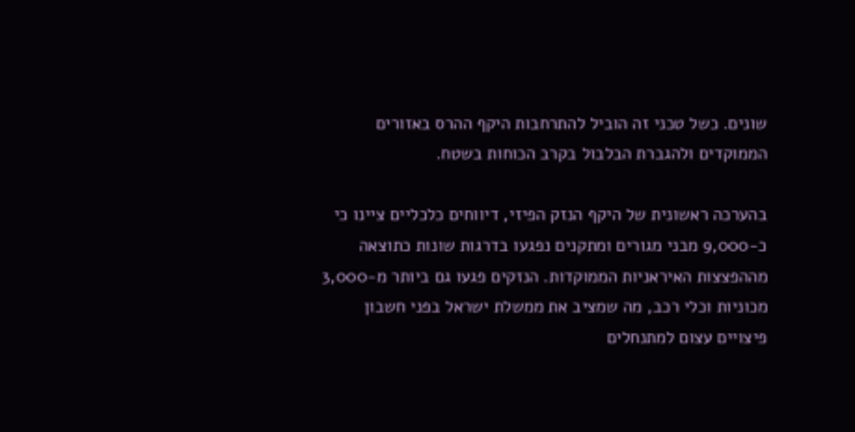שונים. כשל טכני זה הוביל להתרחבות היקף ההרס באזורים הממוקדים ולהגברת הבלבול בקרב הכוחות בשטח.

בהערכה ראשונית של היקף הנזק הפיזי, דיווחים כלכליים ציינו כי כ-9,000 מבני מגורים ומתקנים נפגעו בדרגות שונות כתוצאה מההפצצות האיראניות הממוקדות. הנזקים פגעו גם ביותר מ-3,000 מכוניות וכלי רכב, מה שמציב את ממשלת ישראל בפני חשבון פיצויים עצום למתנחלים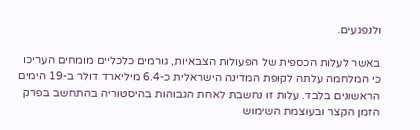ולנפגעים.

באשר לעלות הכספית של הפעולות הצבאיות, גורמים כלכליים מומחים העריכו כי המלחמה עלתה לקופת המדינה הישראלית כ-6.4 מיליארד דולר ב-19 הימים הראשונים בלבד. עלות זו נחשבת לאחת הגבוהות בהיסטוריה בהתחשב בפרק הזמן הקצר ובעוצמת השימוש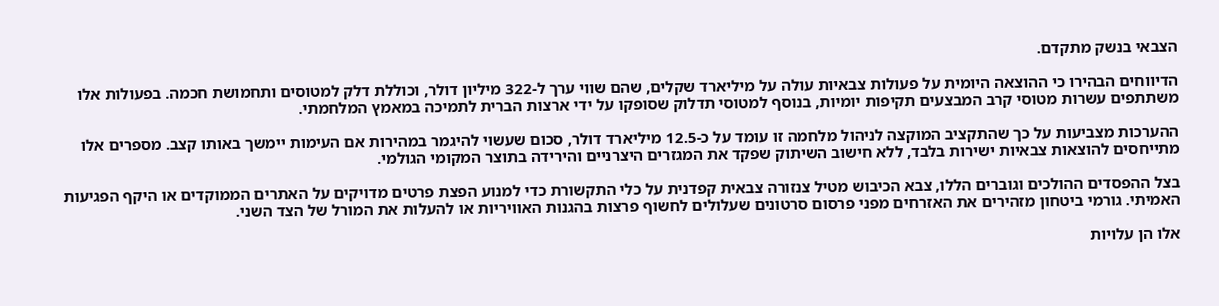הצבאי בנשק מתקדם.

הדיווחים הבהירו כי ההוצאה היומית על פעולות צבאיות עולה על מיליארד שקלים, שהם שווי ערך ל-322 מיליון דולר, וכוללת דלק למטוסים ותחמושת חכמה. בפעולות אלו משתתפים עשרות מטוסי קרב המבצעים תקיפות יומיות, בנוסף למטוסי תדלוק שסופקו על ידי ארצות הברית לתמיכה במאמץ המלחמתי.

ההערכות מצביעות על כך שהתקציב המוקצה לניהול מלחמה זו עומד על כ-12.5 מיליארד דולר, סכום שעשוי להיגמר במהירות אם העימות יימשך באותו קצב. מספרים אלו מתייחסים להוצאות צבאיות ישירות בלבד, ללא חישוב השיתוק שפקד את המגזרים היצרניים והירידה בתוצר המקומי הגולמי.

בצל ההפסדים ההולכים וגוברים הללו, צבא הכיבוש מטיל צנזורה צבאית קפדנית על כלי התקשורת כדי למנוע הפצת פרטים מדויקים על האתרים הממוקדים או היקף הפגיעות האמיתי. גורמי ביטחון מזהירים את האזרחים מפני פרסום סרטונים שעלולים לחשוף פרצות בהגנות האוויריות או להעלות את המורל של הצד השני.

אלו הן עלויות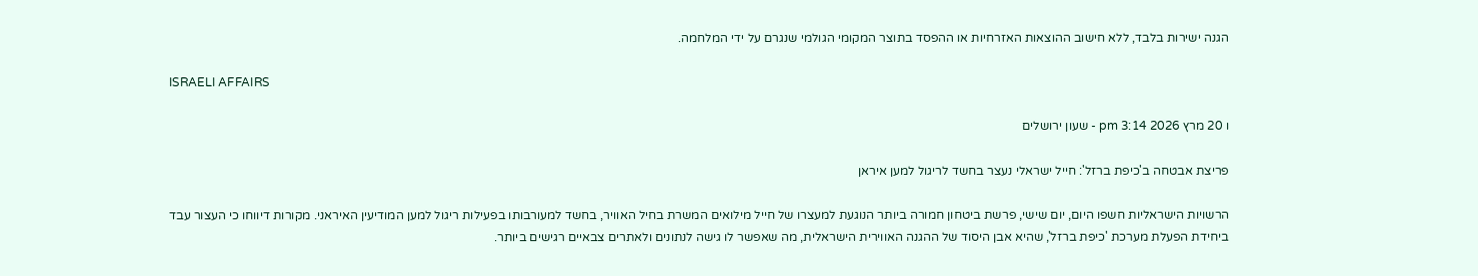הגנה ישירות בלבד, ללא חישוב ההוצאות האזרחיות או ההפסד בתוצר המקומי הגולמי שנגרם על ידי המלחמה.

ISRAELI AFFAIRS

ו 20 מרץ 2026 3:14 pm - שעון ירושלים

פריצת אבטחה ב'כיפת ברזל': חייל ישראלי נעצר בחשד לריגול למען איראן

הרשויות הישראליות חשפו היום, יום שישי, פרשת ביטחון חמורה ביותר הנוגעת למעצרו של חייל מילואים המשרת בחיל האוויר, בחשד למעורבותו בפעילות ריגול למען המודיעין האיראני. מקורות דיווחו כי העצור עבד ביחידת הפעלת מערכת 'כיפת ברזל', שהיא אבן היסוד של ההגנה האווירית הישראלית, מה שאפשר לו גישה לנתונים ולאתרים צבאיים רגישים ביותר.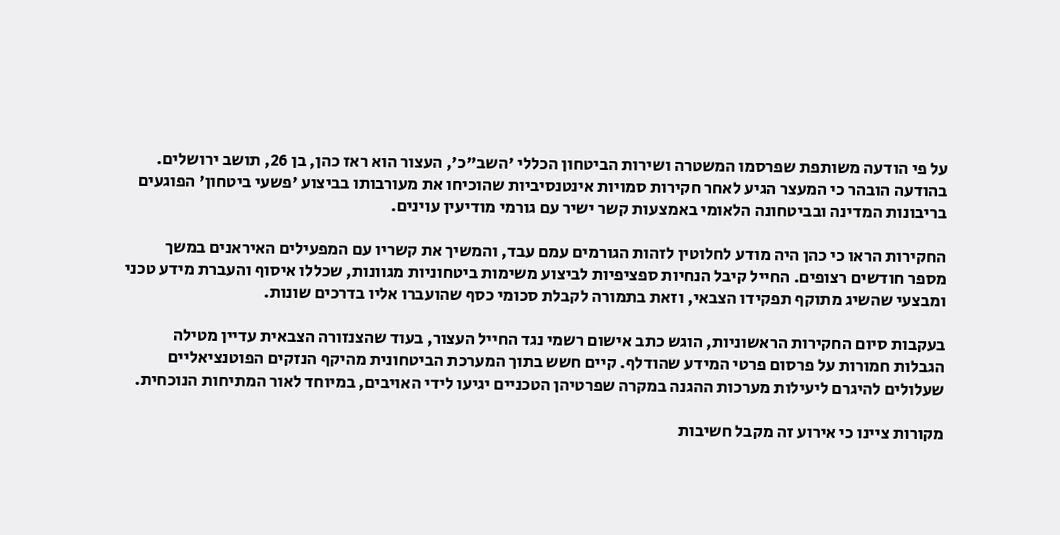על פי הודעה משותפת שפרסמו המשטרה ושירות הביטחון הכללי 'השב"כ', העצור הוא ראז כהן, בן 26, תושב ירושלים. בהודעה הובהר כי המעצר הגיע לאחר חקירות סמויות אינטנסיביות שהוכיחו את מעורבותו בביצוע 'פשעי ביטחון' הפוגעים בריבונות המדינה ובביטחונה הלאומי באמצעות קשר ישיר עם גורמי מודיעין עוינים.

החקירות הראו כי כהן היה מודע לחלוטין לזהות הגורמים עמם עבד, והמשיך את קשריו עם המפעילים האיראנים במשך מספר חודשים רצופים. החייל קיבל הנחיות ספציפיות לביצוע משימות ביטחוניות מגוונות, שכללו איסוף והעברת מידע טכני ומבצעי שהשיג מתוקף תפקידו הצבאי, וזאת בתמורה לקבלת סכומי כסף שהועברו אליו בדרכים שונות.

בעקבות סיום החקירות הראשוניות, הוגש כתב אישום רשמי נגד החייל העצור, בעוד שהצנזורה הצבאית עדיין מטילה הגבלות חמורות על פרסום פרטי המידע שהודלף. קיים חשש בתוך המערכת הביטחונית מהיקף הנזקים הפוטנציאליים שעלולים להיגרם ליעילות מערכות ההגנה במקרה שפרטיהן הטכניים יגיעו לידי האויבים, במיוחד לאור המתיחות הנוכחית.

מקורות ציינו כי אירוע זה מקבל חשיבות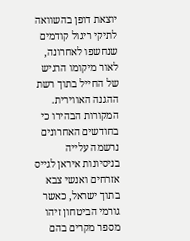יוצאת דופן בהשוואה לתיקי ריגול קודמים שנחשפו לאחרונה, לאור מיקומו הרגיש של החייל בתוך רשת ההגנה האווירית. המקורות הבהירו כי בחודשים האחרונים נרשמה עלייה בניסיונות איראן לגייס אזרחים ואנשי צבא בתוך ישראל, כאשר גורמי הביטחון זיהו מספר מקרים בהם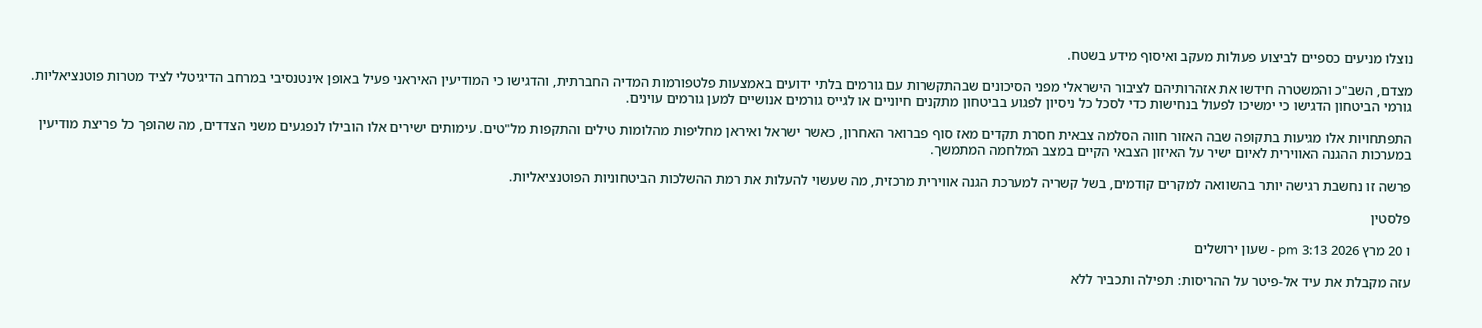נוצלו מניעים כספיים לביצוע פעולות מעקב ואיסוף מידע בשטח.

מצדם, השב"כ והמשטרה חידשו את אזהרותיהם לציבור הישראלי מפני הסיכונים שבהתקשרות עם גורמים בלתי ידועים באמצעות פלטפורמות המדיה החברתית, והדגישו כי המודיעין האיראני פעיל באופן אינטנסיבי במרחב הדיגיטלי לציד מטרות פוטנציאליות. גורמי הביטחון הדגישו כי ימשיכו לפעול בנחישות כדי לסכל כל ניסיון לפגוע בביטחון מתקנים חיוניים או לגייס גורמים אנושיים למען גורמים עוינים.

התפתחויות אלו מגיעות בתקופה שבה האזור חווה הסלמה צבאית חסרת תקדים מאז סוף פברואר האחרון, כאשר ישראל ואיראן מחליפות מהלומות טילים והתקפות מל"טים. עימותים ישירים אלו הובילו לנפגעים משני הצדדים, מה שהופך כל פריצת מודיעין במערכות ההגנה האווירית לאיום ישיר על האיזון הצבאי הקיים במצב המלחמה המתמשך.

פרשה זו נחשבת רגישה יותר בהשוואה למקרים קודמים, בשל קשריה למערכת הגנה אווירית מרכזית, מה שעשוי להעלות את רמת ההשלכות הביטחוניות הפוטנציאליות.

פלסטין

ו 20 מרץ 2026 3:13 pm - שעון ירושלים

עזה מקבלת את עיד אל-פיטר על ההריסות: תפילה ותכביר ללא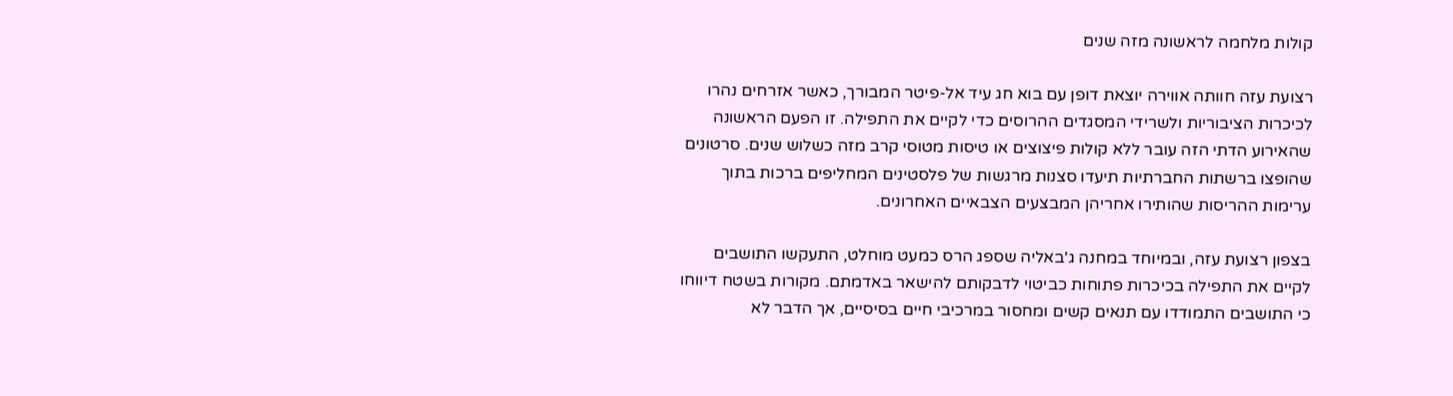קולות מלחמה לראשונה מזה שנים

רצועת עזה חוותה אווירה יוצאת דופן עם בוא חג עיד אל-פיטר המבורך, כאשר אזרחים נהרו לכיכרות הציבוריות ולשרידי המסגדים ההרוסים כדי לקיים את התפילה. זו הפעם הראשונה שהאירוע הדתי הזה עובר ללא קולות פיצוצים או טיסות מטוסי קרב מזה כשלוש שנים. סרטונים שהופצו ברשתות החברתיות תיעדו סצנות מרגשות של פלסטינים המחליפים ברכות בתוך ערימות ההריסות שהותירו אחריהן המבצעים הצבאיים האחרונים.

בצפון רצועת עזה, ובמיוחד במחנה ג'באליה שספג הרס כמעט מוחלט, התעקשו התושבים לקיים את התפילה בכיכרות פתוחות כביטוי לדבקותם להישאר באדמתם. מקורות בשטח דיווחו כי התושבים התמודדו עם תנאים קשים ומחסור במרכיבי חיים בסיסיים, אך הדבר לא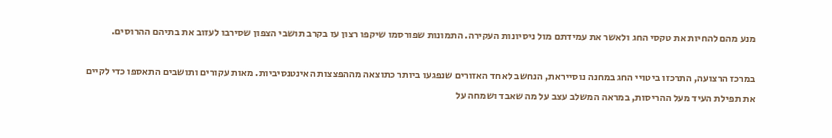מנע מהם להחיות את טקסי החג ולאשר את עמידתם מול ניסיונות העקירה. התמונות שפורסמו שיקפו רצון עז בקרב תושבי הצפון שסירבו לעזוב את בתיהם ההרוסים.

במרכז הרצועה, התרכזו ביטויי החג במחנה נוסייראת, הנחשב לאחד האזורים שנפגעו ביותר כתוצאה מההפצצות האינטנסיביות. מאות עקורים ותושבים התאספו כדי לקיים את תפילת העיד מעל ההריסות, במראה המשלב עצב על מה שאבד ושמחה על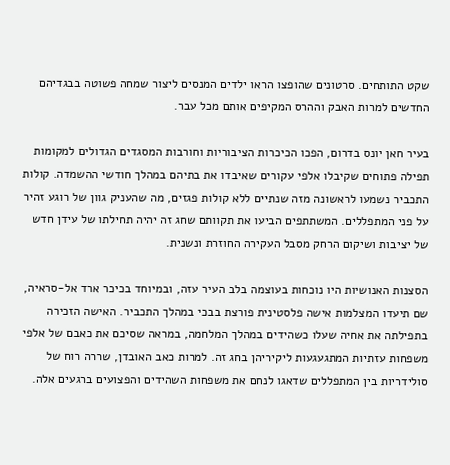שקט התותחים. סרטונים שהופצו הראו ילדים המנסים ליצור שמחה פשוטה בבגדיהם החדשים למרות האבק וההרס המקיפים אותם מכל עבר.

בעיר חאן יונס בדרום, הפכו הכיכרות הציבוריות וחורבות המסגדים הגדולים למקומות תפילה פתוחים שקיבלו אלפי עקורים שאיבדו את בתיהם במהלך חודשי ההשמדה. קולות התכביר נשמעו לראשונה מזה שנתיים ללא קולות פגזים, מה שהעניק גוון של רוגע זהיר על פני המתפללים. המשתתפים הביעו את תקוותם שחג זה יהיה תחילתו של עידן חדש של יציבות ושיקום הרחק מסבל העקירה החוזרת ונשנית.

הסצנות האנושיות היו נוכחות בעוצמה בלב העיר עזה, ובמיוחד בכיכר ארד אל-סראיה, שם תיעדו המצלמות אישה פלסטינית פורצת בבכי במהלך התכביר. האישה הזכירה בתפילתה את אחיה שעלו כשהידים במהלך המלחמה, במראה שסיכם את כאבם של אלפי משפחות עזתיות המתגעגעות ליקיריהן בחג זה. למרות כאב האובדן, שררה רוח של סולידריות בין המתפללים שדאגו לנחם את משפחות השהידים והפצועים ברגעים אלה.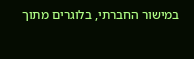במישור החברתי, בלוגרים מתוך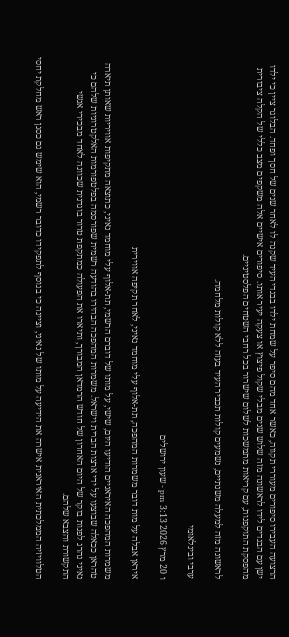הרצועה העבירו סיפורים מעוררי תקווה, כאשר אחד מהם סיפר על שמחת ילדו בבגדי העיד שקנה לו לאחר שנים של חסך ופחד. הבלוגר ציין כי ילדו ישן עם הבגדים לידו לראשונה מזה שלוש שנים מבלי שקול פיצוץ או צעקה יעיר אותו. סיפורים אישיים אלה משקפים מצב כללי של הקלה ציבורית מהפסקת התוקפנות, עם קריאות מתמשכות לשלום שישרור בכל רחבי השטחים הפלסטיניים.

לראשונה מזה למעלה משנתיים, נשמעים קולות תכביר העיד בעזה ללא קולות מלחמה.

ערבי ובינלאומי

ו 20 מרץ 2026 3:13 pm - שעון ירושלים

איראן אבלה על מות דובר משמרות המהפכה, תת-אלוף עלי מוחמד נאיני, לאחר תקיפה אווירית

משמרות המהפכה האיראניים הודיעו היום, שישי, על מותו של דוברם הרשמי, תת-אלוף עלי מוחמד נאיני, כתוצאה מתקיפות אוויריות שאותן תיארה טהראן ככאלה שבוצעו על ידי ארצות הברית וישראל. משמרות המהפכה הבהירו בהודעה רשמית שפורסמה בפלטפורמות האלקטרוניות שלהם כי נאיני נהרג לפנות בוקר של היום האחרון של חודש הרמדאן המבורך, ותיארו את הפעולה כמתקפת טרור בוגדנית שכוונה לאחד מבכירי אנשי התקשורת והצבא שלהם.

הטלוויזיה הממלכתית האיראנית אישרה את הידיעה על מותו של נאיני, וציינה כי בנוסף לתפקידו כדובר רשמי, הוא שימש גם כסגן ראש מחלקת יחסי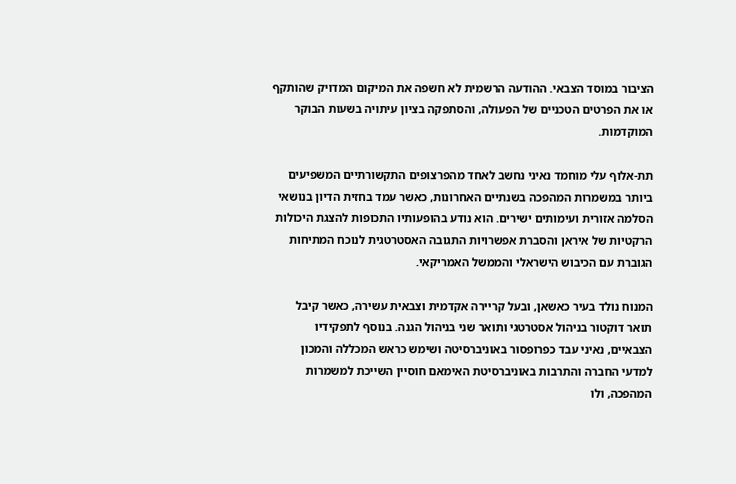הציבור במוסד הצבאי. ההודעה הרשמית לא חשפה את המיקום המדויק שהותקף או את הפרטים הטכניים של הפעולה, והסתפקה בציון עיתויה בשעות הבוקר המוקדמות.

תת-אלוף עלי מוחמד נאיני נחשב לאחד מהפרצופים התקשורתיים המשפיעים ביותר במשמרות המהפכה בשנתיים האחרונות, כאשר עמד בחזית הדיון בנושאי הסלמה אזורית ועימותים ישירים. הוא נודע בהופעותיו התכופות להצגת היכולות הרקטיות של איראן והסברת אפשרויות התגובה האסטרטגית לנוכח המתיחות הגוברת עם הכיבוש הישראלי והממשל האמריקאי.

המנוח נולד בעיר כאשאן, ובעל קריירה אקדמית וצבאית עשירה, כאשר קיבל תואר דוקטור בניהול אסטרטגי ותואר שני בניהול הגנה. בנוסף לתפקידיו הצבאיים, נאיני עבד כפרופסור באוניברסיטה ושימש כראש המכללה והמכון למדעי החברה והתרבות באוניברסיטת האימאם חוסיין השייכת למשמרות המהפכה, ולו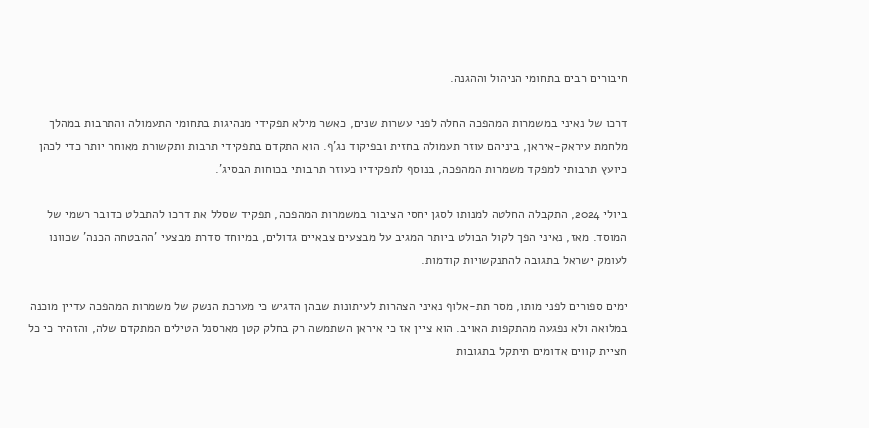חיבורים רבים בתחומי הניהול וההגנה.

דרכו של נאיני במשמרות המהפכה החלה לפני עשרות שנים, כאשר מילא תפקידי מנהיגות בתחומי התעמולה והתרבות במהלך מלחמת עיראק-איראן, ביניהם עוזר תעמולה בחזית ובפיקוד נג'ף. הוא התקדם בתפקידי תרבות ותקשורת מאוחר יותר כדי לכהן כיועץ תרבותי למפקד משמרות המהפכה, בנוסף לתפקידיו כעוזר תרבותי בכוחות הבסיג'.

ביולי 2024, התקבלה החלטה למנותו לסגן יחסי הציבור במשמרות המהפכה, תפקיד שסלל את דרכו להתבלט כדובר רשמי של המוסד. מאז, נאיני הפך לקול הבולט ביותר המגיב על מבצעים צבאיים גדולים, במיוחד סדרת מבצעי 'ההבטחה הכנה' שכוונו לעומק ישראל בתגובה להתנקשויות קודמות.

ימים ספורים לפני מותו, מסר תת-אלוף נאיני הצהרות לעיתונות שבהן הדגיש כי מערכת הנשק של משמרות המהפכה עדיין מוכנה במלואה ולא נפגעה מהתקפות האויב. הוא ציין אז כי איראן השתמשה רק בחלק קטן מארסנל הטילים המתקדם שלה, והזהיר כי כל חציית קווים אדומים תיתקל בתגובות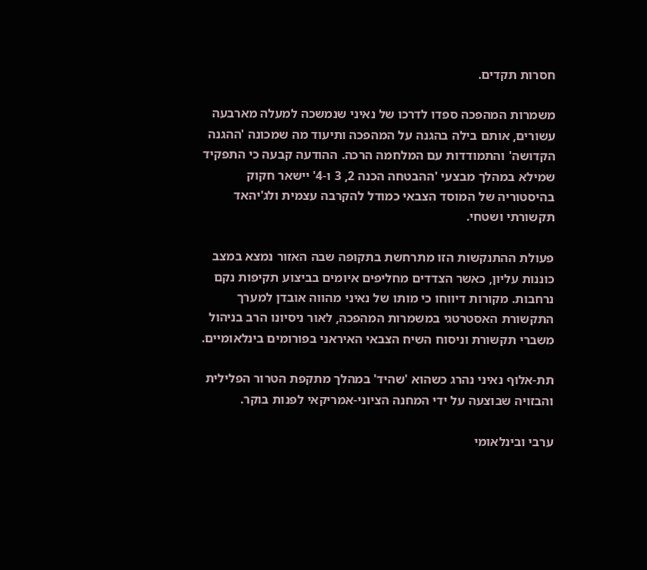חסרות תקדים.

משמרות המהפכה ספדו לדרכו של נאיני שנמשכה למעלה מארבעה עשורים, אותם בילה בהגנה על המהפכה ותיעוד מה שמכונה 'ההגנה הקדושה' והתמודדות עם המלחמה הרכה. ההודעה קבעה כי התפקיד שמילא במהלך מבצעי 'ההבטחה הכנה 2, 3 ו-4' יישאר חקוק בהיסטוריה של המוסד הצבאי כמודל להקרבה עצמית ולג'יהאד תקשורתי ושטחי.

פעולת ההתנקשות הזו מתרחשת בתקופה שבה האזור נמצא במצב כוננות עליון, כאשר הצדדים מחליפים איומים בביצוע תקיפות נקם נרחבות. מקורות דיווחו כי מותו של נאיני מהווה אובדן למערך התקשורת האסטרטגי במשמרות המהפכה, לאור ניסיונו הרב בניהול משברי תקשורת וניסוח השיח הצבאי האיראני בפורומים בינלאומיים.

תת-אלוף נאיני נהרג כשהוא 'שהיד' במהלך מתקפת הטרור הפלילית והבזויה שבוצעה על ידי המחנה הציוני-אמריקאי לפנות בוקר.

ערבי ובינלאומי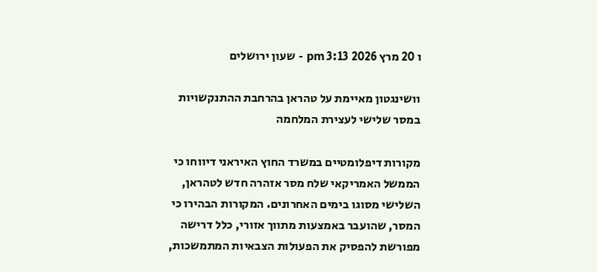ו 20 מרץ 2026 3:13 pm - שעון ירושלים

וושינגטון מאיימת על טהראן בהרחבת ההתנקשויות במסר שלישי לעצירת המלחמה

מקורות דיפלומטיים במשרד החוץ האיראני דיווחו כי הממשל האמריקאי שלח מסר אזהרה חדש לטהראן, השלישי מסוגו בימים האחרונים. המקורות הבהירו כי המסר, שהועבר באמצעות מתווך אזורי, כלל דרישה מפורשת להפסיק את הפעולות הצבאיות המתמשכות,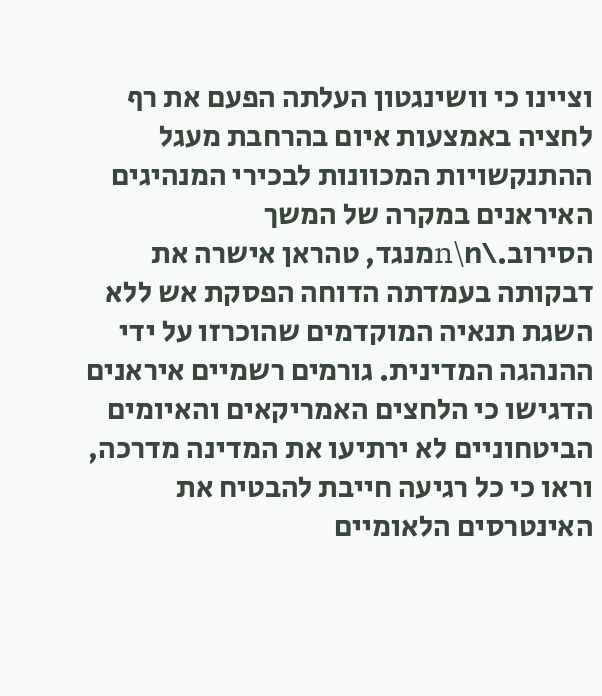וציינו כי וושינגטון העלתה הפעם את רף לחציה באמצעות איום בהרחבת מעגל ההתנקשויות המכוונות לבכירי המנהיגים האיראנים במקרה של המשך הסירוב.\n\nמנגד, טהראן אישרה את דבקותה בעמדתה הדוחה הפסקת אש ללא השגת תנאיה המוקדמים שהוכרזו על ידי ההנהגה המדינית. גורמים רשמיים איראנים הדגישו כי הלחצים האמריקאים והאיומים הביטחוניים לא ירתיעו את המדינה מדרכה, וראו כי כל רגיעה חייבת להבטיח את האינטרסים הלאומיים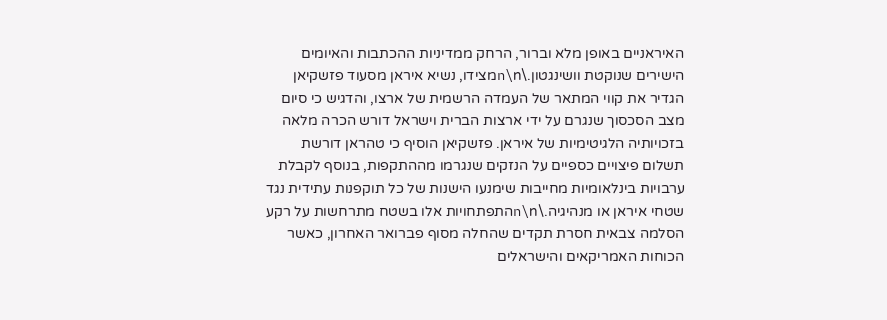האיראניים באופן מלא וברור, הרחק ממדיניות ההכתבות והאיומים הישירים שנוקטת וושינגטון.\n\nמצידו, נשיא איראן מסעוד פזשקיאן הגדיר את קווי המתאר של העמדה הרשמית של ארצו, והדגיש כי סיום מצב הסכסוך שנגרם על ידי ארצות הברית וישראל דורש הכרה מלאה בזכויותיה הלגיטימיות של איראן. פזשקיאן הוסיף כי טהראן דורשת תשלום פיצויים כספיים על הנזקים שנגרמו מההתקפות, בנוסף לקבלת ערבויות בינלאומיות מחייבות שימנעו הישנות של כל תוקפנות עתידית נגד שטחי איראן או מנהיגיה.\n\nהתפתחויות אלו בשטח מתרחשות על רקע הסלמה צבאית חסרת תקדים שהחלה מסוף פברואר האחרון, כאשר הכוחות האמריקאים והישראלים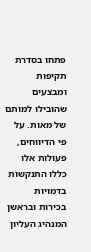פתחו בסדרת תקיפות ומבצעים שהובילו למותם של מאות. על פי הדיווחים, פעולות אלו כללו התנקשות בדמויות בכירות ובראשן המנהיג העליון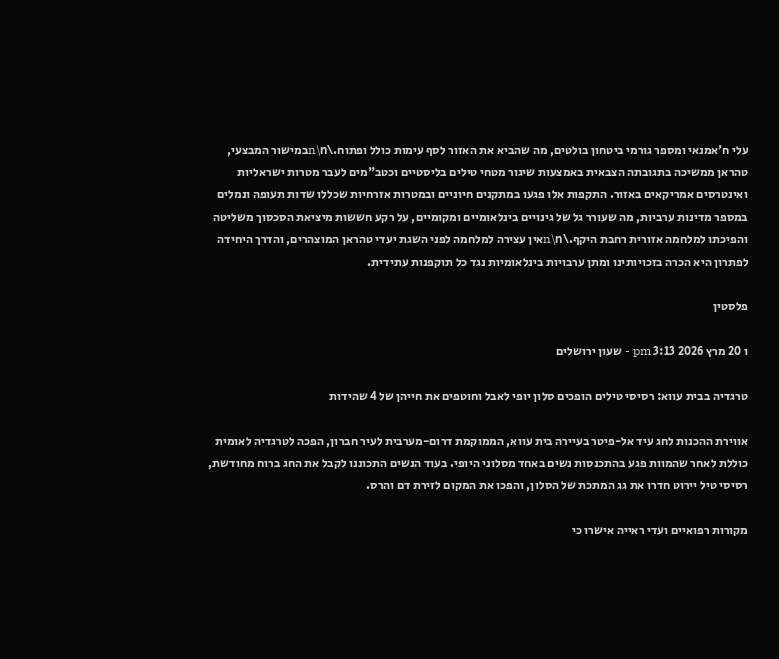עלי ח'אמנאי ומספר גורמי ביטחון בולטים, מה שהביא את האזור לסף עימות כולל ופתוח.\n\nבמישור המבצעי, טהראן ממשיכה בתגובתה הצבאית באמצעות שיגור מטחי טילים בליסטיים וכטב"מים לעבר מטרות ישראליות ואינטרסים אמריקאים באזור. התקפות אלו פגעו במתקנים חיוניים ובמטרות אזרחיות שכללו שדות תעופה ונמלים במספר מדינות ערביות, מה שעורר גל של גינויים בינלאומיים ומקומיים, על רקע חששות מיציאת הסכסוך משליטה והפיכתו למלחמה אזורית רחבת היקף.\n\nאין עצירה למלחמה לפני השגת יעדי טהראן המוצהרים, והדרך היחידה לפתרון היא הכרה בזכויותינו ומתן ערבויות בינלאומיות נגד כל תוקפנות עתידית.

פלסטין

ו 20 מרץ 2026 3:13 pm - שעון ירושלים

טרגדיה בבית עווא: רסיסי טילים הופכים סלון יופי לאבל וחוטפים את חייהן של 4 שהידות

אווירת ההכנות לחג עיד אל-פיטר בעיירה בית עווא, הממוקמת דרום-מערבית לעיר חברון, הפכה לטרגדיה לאומית כוללת לאחר שהמוות פגע בהתכנסות נשים באחד מסלוני היופי. בעוד הנשים התכוננו לקבל את החג ברוח מחודשת, רסיסי טיל יירוט חדרו את גג המתכת של הסלון, והפכו את המקום לזירת דם והרס.

מקורות רפואיים ועדי ראייה אישרו כי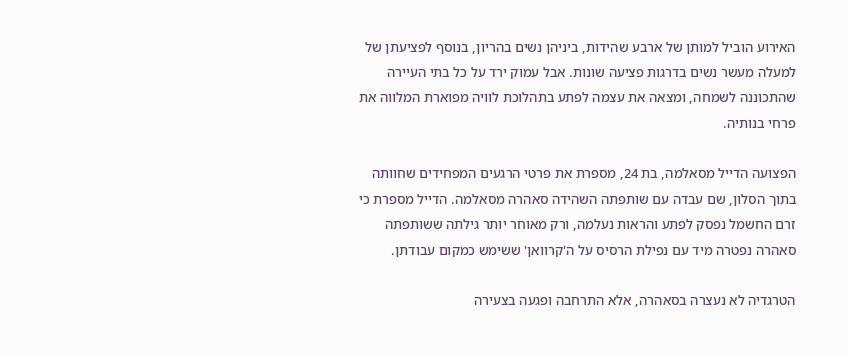האירוע הוביל למותן של ארבע שהידות, ביניהן נשים בהריון, בנוסף לפציעתן של למעלה מעשר נשים בדרגות פציעה שונות. אבל עמוק ירד על כל בתי העיירה שהתכוננה לשמחה, ומצאה את עצמה לפתע בתהלוכת לוויה מפוארת המלווה את פרחי בנותיה.

הפצועה הדייל מסאלמה, בת 24, מספרת את פרטי הרגעים המפחידים שחוותה בתוך הסלון, שם עבדה עם שותפתה השהידה סאהרה מסאלמה. הדייל מספרת כי זרם החשמל נפסק לפתע והראות נעלמה, ורק מאוחר יותר גילתה ששותפתה סאהרה נפטרה מיד עם נפילת הרסיס על ה'קרוואן' ששימש כמקום עבודתן.

הטרגדיה לא נעצרה בסאהרה, אלא התרחבה ופגעה בצעירה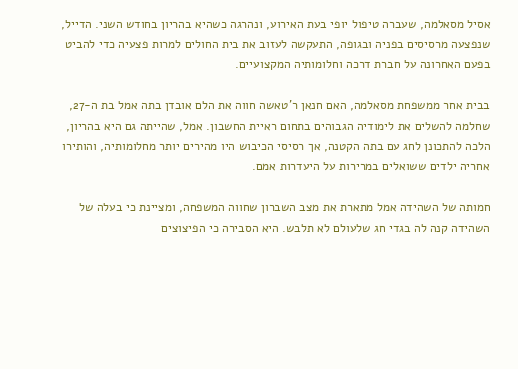אסיל מסאלמה, שעברה טיפול יופי בעת האירוע, ונהרגה כשהיא בהריון בחודש השני. הדייל, שנפצעה מרסיסים בפניה ובגופה, התעקשה לעזוב את בית החולים למרות פצעיה כדי להביט בפעם האחרונה על חברת דרכה וחלומותיה המקצועיים.

בבית אחר ממשפחת מסאלמה, האם חנאן ר'טאשה חווה את הלם אובדן בתה אמל בת ה-27, שחלמה להשלים את לימודיה הגבוהים בתחום ראיית החשבון. אמל, שהייתה גם היא בהריון, הלכה להתכונן לחג עם בתה הקטנה, אך רסיסי הכיבוש היו מהירים יותר מחלומותיה, והותירו אחריה ילדים ששואלים במרירות על היעדרות אמם.

חמותה של השהידה אמל מתארת את מצב השברון שחווה המשפחה, ומציינת כי בעלה של השהידה קנה לה בגדי חג שלעולם לא תלבש. היא הסבירה כי הפיצוצים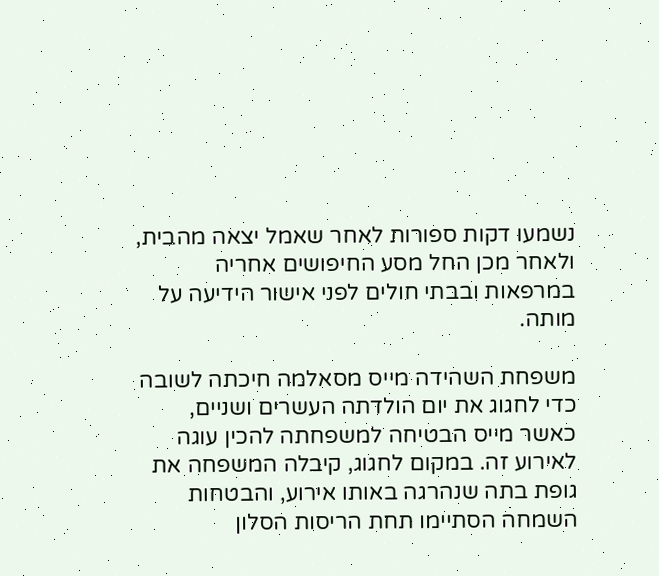נשמעו דקות ספורות לאחר שאמל יצאה מהבית, ולאחר מכן החל מסע החיפושים אחריה במרפאות ובבתי חולים לפני אישור הידיעה על מותה.

משפחת השהידה מייס מסאלמה חיכתה לשובה כדי לחגוג את יום הולדתה העשרים ושניים, כאשר מייס הבטיחה למשפחתה להכין עוגה לאירוע זה. במקום לחגוג, קיבלה המשפחה את גופת בתה שנהרגה באותו אירוע, והבטחות השמחה הסתיימו תחת הריסות הסלון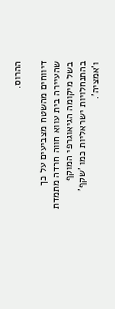ההרוס.

דיווחים מהשטח מצביעים על כך שהעיירה בית עווא חווה חרדה מתמדת בשל מיקומה הגיאוגרפי המוקף בהתנחלויות ישראליות כמו 'שקף' ו'אמציה'.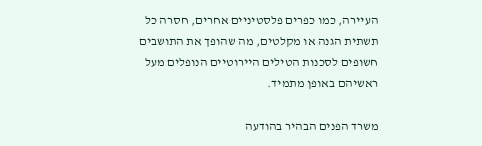העיירה, כמו כפרים פלסטיניים אחרים, חסרה כל תשתית הגנה או מקלטים, מה שהופך את התושבים חשופים לסכנות הטילים היירוטיים הנופלים מעל ראשיהם באופן מתמיד.

משרד הפנים הבהיר בהודעה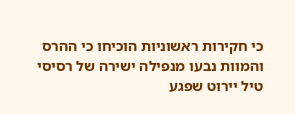כי חקירות ראשוניות הוכיחו כי ההרס והמוות נבעו מנפילה ישירה של רסיסי טיל יירוט שפגע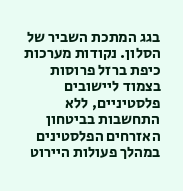בגג המתכת השביר של הסלון. נקודות מערכות כיפת ברזל פרוסות בצמוד ליישובים פלסטיניים, ללא התחשבות בביטחון האזרחים הפלסטינים במהלך פעולות היירוט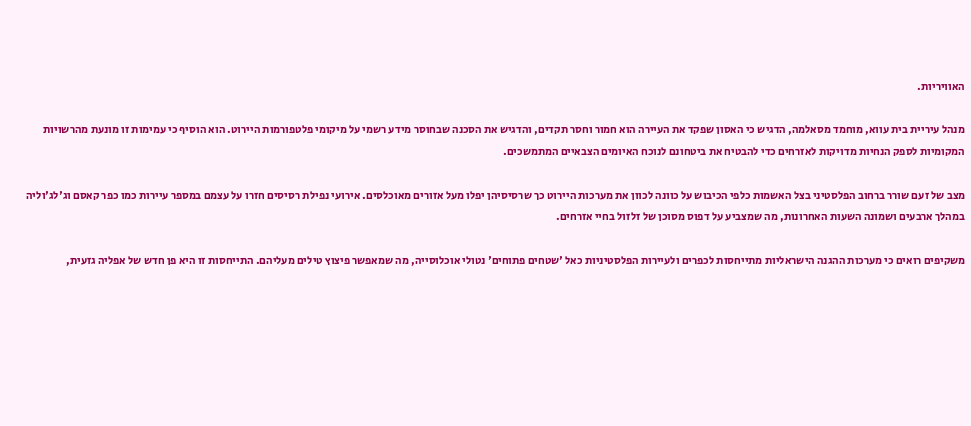האוויריות.

מנהל עיריית בית עווא, מוחמד מסאלמה, הדגיש כי האסון שפקד את העיירה הוא חמור וחסר תקדים, והדגיש את הסכנה שבחוסר מידע רשמי על מיקומי פלטפורמות היירוט. הוא הוסיף כי עמימות זו מונעת מהרשויות המקומיות לספק הנחיות מדויקות לאזרחים כדי להבטיח את ביטחונם לנוכח האיומים הצבאיים המתמשכים.

מצב של זעם שורר ברחוב הפלסטיני בצל האשמות כלפי הכיבוש על כוונה לכוון את מערכות היירוט כך שרסיסיהן יפלו מעל אזורים מאוכלסים. אירועי נפילת רסיסים חזרו על עצמם במספר עיירות כמו כפר קאסם וג'לג'וליה במהלך ארבעים ושמונה השעות האחרונות, מה שמצביע על דפוס מסוכן של זלזול בחיי אזרחים.

משקיפים רואים כי מערכות ההגנה הישראליות מתייחסות לכפרים ולעיירות הפלסטיניות כאל 'שטחים פתוחים' נטולי אוכלוסייה, מה שמאפשר פיצוץ טילים מעליהם. התייחסות זו היא פן חדש של אפליה גזעית,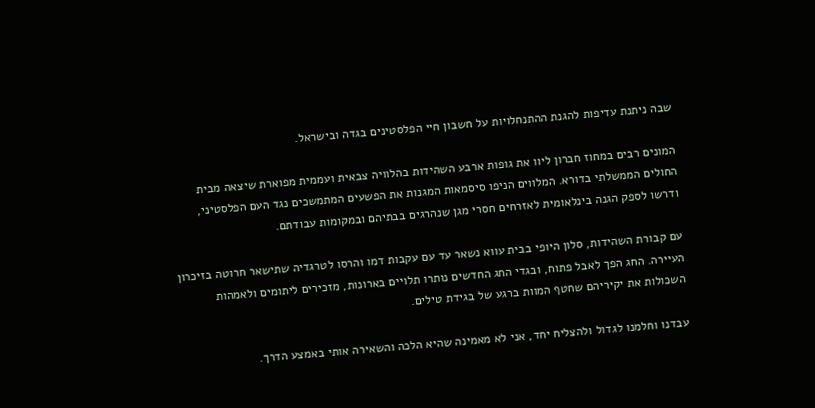שבה ניתנת עדיפות להגנת ההתנחלויות על חשבון חיי הפלסטינים בגדה ובישראל.

המונים רבים במחוז חברון ליוו את גופות ארבע השהידות בהלוויה צבאית ועממית מפוארת שיצאה מבית החולים הממשלתי בדורא. המלווים הניפו סיסמאות המגנות את הפשעים המתמשכים נגד העם הפלסטיני, ודרשו לספק הגנה בינלאומית לאזרחים חסרי מגן שנהרגים בבתיהם ובמקומות עבודתם.

עם קבורת השהידות, סלון היופי בבית עווא נשאר עד עם עקבות דמו והרסו לטרגדיה שתישאר חרוטה בזיכרון העיירה. החג הפך לאבל פתוח, ובגדי החג החדשים נותרו תלויים בארונות, מזכירים ליתומים ולאמהות השכולות את יקיריהם שחטף המוות ברגע של בגידת טילים.

עבדנו וחלמנו לגדול ולהצליח יחד, אני לא מאמינה שהיא הלכה והשאירה אותי באמצע הדרך.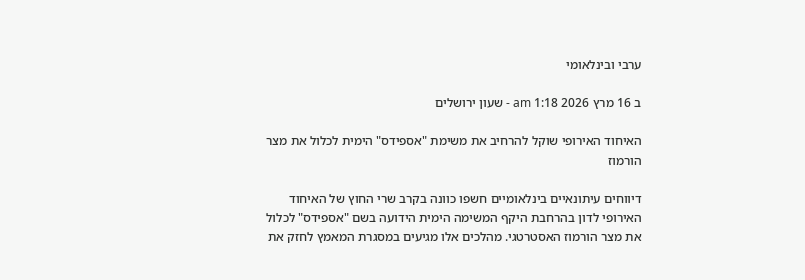ערבי ובינלאומי

ב 16 מרץ 2026 1:18 am - שעון ירושלים

האיחוד האירופי שוקל להרחיב את משימת "אספידס" הימית לכלול את מצר הורמוז

דיווחים עיתונאיים בינלאומיים חשפו כוונה בקרב שרי החוץ של האיחוד האירופי לדון בהרחבת היקף המשימה הימית הידועה בשם "אספידס" לכלול את מצר הורמוז האסטרטגי. מהלכים אלו מגיעים במסגרת המאמץ לחזק את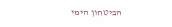הביטחון הימי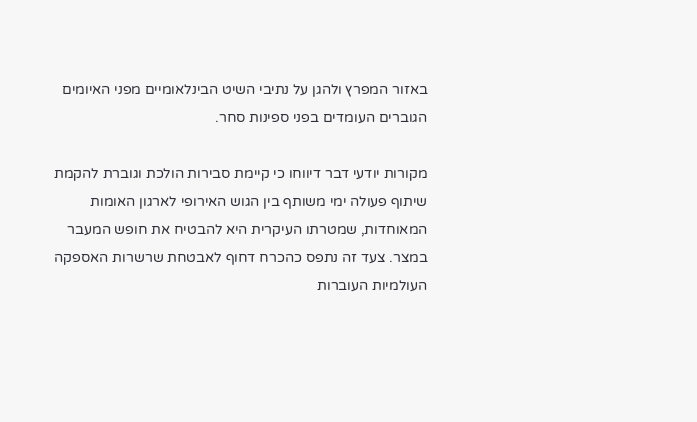באזור המפרץ ולהגן על נתיבי השיט הבינלאומיים מפני האיומים הגוברים העומדים בפני ספינות סחר.

מקורות יודעי דבר דיווחו כי קיימת סבירות הולכת וגוברת להקמת שיתוף פעולה ימי משותף בין הגוש האירופי לארגון האומות המאוחדות, שמטרתו העיקרית היא להבטיח את חופש המעבר במצר. צעד זה נתפס כהכרח דחוף לאבטחת שרשרות האספקה העולמיות העוברות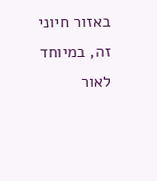באזור חיוני זה, במיוחד לאור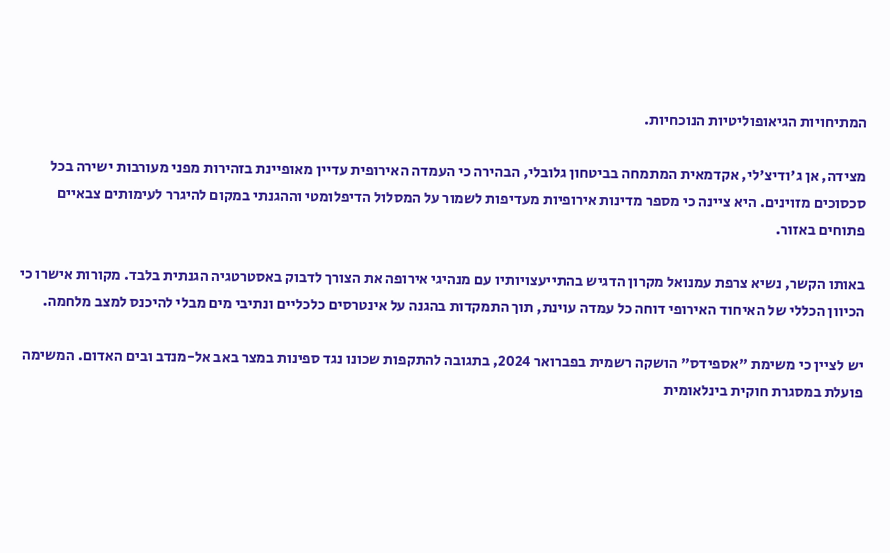המתיחויות הגיאופוליטיות הנוכחיות.

מצידה, אן ג'ודיצ'לי, אקדמאית המתמחה בביטחון גלובלי, הבהירה כי העמדה האירופית עדיין מאופיינת בזהירות מפני מעורבות ישירה בכל סכסוכים מזוינים. היא ציינה כי מספר מדינות אירופיות מעדיפות לשמור על המסלול הדיפלומטי וההגנתי במקום להיגרר לעימותים צבאיים פתוחים באזור.

באותו הקשר, נשיא צרפת עמנואל מקרון הדגיש בהתייעצויותיו עם מנהיגי אירופה את הצורך לדבוק באסטרטגיה הגנתית בלבד. מקורות אישרו כי הכיוון הכללי של האיחוד האירופי דוחה כל עמדה עוינת, תוך התמקדות בהגנה על אינטרסים כלכליים ונתיבי מים מבלי להיכנס למצב מלחמה.

יש לציין כי משימת "אספידס" הושקה רשמית בפברואר 2024, בתגובה להתקפות שכונו נגד ספינות במצר באב אל-מנדב ובים האדום. המשימה פועלת במסגרת חוקית בינלאומית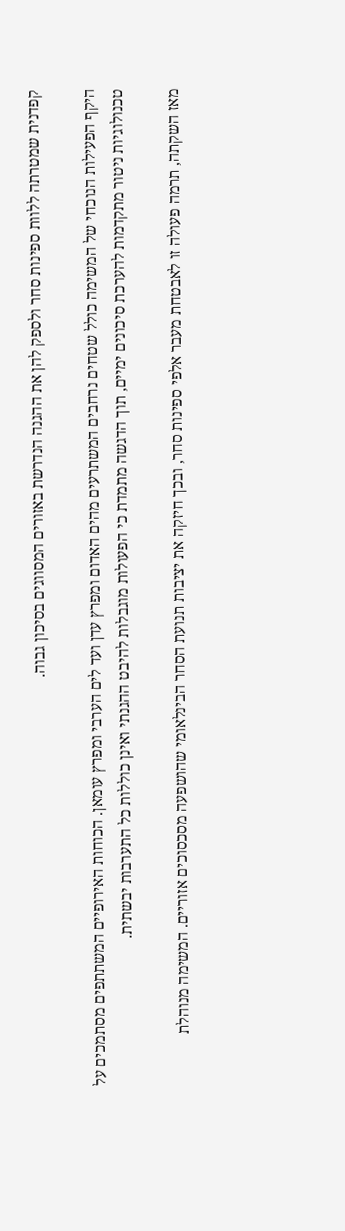קפדנית שמטרתה ללוות ספינות סחר ולספק להן את ההגנה הנדרשת באזורים המסווגים בסיכון גבוה.

היקף הפעילות הנוכחי של המשימה כולל שטחים נרחבים המשתרעים מהים האדום ומפרץ עדן ועד לים הערבי ומפרץ עומאן. הכוחות האירופיים המשתתפים מסתמכים על טכנולוגיות ניטור מתקדמות להערכת סיכונים ימיים, תוך הדגשה מתמדת כי הפעולות מוגבלות להיבט ההגנתי ואינן כוללות כל התערבות יבשתית.

מאז השקתה, תרמה פעולה זו לאבטחת מעבר אלפי ספינות סחר, ובכך חיזקה את יציבות תנועת הסחר הבינלאומי שהושפעה מסכסוכים אזוריים. המשימה מנוהלת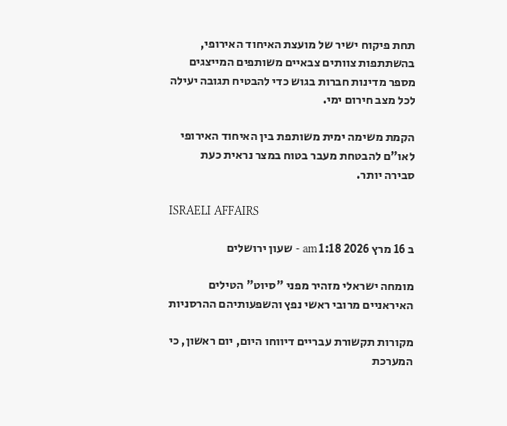תחת פיקוח ישיר של מועצת האיחוד האירופי, בהשתתפות צוותים צבאיים משותפים המייצגים מספר מדינות חברות בגוש כדי להבטיח תגובה יעילה לכל מצב חירום ימי.

הקמת משימה ימית משותפת בין האיחוד האירופי לאו"ם להבטחת מעבר בטוח במצר נראית כעת סבירה יותר.

ISRAELI AFFAIRS

ב 16 מרץ 2026 1:18 am - שעון ירושלים

מומחה ישראלי מזהיר מפני "סיוט" הטילים האיראניים מרובי ראשי נפץ והשפעותיהם ההרסניות

מקורות תקשורת עבריים דיווחו היום, יום ראשון, כי המערכת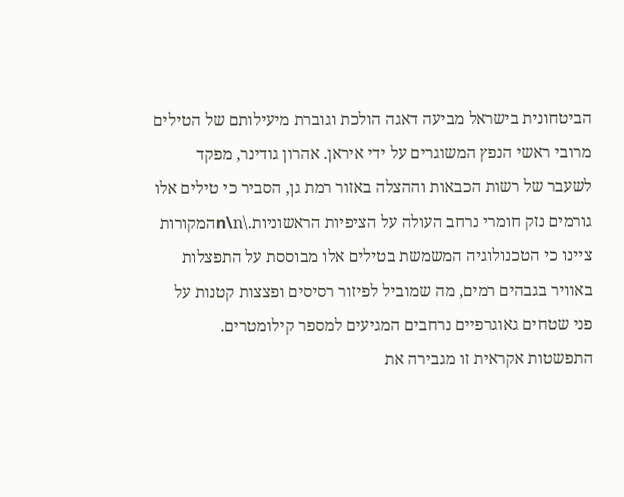הביטחונית בישראל מביעה דאגה הולכת וגוברת מיעילותם של הטילים מרובי ראשי הנפץ המשוגרים על ידי איראן. אהרון גודינר, מפקד לשעבר של רשות הכבאות וההצלה באזור רמת גן, הסביר כי טילים אלו גורמים נזק חומרי נרחב העולה על הציפיות הראשוניות.\n\nהמקורות ציינו כי הטכנולוגיה המשמשת בטילים אלו מבוססת על התפצלות באוויר בגבהים רמים, מה שמוביל לפיזור רסיסים ופצצות קטנות על פני שטחים גאוגרפיים נרחבים המגיעים למספר קילומטרים. התפשטות אקראית זו מגבירה את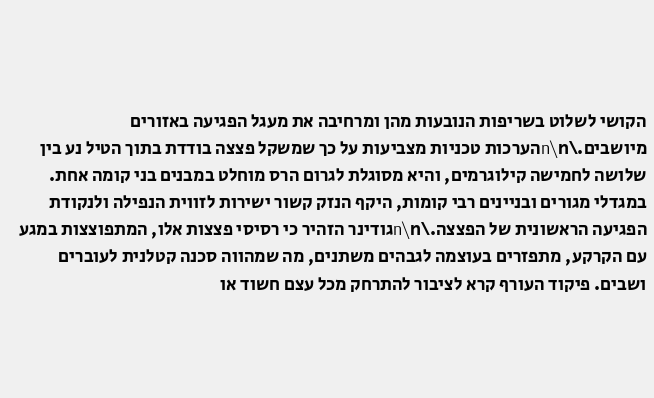הקושי לשלוט בשריפות הנובעות מהן ומרחיבה את מעגל הפגיעה באזורים מיושבים.\n\nהערכות טכניות מצביעות על כך שמשקל פצצה בודדת בתוך הטיל נע בין שלושה לחמישה קילוגרמים, והיא מסוגלת לגרום הרס מוחלט במבנים בני קומה אחת. במגדלי מגורים ובניינים רבי קומות, היקף הנזק קשור ישירות לזווית הנפילה ולנקודת הפגיעה הראשונית של הפצצה.\n\nגודינר הזהיר כי רסיסי פצצות אלו, המתפוצצות במגע עם הקרקע, מתפזרים בעוצמה לגבהים משתנים, מה שמהווה סכנה קטלנית לעוברים ושבים. פיקוד העורף קרא לציבור להתרחק מכל עצם חשוד או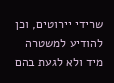שרידי יירוטים, וכן להודיע למשטרה מיד ולא לגעת בהם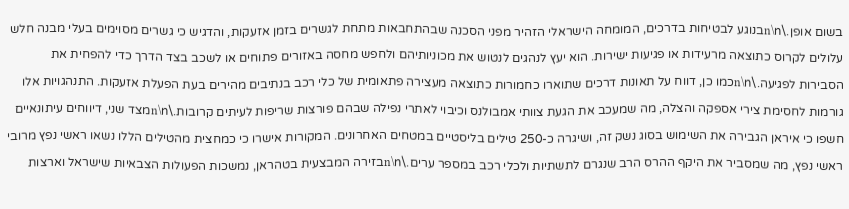בשום אופן.\n\nבנוגע לבטיחות בדרכים, המומחה הישראלי הזהיר מפני הסכנה שבהתחבאות מתחת לגשרים בזמן אזעקות, והדגיש כי גשרים מסוימים בעלי מבנה חלש עלולים לקרוס כתוצאה מרעידות או פגיעות ישירות. הוא יעץ לנהגים לנטוש את מכוניותיהם ולחפש מחסה באזורים פתוחים או לשכב בצד הדרך כדי להפחית את הסבירות לפגיעה.\n\nכמו כן, דווח על תאונות דרכים שתוארו כחמורות כתוצאה מעצירה פתאומית של כלי רכב בנתיבים מהירים בעת הפעלת אזעקות. התנהגויות אלו גורמות לחסימת צירי אספקה והצלה, מה שמעכב את הגעת צוותי אמבולנס וכיבוי לאתרי נפילה שבהם פורצות שריפות לעיתים קרובות.\n\nמצד שני, דיווחים עיתונאיים חשפו כי איראן הגבירה את השימוש בסוג נשק זה, ושיגרה כ-250 טילים בליסטיים במטחים האחרונים. המקורות אישרו כי כמחצית מהטילים הללו נשאו ראשי נפץ מרובי ראשי נפץ, מה שמסביר את היקף ההרס הרב שנגרם לתשתיות ולכלי רכב במספר ערים.\n\nבזירה המבצעית בטהראן, נמשכות הפעולות הצבאיות שישראל וארצות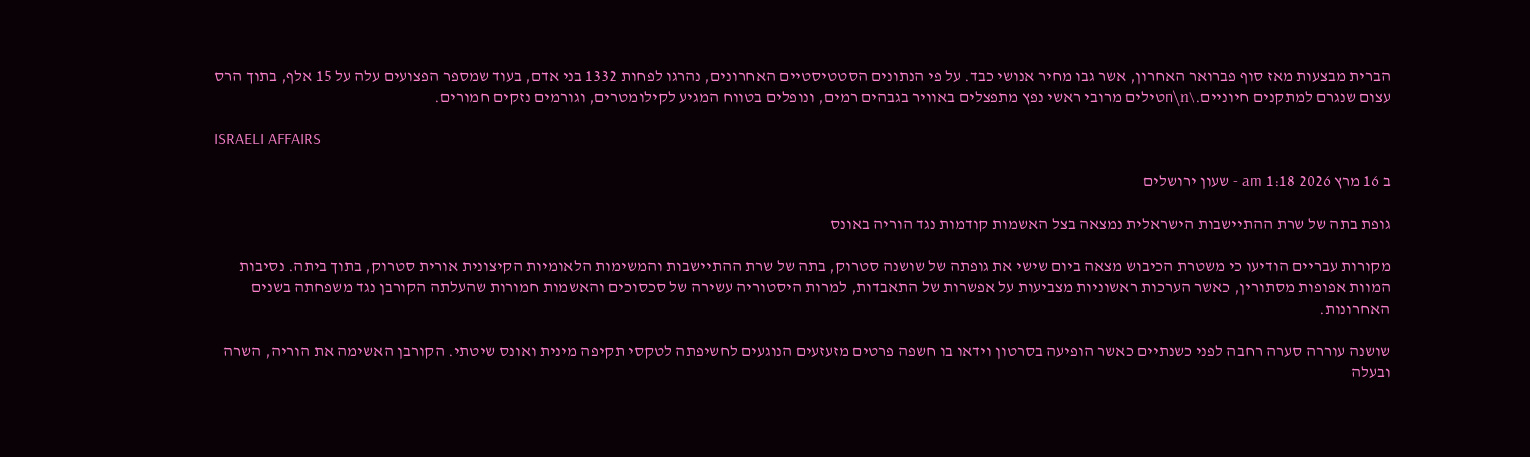הברית מבצעות מאז סוף פברואר האחרון, אשר גבו מחיר אנושי כבד. על פי הנתונים הסטטיסטיים האחרונים, נהרגו לפחות 1332 בני אדם, בעוד שמספר הפצועים עלה על 15 אלף, בתוך הרס עצום שנגרם למתקנים חיוניים.\n\nטילים מרובי ראשי נפץ מתפצלים באוויר בגבהים רמים, ונופלים בטווח המגיע לקילומטרים, וגורמים נזקים חמורים.

ISRAELI AFFAIRS

ב 16 מרץ 2026 1:18 am - שעון ירושלים

גופת בתה של שרת ההתיישבות הישראלית נמצאה בצל האשמות קודמות נגד הוריה באונס

מקורות עבריים הודיעו כי משטרת הכיבוש מצאה ביום שישי את גופתה של שושנה סטרוק, בתה של שרת ההתיישבות והמשימות הלאומיות הקיצונית אורית סטרוק, בתוך ביתה. נסיבות המוות אפופות מסתורין, כאשר הערכות ראשוניות מצביעות על אפשרות של התאבדות, למרות היסטוריה עשירה של סכסוכים והאשמות חמורות שהעלתה הקורבן נגד משפחתה בשנים האחרונות.

שושנה עוררה סערה רחבה לפני כשנתיים כאשר הופיעה בסרטון וידאו בו חשפה פרטים מזעזעים הנוגעים לחשיפתה לטקסי תקיפה מינית ואונס שיטתי. הקורבן האשימה את הוריה, השרה ובעלה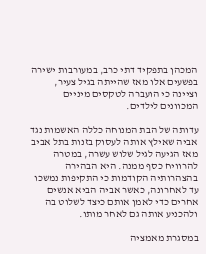המכהן בתפקיד דתי כרב, במעורבות ישירה בפשעים אלו מאז שהייתה בגיל צעיר, וציינה כי הועברה לטקסים מיניים המכוונים לילדים.

עדותה של הבת המנוחה כללה האשמות נגד אביה שאילץ אותה לעסוק בזנות בתל אביב מאז הגיעה לגיל שלוש עשרה, במטרה להרוויח כסף ממנה. היא הבהירה בהצהרותיה הקודמות כי התקיפות נמשכו עד לאחרונה, כאשר אביה הביא אנשים אחרים כדי לאמן אותם כיצד לשלוט בה ולהכניע אותה גם לאחר מותו.

במסגרת מאמציה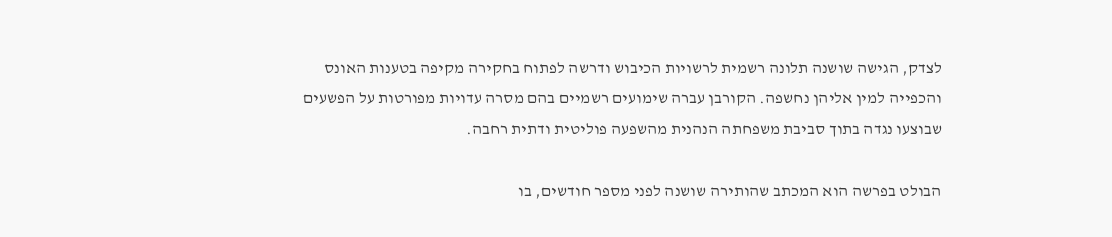לצדק, הגישה שושנה תלונה רשמית לרשויות הכיבוש ודרשה לפתוח בחקירה מקיפה בטענות האונס והכפייה למין אליהן נחשפה. הקורבן עברה שימועים רשמיים בהם מסרה עדויות מפורטות על הפשעים שבוצעו נגדה בתוך סביבת משפחתה הנהנית מהשפעה פוליטית ודתית רחבה.

הבולט בפרשה הוא המכתב שהותירה שושנה לפני מספר חודשים, בו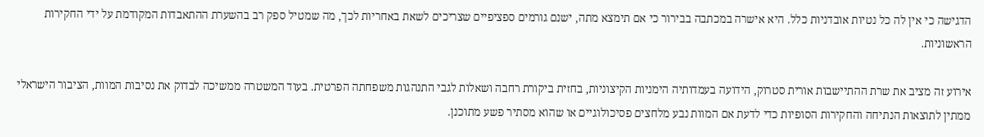הדגישה כי אין לה כל נטיות אובדניות כלל. היא אישרה במכתבה בבירור כי אם תימצא מתה, ישנם גורמים ספציפיים שצריכים לשאת באחריות לכך, מה שמטיל ספק רב בהשערת ההתאבדות המקודמת על ידי החקירות הראשוניות.

אירוע זה מציב את שרת ההתיישבות אורית סטרוק, הידועה בעמדותיה הימניות הקיצוניות, בחזית ביקורת רחבה ושאלות לגבי התנהגות משפחתה הפרטית. בעוד המשטרה ממשיכה לבדוק את נסיבות המוות, הציבור הישראלי ממתין לתוצאות הנתיחה והחקירות הסופיות כדי לדעת אם המוות נבע מלחצים פסיכולוגיים או שהוא מסתיר פשע מתוכנן.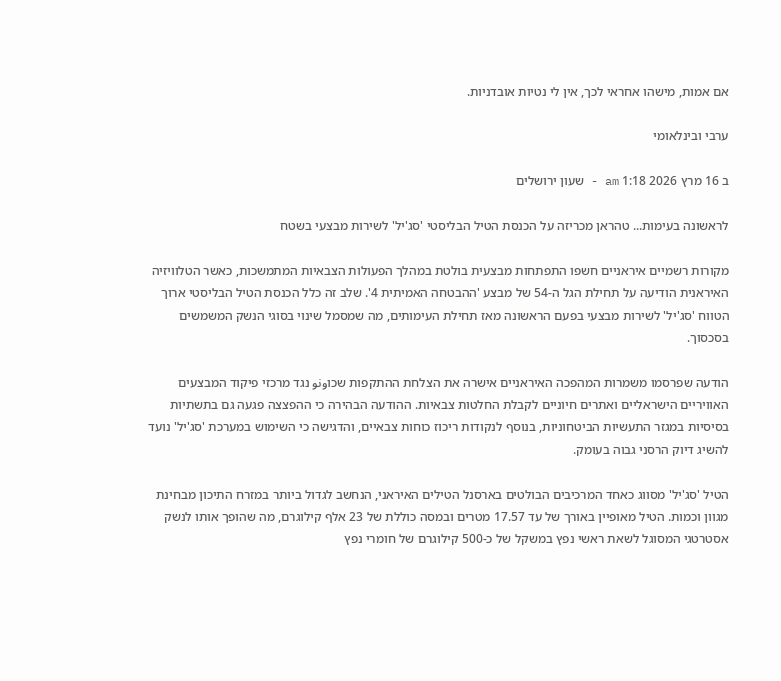אם אמות, מישהו אחראי לכך, אין לי נטיות אובדניות.

ערבי ובינלאומי

ב 16 מרץ 2026 1:18 am - שעון ירושלים

לראשונה בעימות... טהראן מכריזה על הכנסת הטיל הבליסטי 'סג'יל' לשירות מבצעי בשטח

מקורות רשמיים איראניים חשפו התפתחות מבצעית בולטת במהלך הפעולות הצבאיות המתמשכות, כאשר הטלוויזיה האיראנית הודיעה על תחילת הגל ה-54 של מבצע 'ההבטחה האמיתית 4'. שלב זה כלל הכנסת הטיל הבליסטי ארוך הטווח 'סג'יל' לשירות מבצעי בפעם הראשונה מאז תחילת העימותים, מה שמסמל שינוי בסוגי הנשק המשמשים בסכסוך.

הודעה שפרסמו משמרות המהפכה האיראניים אישרה את הצלחת ההתקפות שכוونو נגד מרכזי פיקוד המבצעים האוויריים הישראליים ואתרים חיוניים לקבלת החלטות צבאיות. ההודעה הבהירה כי ההפצצה פגעה גם בתשתיות בסיסיות במגזר התעשיות הביטחוניות, בנוסף לנקודות ריכוז כוחות צבאיים, והדגישה כי השימוש במערכת 'סג'יל' נועד להשיג דיוק הרסני גבוה בעומק.

הטיל 'סג'יל' מסווג כאחד המרכיבים הבולטים בארסנל הטילים האיראני, הנחשב לגדול ביותר במזרח התיכון מבחינת מגוון וכמות. הטיל מאופיין באורך של עד 17.57 מטרים ובמסה כוללת של 23 אלף קילוגרם, מה שהופך אותו לנשק אסטרטגי המסוגל לשאת ראשי נפץ במשקל של כ-500 קילוגרם של חומרי נפץ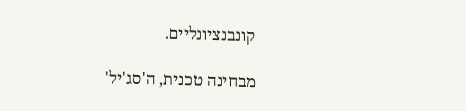קונבנציונליים.

מבחינה טכנית, ה'סג'יל'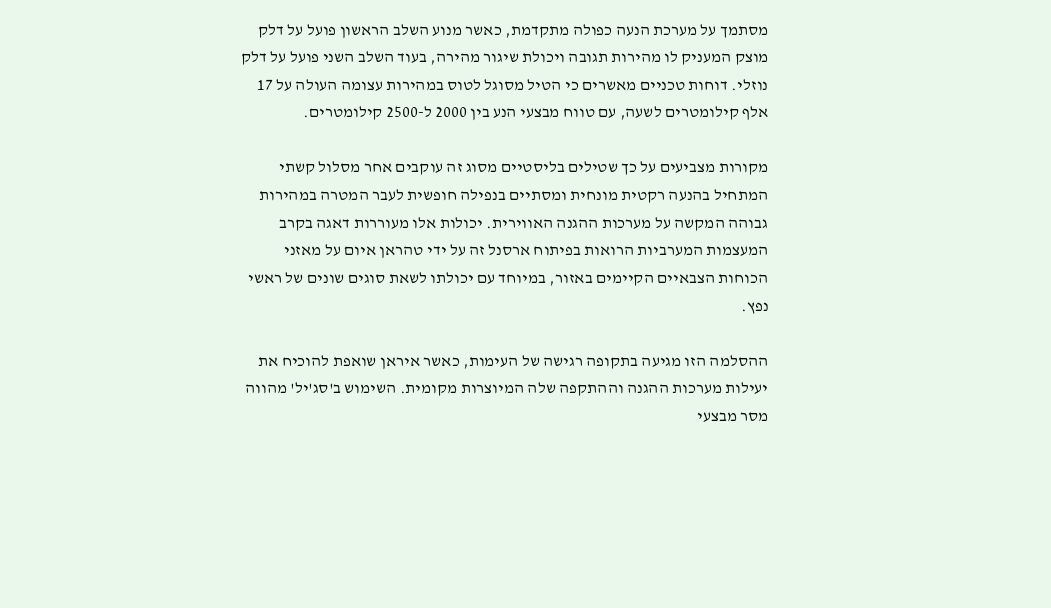מסתמך על מערכת הנעה כפולה מתקדמת, כאשר מנוע השלב הראשון פועל על דלק מוצק המעניק לו מהירות תגובה ויכולת שיגור מהירה, בעוד השלב השני פועל על דלק נוזלי. דוחות טכניים מאשרים כי הטיל מסוגל לטוס במהירות עצומה העולה על 17 אלף קילומטרים לשעה, עם טווח מבצעי הנע בין 2000 ל-2500 קילומטרים.

מקורות מצביעים על כך שטילים בליסטיים מסוג זה עוקבים אחר מסלול קשתי המתחיל בהנעה רקטית מונחית ומסתיים בנפילה חופשית לעבר המטרה במהירות גבוהה המקשה על מערכות ההגנה האווירית. יכולות אלו מעוררות דאגה בקרב המעצמות המערביות הרואות בפיתוח ארסנל זה על ידי טהראן איום על מאזני הכוחות הצבאיים הקיימים באזור, במיוחד עם יכולתו לשאת סוגים שונים של ראשי נפץ.

ההסלמה הזו מגיעה בתקופה רגישה של העימות, כאשר איראן שואפת להוכיח את יעילות מערכות ההגנה וההתקפה שלה המיוצרות מקומית. השימוש ב'סג'יל' מהווה מסר מבצעי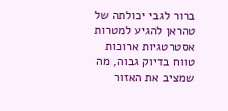ברור לגבי יכולתה של טהראן להגיע למטרות אסטרטגיות ארוכות טווח בדיוק גבוה, מה שמציב את האזור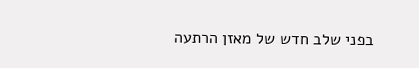בפני שלב חדש של מאזן הרתעה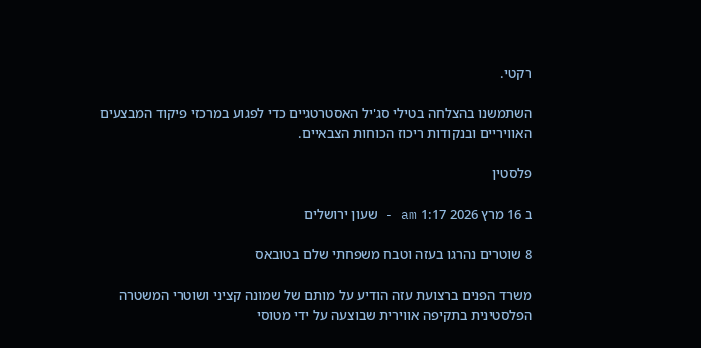רקטי.

השתמשנו בהצלחה בטילי סג'יל האסטרטגיים כדי לפגוע במרכזי פיקוד המבצעים האוויריים ובנקודות ריכוז הכוחות הצבאיים.

פלסטין

ב 16 מרץ 2026 1:17 am - שעון ירושלים

8 שוטרים נהרגו בעזה וטבח משפחתי שלם בטובאס

משרד הפנים ברצועת עזה הודיע על מותם של שמונה קציני ושוטרי המשטרה הפלסטינית בתקיפה אווירית שבוצעה על ידי מטוסי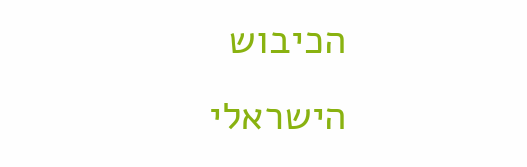הכיבוש הישראלי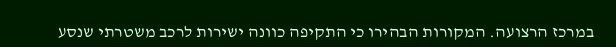במרכז הרצועה. המקורות הבהירו כי התקיפה כוונה ישירות לרכב משטרתי שנסע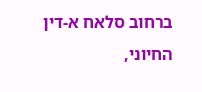ברחוב סלאח א-דין החיוני,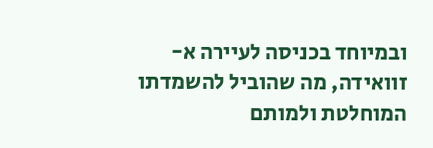ובמיוחד בכניסה לעיירה א-זוואידה, מה שהוביל להשמדתו המוחלטת ולמותם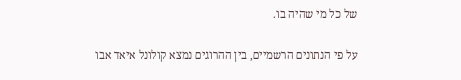של כל מי שהיה בו.

על פי הנתונים הרשמיים, בין ההרוגים נמצא קולונל איאד אבו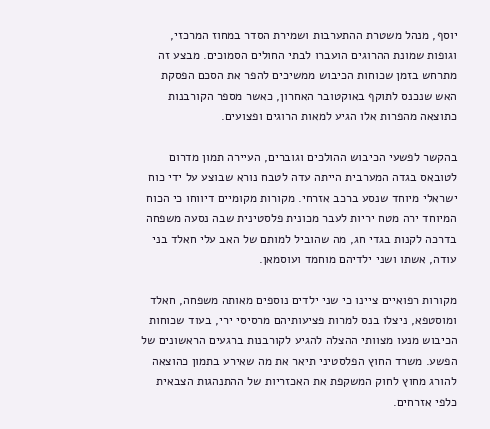יוסף, מנהל משטרת ההתערבות ושמירת הסדר במחוז המרכזי, וגופות שמונת ההרוגים הועברו לבתי החולים הסמוכים. מבצע זה מתרחש בזמן שכוחות הכיבוש ממשיכים להפר את הסכם הפסקת האש שנכנס לתוקף באוקטובר האחרון, כאשר מספר הקורבנות כתוצאה מהפרות אלו הגיע למאות הרוגים ופצועים.

בהקשר לפשעי הכיבוש ההולכים וגוברים, העיירה תמון מדרום לטובאס בגדה המערבית הייתה עדה לטבח נורא שבוצע על ידי כוח ישראלי מיוחד שנסע ברכב אזרחי. מקורות מקומיים דיווחו כי הכוח המיוחד ירה מטח יריות לעבר מכונית פלסטינית שבה נסעה משפחה בדרכה לקנות בגדי חג, מה שהוביל למותם של האב עלי חאלד בני עודה, אשתו ושני ילדיהם מוחמד ועוסמאן.

מקורות רפואיים ציינו כי שני ילדים נוספים מאותה משפחה, חאלד ומוסטפא, ניצלו בנס למרות פציעותיהם מרסיסי ירי, בעוד שכוחות הכיבוש מנעו מצוותי ההצלה להגיע לקורבנות ברגעים הראשונים של הפשע. משרד החוץ הפלסטיני תיאר את מה שאירע בתמון כהוצאה להורג מחוץ לחוק המשקפת את האכזריות של ההתנהגות הצבאית כלפי אזרחים.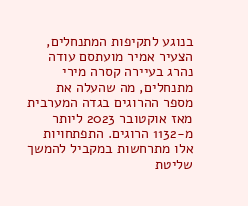בנוגע לתקיפות המתנחלים, הצעיר אמיר מועתסם עודה נהרג בעיירה קסרה מירי מתנחלים, מה שהעלה את מספר ההרוגים בגדה המערבית מאז אוקטובר 2023 ליותר מ-1132 הרוגים. התפתחויות אלו מתרחשות במקביל להמשך שליטת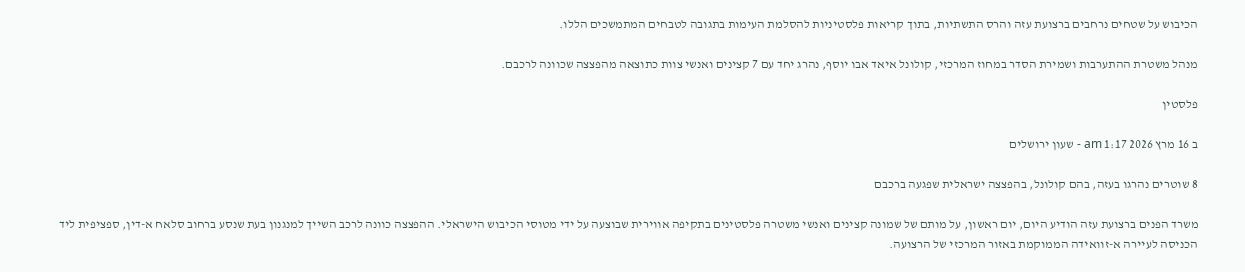הכיבוש על שטחים נרחבים ברצועת עזה והרס התשתיות, בתוך קריאות פלסטיניות להסלמת העימות בתגובה לטבחים המתמשכים הללו.

מנהל משטרת ההתערבות ושמירת הסדר במחוז המרכזי, קולונל איאד אבו יוסף, נהרג יחד עם 7 קצינים ואנשי צוות כתוצאה מהפצצה שכוונה לרכבם.

פלסטין

ב 16 מרץ 2026 1:17 am - שעון ירושלים

8 שוטרים נהרגו בעזה, בהם קולונל, בהפצצה ישראלית שפגעה ברכבם

משרד הפנים ברצועת עזה הודיע היום, יום ראשון, על מותם של שמונה קצינים ואנשי משטרה פלסטינים בתקיפה אווירית שבוצעה על ידי מטוסי הכיבוש הישראלי. ההפצצה כוונה לרכב השייך למנגנון בעת שנסע ברחוב סלאח א-דין, ספציפית ליד הכניסה לעיירה א-זוואידה הממוקמת באזור המרכזי של הרצועה.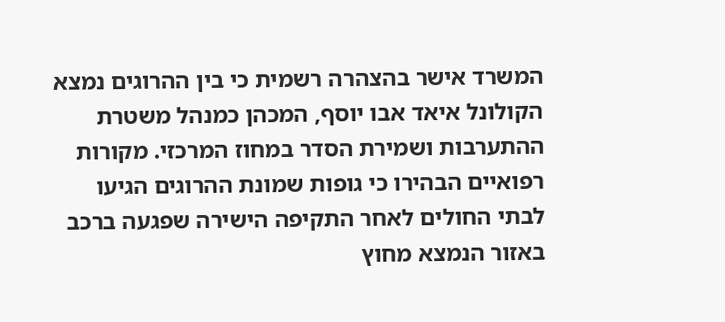המשרד אישר בהצהרה רשמית כי בין ההרוגים נמצא הקולונל איאד אבו יוסף, המכהן כמנהל משטרת ההתערבות ושמירת הסדר במחוז המרכזי. מקורות רפואיים הבהירו כי גופות שמונת ההרוגים הגיעו לבתי החולים לאחר התקיפה הישירה שפגעה ברכב באזור הנמצא מחוץ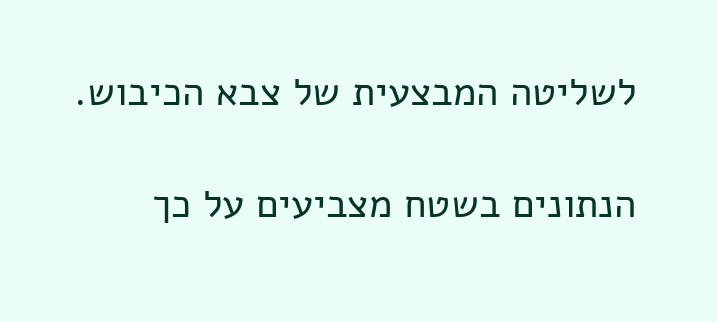לשליטה המבצעית של צבא הכיבוש.

הנתונים בשטח מצביעים על כך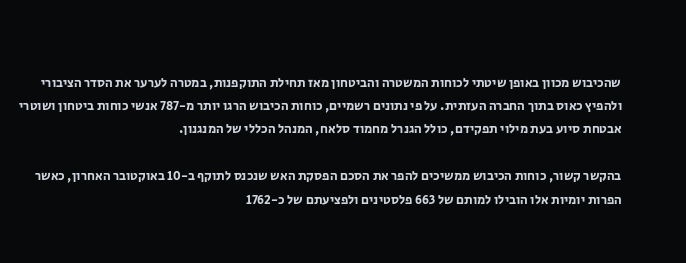שהכיבוש מכוון באופן שיטתי לכוחות המשטרה והביטחון מאז תחילת התוקפנות, במטרה לערער את הסדר הציבורי ולהפיץ כאוס בתוך החברה העזתית. על פי נתונים רשמיים, כוחות הכיבוש הרגו יותר מ-787 אנשי כוחות ביטחון ושוטרי אבטחת סיוע בעת מילוי תפקידם, כולל הגנרל מחמוד סלאח, המנהל הכללי של המנגנון.

בהקשר קשור, כוחות הכיבוש ממשיכים להפר את הסכם הפסקת האש שנכנס לתוקף ב-10 באוקטובר האחרון, כאשר הפרות יומיות אלו הובילו למותם של 663 פלסטינים ולפציעתם של כ-1762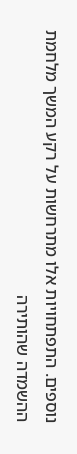נוספים. התפתחויות אלו מתרחשות על רקע המשך מלחמת ההשמדה שהותירה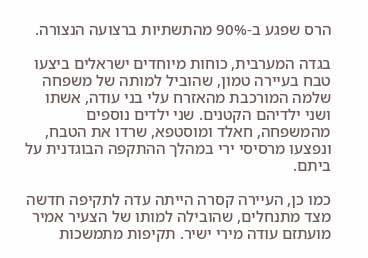הרס שפגע ב-90% מהתשתיות ברצועה הנצורה.

בגדה המערבית, כוחות מיוחדים ישראלים ביצעו טבח בעיירה טמון, שהוביל למותה של משפחה שלמה המורכבת מהאזרח עלי בני עודה, אשתו ושני ילדיהם הקטנים. שני ילדים נוספים מהמשפחה, חאלד ומוסטפא, שרדו את הטבח, ונפצעו מרסיסי ירי במהלך ההתקפה הבוגדנית על ביתם.

כמו כן, העיירה קסרה הייתה עדה לתקיפה חדשה מצד מתנחלים, שהובילה למותו של הצעיר אמיר מועתזם עודה מירי ישיר. תקיפות מתמשכות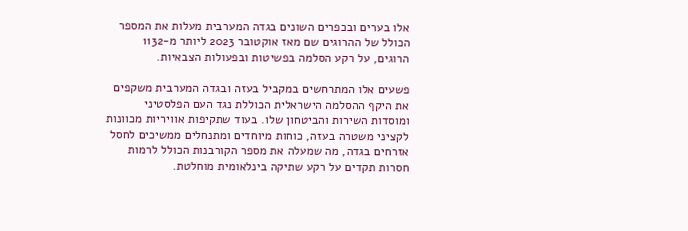אלו בערים ובכפרים השונים בגדה המערבית מעלות את המספר הכולל של ההרוגים שם מאז אוקטובר 2023 ליותר מ-1132 הרוגים, על רקע הסלמה בפשיטות ובפעולות הצבאיות.

פשעים אלו המתרחשים במקביל בעזה ובגדה המערבית משקפים את היקף ההסלמה הישראלית הכוללת נגד העם הפלסטיני ומוסדות השירות והביטחון שלו. בעוד שתקיפות אוויריות מכוונות לקציני משטרה בעזה, כוחות מיוחדים ומתנחלים ממשיכים לחסל אזרחים בגדה, מה שמעלה את מספר הקורבנות הכולל לרמות חסרות תקדים על רקע שתיקה בינלאומית מוחלטת.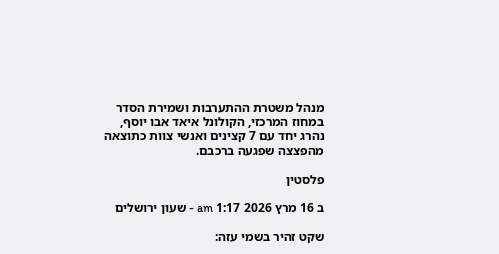מנהל משטרת ההתערבות ושמירת הסדר במחוז המרכזי, הקולונל איאד אבו יוסף, נהרג יחד עם 7 קצינים ואנשי צוות כתוצאה מהפצצה שפגעה ברכבם.

פלסטין

ב 16 מרץ 2026 1:17 am - שעון ירושלים

שקט זהיר בשמי עזה: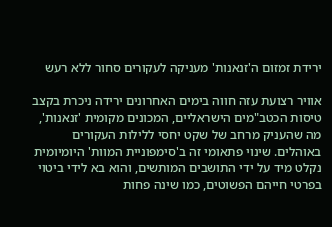ירידת זמזום ה'זנאנות' מעניקה לעקורים סחור ללא רעש

אוויר רצועת עזה חווה בימים האחרונים ירידה ניכרת בקצב טיסות הכטב"מים הישראליים, המכונים מקומית 'זנאנות', מה שהעניק מרחב של שקט יחסי ללילות העקורים באוהלים. שינוי פתאומי זה ב'סימפוניית המוות' היומיומית נקלט מיד על ידי התושבים המותשים, והוא בא לידי ביטוי בפרטי חייהם הפשוטים, כמו שינה פחות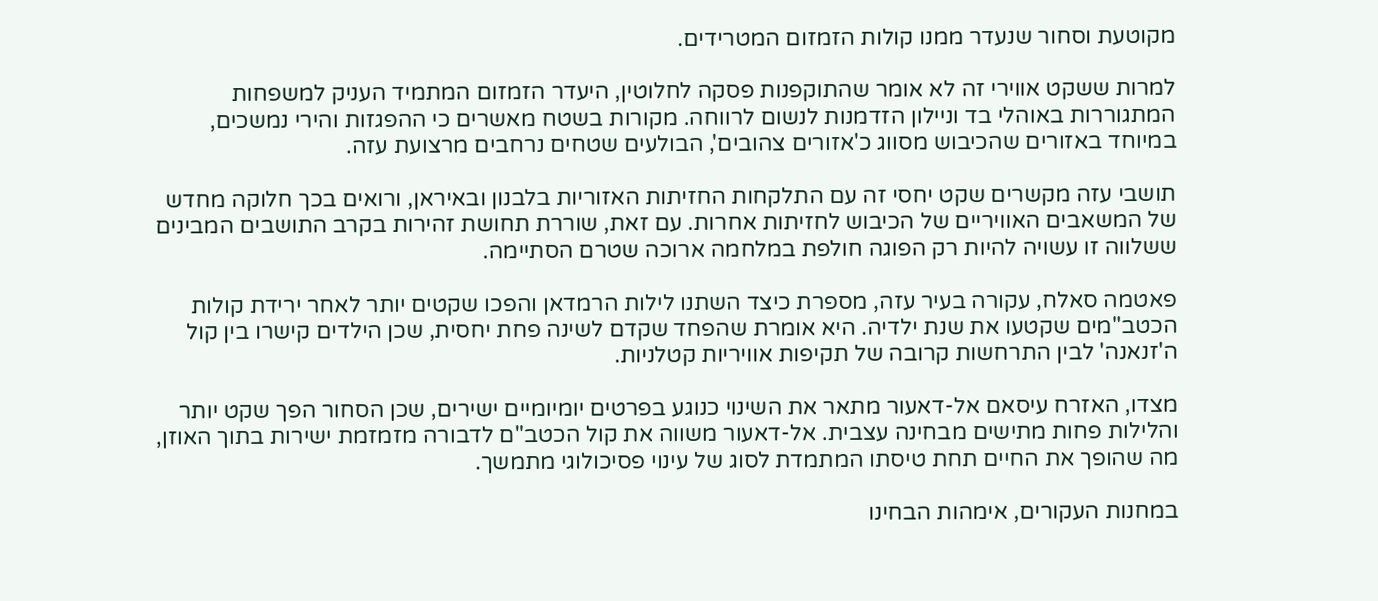מקוטעת וסחור שנעדר ממנו קולות הזמזום המטרידים.

למרות ששקט אווירי זה לא אומר שהתוקפנות פסקה לחלוטין, היעדר הזמזום המתמיד העניק למשפחות המתגוררות באוהלי בד וניילון הזדמנות לנשום לרווחה. מקורות בשטח מאשרים כי ההפגזות והירי נמשכים, במיוחד באזורים שהכיבוש מסווג כ'אזורים צהובים', הבולעים שטחים נרחבים מרצועת עזה.

תושבי עזה מקשרים שקט יחסי זה עם התלקחות החזיתות האזוריות בלבנון ובאיראן, ורואים בכך חלוקה מחדש של המשאבים האוויריים של הכיבוש לחזיתות אחרות. עם זאת, שוררת תחושת זהירות בקרב התושבים המבינים ששלווה זו עשויה להיות רק הפוגה חולפת במלחמה ארוכה שטרם הסתיימה.

פאטמה סאלח, עקורה בעיר עזה, מספרת כיצד השתנו לילות הרמדאן והפכו שקטים יותר לאחר ירידת קולות הכטב"מים שקטעו את שנת ילדיה. היא אומרת שהפחד שקדם לשינה פחת יחסית, שכן הילדים קישרו בין קול ה'זנאנה' לבין התרחשות קרובה של תקיפות אוויריות קטלניות.

מצדו, האזרח עיסאם אל-דאעור מתאר את השינוי כנוגע בפרטים יומיומיים ישירים, שכן הסחור הפך שקט יותר והלילות פחות מתישים מבחינה עצבית. אל-דאעור משווה את קול הכטב"ם לדבורה מזמזמת ישירות בתוך האוזן, מה שהופך את החיים תחת טיסתו המתמדת לסוג של עינוי פסיכולוגי מתמשך.

במחנות העקורים, אימהות הבחינו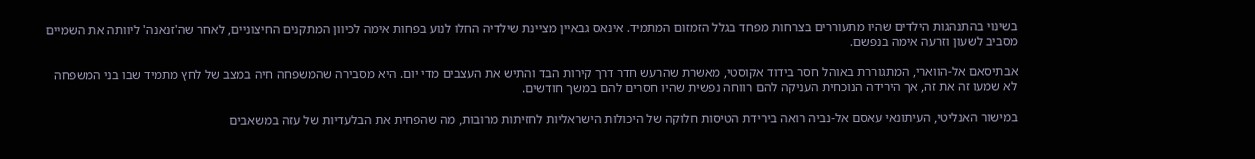בשינוי בהתנהגות הילדים שהיו מתעוררים בצרחות מפחד בגלל הזמזום המתמיד. אינאס גבאיין מציינת שילדיה החלו לנוע בפחות אימה לכיוון המתקנים החיצוניים, לאחר שה'זנאנה' ליוותה את השמיים מסביב לשעון וזרעה אימה בנפשם.

אבתיסאם אל-הווארי, המתגוררת באוהל חסר בידוד אקוסטי, מאשרת שהרעש חדר דרך קירות הבד והתיש את העצבים מדי יום. היא מסבירה שהמשפחה חיה במצב של לחץ מתמיד שבו בני המשפחה לא שמעו זה את זה, אך הירידה הנוכחית העניקה להם רווחה נפשית שהיו חסרים להם במשך חודשים.

במישור האנליטי, העיתונאי עאסם אל-נביה רואה בירידת הטיסות חלוקה של היכולות הישראליות לחזיתות מרובות, מה שהפחית את הבלעדיות של עזה במשאבים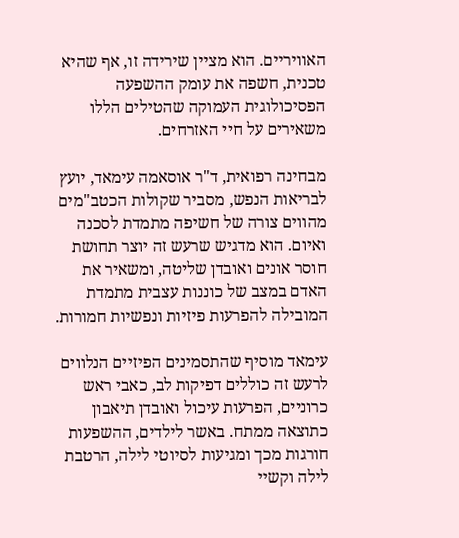האוויריים. הוא מציין שירידה זו, אף שהיא טכנית, חשפה את עומק ההשפעה הפסיכולוגית העמוקה שהטילים הללו משאירים על חיי האזרחים.

מבחינה רפואית, ד"ר אוסאמה עימאד, יועץ לבריאות הנפש, מסביר שקולות הכטב"מים מהווים צורה של חשיפה מתמדת לסכנה ואיום. הוא מדגיש שרעש זה יוצר תחושת חוסר אונים ואובדן שליטה, ומשאיר את האדם במצב של כוננות עצבית מתמדת המובילה להפרעות פיזיות ונפשיות חמורות.

עימאד מוסיף שהתסמינים הפיזיים הנלווים לרעש זה כוללים דפיקות לב, כאבי ראש כרוניים, הפרעות עיכול ואובדן תיאבון כתוצאה ממתח. באשר לילדים, ההשפעות חורגות מכך ומגיעות לסיוטי לילה, הרטבת לילה וקשיי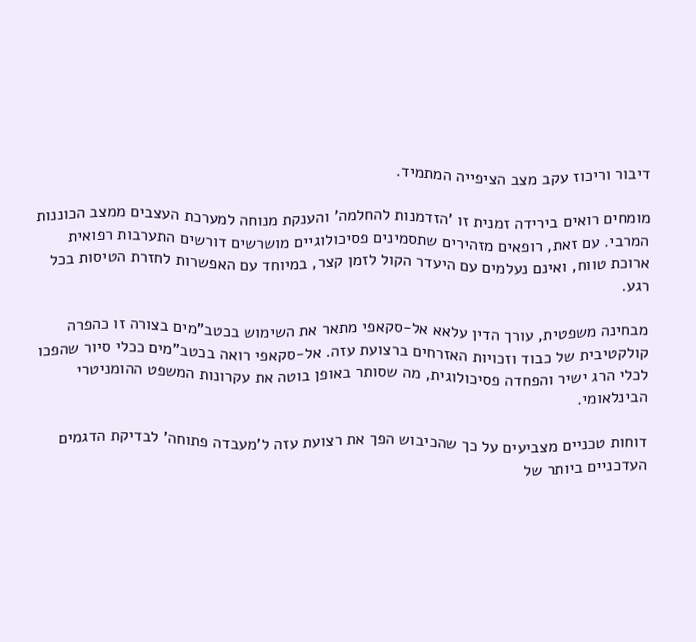דיבור וריכוז עקב מצב הציפייה המתמיד.

מומחים רואים בירידה זמנית זו 'הזדמנות להחלמה' והענקת מנוחה למערכת העצבים ממצב הכוננות המרבי. עם זאת, רופאים מזהירים שתסמינים פסיכולוגיים מושרשים דורשים התערבות רפואית ארוכת טווח, ואינם נעלמים עם היעדר הקול לזמן קצר, במיוחד עם האפשרות לחזרת הטיסות בכל רגע.

מבחינה משפטית, עורך הדין עלאא אל-סקאפי מתאר את השימוש בכטב"מים בצורה זו כהפרה קולקטיבית של כבוד וזכויות האזרחים ברצועת עזה. אל-סקאפי רואה בכטב"מים ככלי סיור שהפכו לכלי הרג ישיר והפחדה פסיכולוגית, מה שסותר באופן בוטה את עקרונות המשפט ההומניטרי הבינלאומי.

דוחות טכניים מצביעים על כך שהכיבוש הפך את רצועת עזה ל'מעבדה פתוחה' לבדיקת הדגמים העדכניים ביותר של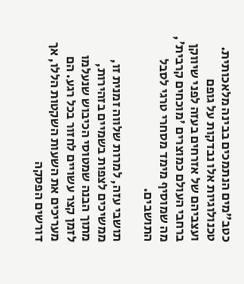כטב"מים הנתמכים בבינה מלאכותית. טכנולוגיות אלו נבדקות על גופם ועצביהם של אזרחים בעזה לפני שיווקן ברחבי העולם כמוצרים 'מוכחים קרבית', מה שמוסיף מימד מסחרי טרגי לסבל התושבים.

תושבי עזה, למרות שלווה זמנית זו, ממשיכים לצפות בשמיים בזהירות, מתוך הבנה שמטוסי הכיבוש שנעלמו לזמן קצר עשויים לחזור בכל רגע. הם מעריכים את השעות השקטות הללו, אך דורשים הפסקה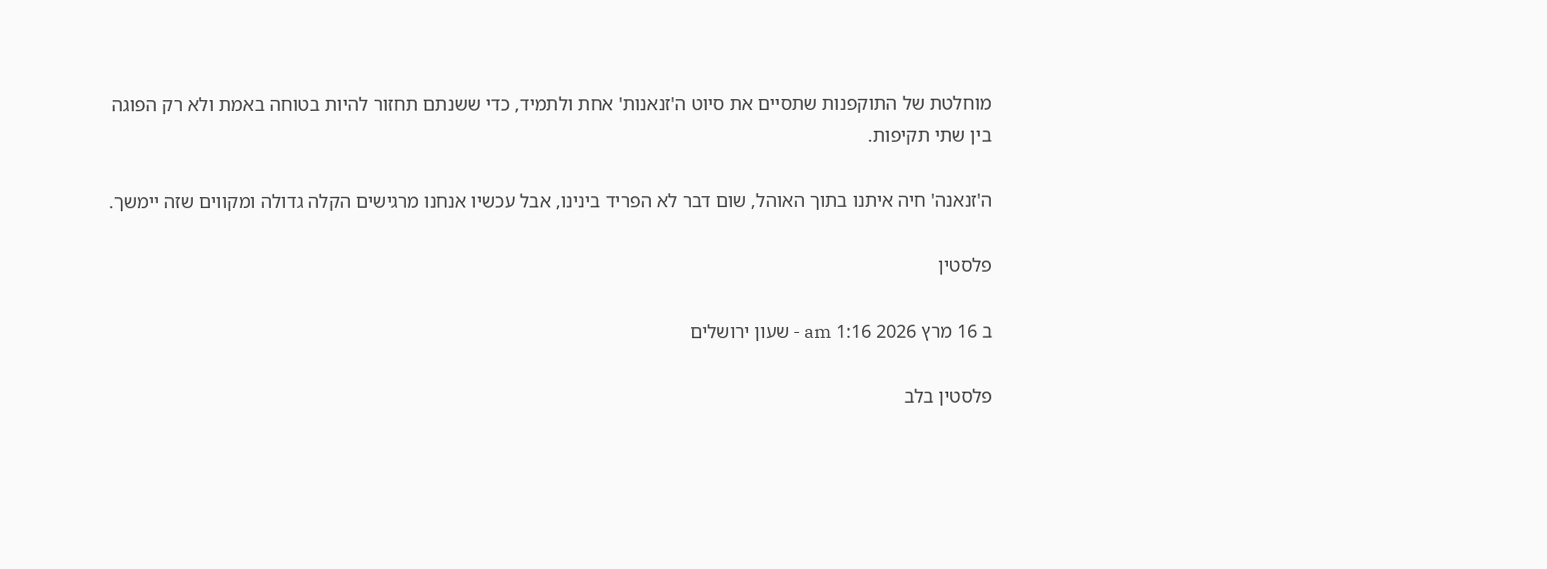מוחלטת של התוקפנות שתסיים את סיוט ה'זנאנות' אחת ולתמיד, כדי ששנתם תחזור להיות בטוחה באמת ולא רק הפוגה בין שתי תקיפות.

ה'זנאנה' חיה איתנו בתוך האוהל, שום דבר לא הפריד בינינו, אבל עכשיו אנחנו מרגישים הקלה גדולה ומקווים שזה יימשך.

פלסטין

ב 16 מרץ 2026 1:16 am - שעון ירושלים

פלסטין בלב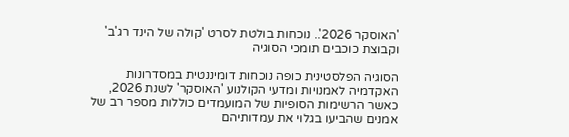'האוסקר 2026'.. נוכחות בולטת לסרט 'קולה של הינד רג'ב' וקבוצת כוכבים תומכי הסוגיה

הסוגיה הפלסטינית כופה נוכחות דומיננטית במסדרונות האקדמיה לאמנויות ומדעי הקולנוע 'האוסקר' לשנת 2026, כאשר הרשימות הסופיות של המועמדים כוללות מספר רב של אמנים שהביעו בגלוי את עמדותיהם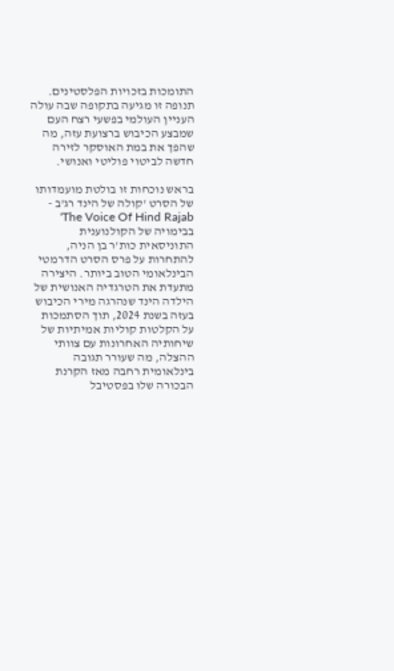התומכות בזכויות הפלסטינים. תנופה זו מגיעה בתקופה שבה עולה העניין העולמי בפשעי רצח העם שמבצע הכיבוש ברצועת עזה, מה שהפך את במת האוסקר לזירה חדשה לביטוי פוליטי ואנושי.

בראש נוכחות זו בולטת מועמדותו של הסרט 'קולה של הינד רג'ב - The Voice Of Hind Rajab' בבימויה של הקולנוענית התוניסאית כות'ר בן הניה, להתחרות על פרס הסרט הדרמטי הבינלאומי הטוב ביותר. היצירה מתעדת את הטרגדיה האנושית של הילדה הינד שנהרגה מירי הכיבוש בעזה בשנת 2024, תוך הסתמכות על הקלטות קוליות אמיתיות של שיחותיה האחרונות עם צוותי ההצלה, מה שעורר תגובה בינלאומית רחבה מאז הקרנת הבכורה שלו בפסטיבל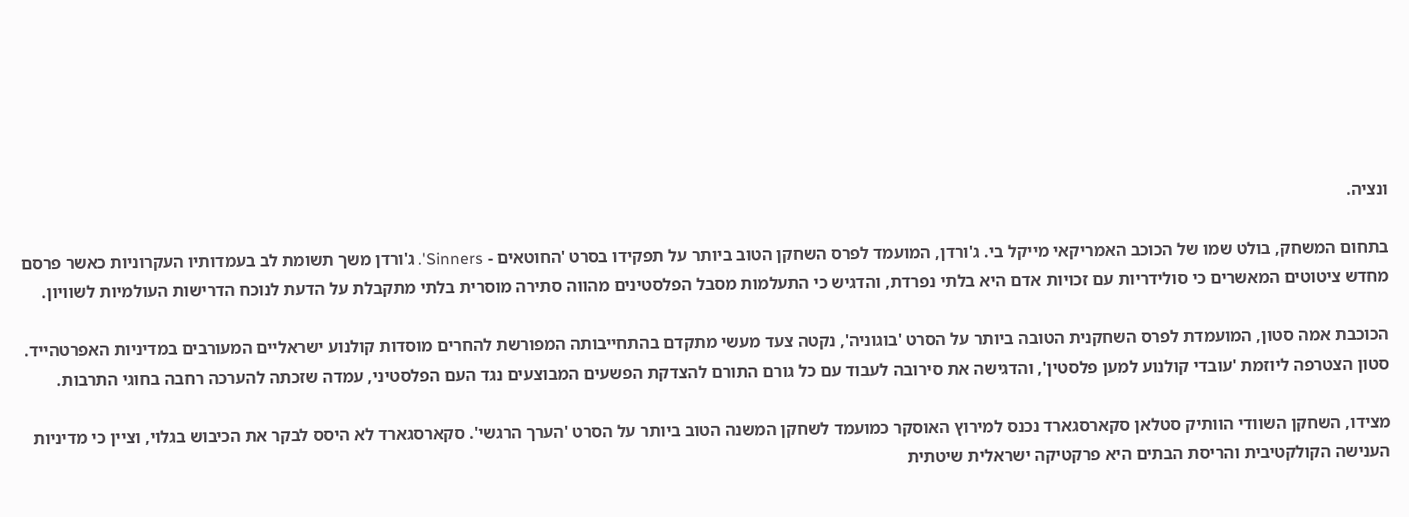ונציה.

בתחום המשחק, בולט שמו של הכוכב האמריקאי מייקל בי. ג'ורדן, המועמד לפרס השחקן הטוב ביותר על תפקידו בסרט 'החוטאים - Sinners'. ג'ורדן משך תשומת לב בעמדותיו העקרוניות כאשר פרסם מחדש ציטוטים המאשרים כי סולידריות עם זכויות אדם היא בלתי נפרדת, והדגיש כי התעלמות מסבל הפלסטינים מהווה סתירה מוסרית בלתי מתקבלת על הדעת לנוכח הדרישות העולמיות לשוויון.

הכוכבת אמה סטון, המועמדת לפרס השחקנית הטובה ביותר על הסרט 'בוגוניה', נקטה צעד מעשי מתקדם בהתחייבותה המפורשת להחרים מוסדות קולנוע ישראליים המעורבים במדיניות האפרטהייד. סטון הצטרפה ליוזמת 'עובדי קולנוע למען פלסטין', והדגישה את סירובה לעבוד עם כל גורם התורם להצדקת הפשעים המבוצעים נגד העם הפלסטיני, עמדה שזכתה להערכה רחבה בחוגי התרבות.

מצידו, השחקן השוודי הוותיק סטלאן סקארסגארד נכנס למירוץ האוסקר כמועמד לשחקן המשנה הטוב ביותר על הסרט 'הערך הרגשי'. סקארסגארד לא היסס לבקר את הכיבוש בגלוי, וציין כי מדיניות הענישה הקולקטיבית והריסת הבתים היא פרקטיקה ישראלית שיטתית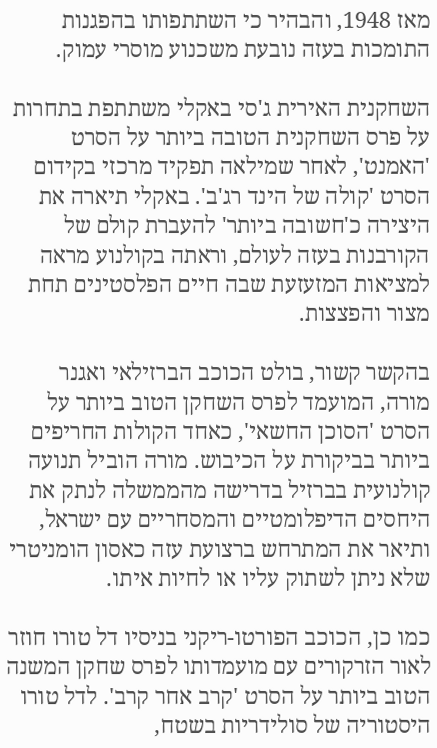מאז 1948, והבהיר כי השתתפותו בהפגנות התומכות בעזה נובעת משכנוע מוסרי עמוק.

השחקנית האירית ג'סי באקלי משתתפת בתחרות על פרס השחקנית הטובה ביותר על הסרט 'האמנט', לאחר שמילאה תפקיד מרכזי בקידום הסרט 'קולה של הינד רג'ב'. באקלי תיארה את היצירה כ'חשובה ביותר' להעברת קולם של הקורבנות בעזה לעולם, וראתה בקולנוע מראה למציאות המזעזעת שבה חיים הפלסטינים תחת מצור והפצצות.

בהקשר קשור, בולט הכוכב הברזילאי ואגנר מורה, המועמד לפרס השחקן הטוב ביותר על הסרט 'הסוכן החשאי', כאחד הקולות החריפים ביותר בביקורת על הכיבוש. מורה הוביל תנועה קולנועית בברזיל בדרישה מהממשלה לנתק את היחסים הדיפלומטיים והמסחריים עם ישראל, ותיאר את המתרחש ברצועת עזה כאסון הומניטרי שלא ניתן לשתוק עליו או לחיות איתו.

כמו כן, הכוכב הפורטו-ריקני בניסיו דל טורו חוזר לאור הזרקורים עם מועמדותו לפרס שחקן המשנה הטוב ביותר על הסרט 'קרב אחר קרב'. לדל טורו היסטוריה של סולידריות בשטח,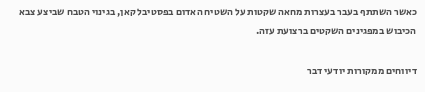כאשר השתתף בעבר בעצרות מחאה שקטות על השטיח האדום בפסטיבל קאן, בגינוי הטבח שביצע צבא הכיבוש במפגינים השקטים ברצועת עזה.

דיווחים ממקורות יודעי דבר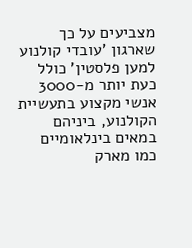מצביעים על כך שארגון 'עובדי קולנוע למען פלסטין' כולל כעת יותר מ-3000 אנשי מקצוע בתעשיית הקולנוע, ביניהם במאים בינלאומיים כמו מארק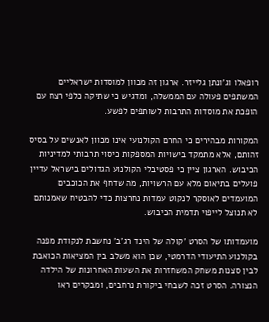רופאלו וג'ונתן גלייזר. ארגון זה מכוון למוסדות ישראליים המשתפים פעולה עם הממשלה, ומדגיש כי שתיקה כלפי רצח עם הופכת את מוסדות התרבות לשותפים לפשע.

המקורות מבהירים כי החרם הקולנועי אינו מכוון לאנשים על בסיס זהותם, אלא מתמקד בישויות המספקות כיסוי תרבותי למדיניות הכיבוש. הארגון ציין כי פסטיבלי הקולנוע הגדולים בישראל עדיין פועלים בתיאום מלא עם הרשויות, מה שדחף את הכוכבים המועמדים לאוסקר לנקוט עמדות נחרצות כדי להבטיח שאמנותם לא תנוצל לייפוי תדמית הכיבוש.

מועמדותו של הסרט 'קולה של הינד רג'ב' נחשבת לנקודת מפנה בקולנוע התיעודי הדרמטי, שכן הוא משלב בין המציאות הכואבת לבין סצנות משחק המשחזרות את השעות האחרונות של הילדה הנצורה. הסרט זכה לשבחי ביקורת נרחבים, ומבקרים ראו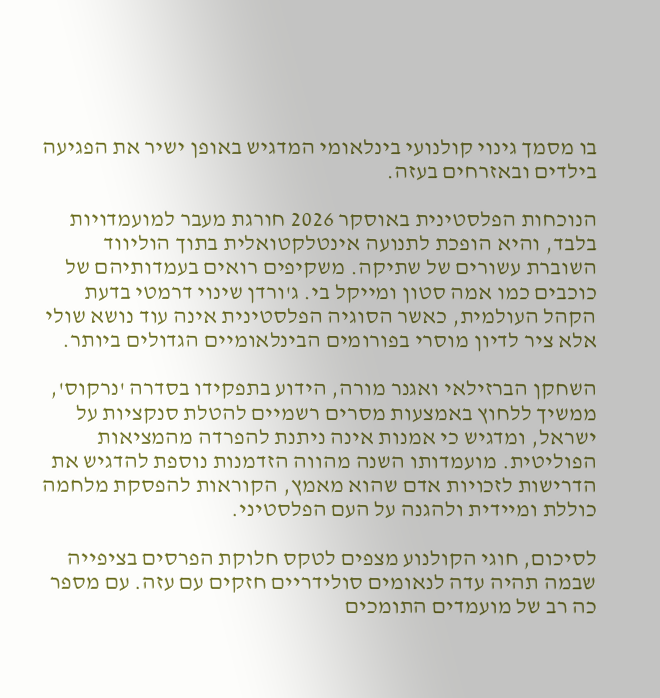בו מסמך גינוי קולנועי בינלאומי המדגיש באופן ישיר את הפגיעה בילדים ובאזרחים בעזה.

הנוכחות הפלסטינית באוסקר 2026 חורגת מעבר למועמדויות בלבד, והיא הופכת לתנועה אינטלקטואלית בתוך הוליווד השוברת עשורים של שתיקה. משקיפים רואים בעמדותיהם של כוכבים כמו אמה סטון ומייקל בי. ג'ורדן שינוי דרמטי בדעת הקהל העולמית, כאשר הסוגיה הפלסטינית אינה עוד נושא שולי אלא ציר לדיון מוסרי בפורומים הבינלאומיים הגדולים ביותר.

השחקן הברזילאי ואגנר מורה, הידוע בתפקידו בסדרה 'נרקוס', ממשיך ללחוץ באמצעות מסרים רשמיים להטלת סנקציות על ישראל, ומדגיש כי אמנות אינה ניתנת להפרדה מהמציאות הפוליטית. מועמדותו השנה מהווה הזדמנות נוספת להדגיש את הדרישות לזכויות אדם שהוא מאמץ, הקוראות להפסקת מלחמה כוללת ומיידית ולהגנה על העם הפלסטיני.

לסיכום, חוגי הקולנוע מצפים לטקס חלוקת הפרסים בציפייה שבמה תהיה עדה לנאומים סולידריים חזקים עם עזה. עם מספר כה רב של מועמדים התומכים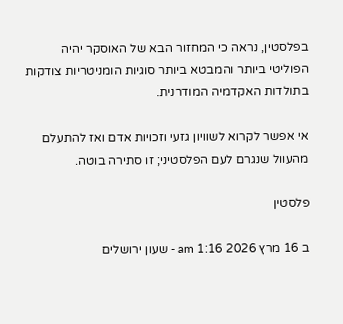בפלסטין, נראה כי המחזור הבא של האוסקר יהיה הפוליטי ביותר והמבטא ביותר סוגיות הומניטריות צודקות בתולדות האקדמיה המודרנית.

אי אפשר לקרוא לשוויון גזעי וזכויות אדם ואז להתעלם מהעוול שנגרם לעם הפלסטיני; זו סתירה בוטה.

פלסטין

ב 16 מרץ 2026 1:16 am - שעון ירושלים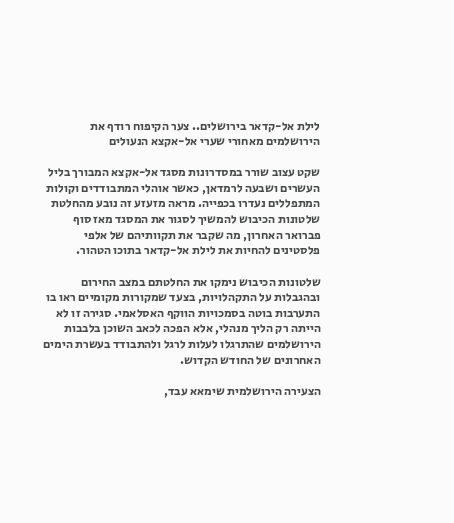לילת אל-קדאר בירושלים.. צער הקיפוח רודף את הירושלמים מאחורי שערי אל-אקצא הנעולים

שקט עצוב שורר במסדרונות מסגד אל-אקצא המבורך בליל העשרים ושבעה לרמדאן, כאשר אוהלי המתבודדים וקולות המתפללים נעדרו בכפייה. מראה מזעזע זה נובע מהחלטת שלטונות הכיבוש להמשיך לסגור את המסגד מאז סוף פברואר האחרון, מה שקבר את תקוותיהם של אלפי פלסטינים להחיות את לילת אל-קדאר בתוכו הטהור.

שלטונות הכיבוש נימקו את החלטתם במצב החירום ובהגבלות על התקהלויות, בצעד שמקורות מקומיים ראו בו התערבות בוטה בסמכויות הווקף האסלאמי. סגירה זו לא הייתה רק הליך מנהלי, אלא הפכה לכאב השוכן בלבבות הירושלמים שהתרגלו לעלות לרגל ולהתבודד בעשרת הימים האחרונים של החודש הקדוש.

הצעירה הירושלמית שימאא עבד,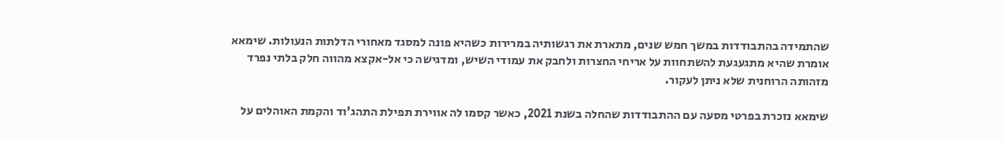שהתמידה בהתבודדות במשך חמש שנים, מתארת את רגשותיה במרירות כשהיא פונה למסגד מאחורי הדלתות הנעולות. שימאא אומרת שהיא מתגעגעת להשתחוות על אריחי החצרות ולחבק את עמודי השיש, ומדגישה כי אל-אקצא מהווה חלק בלתי נפרד מזהותה הרוחנית שלא ניתן לעקור.

שימאא נזכרת בפרטי מסעה עם ההתבודדות שהחלה בשנת 2021, כאשר קסמו לה אווירת תפילת התהג'וד והקמת האוהלים על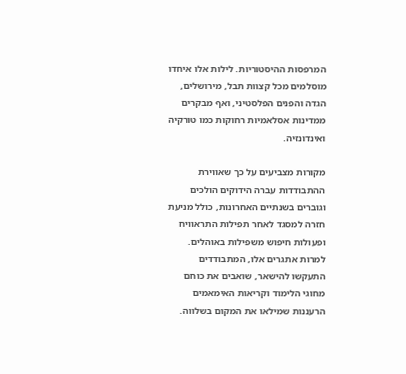המרפסות ההיסטוריות. לילות אלו איחדו מוסלמים מכל קצוות תבל, מירושלים, הגדה והפנים הפלסטיני, ואף מבקרים ממדינות אסלאמיות רחוקות כמו טורקיה ואינדונזיה.

מקורות מצביעים על כך שאווירת ההתבודדות עברה הידוקים הולכים וגוברים בשנתיים האחרונות, כולל מניעת חזרה למסגד לאחר תפילות התראוויח ופעולות חיפוש משפילות באוהלים. למרות אתגרים אלו, המתבודדים התעקשו להישאר, שואבים את כוחם מחוגי הלימוד וקריאות האימאמים הרעננות שמילאו את המקום בשלווה.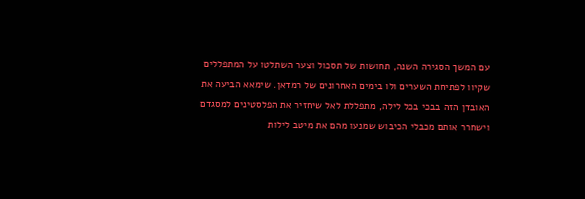עם המשך הסגירה השנה, תחושות של תסכול וצער השתלטו על המתפללים שקיוו לפתיחת השערים ולו בימים האחרונים של רמדאן. שימאא הביעה את האובדן הזה בבכי בכל לילה, מתפללת לאל שיחזיר את הפלסטינים למסגדם וישחרר אותם מכבלי הכיבוש שמנעו מהם את מיטב לילות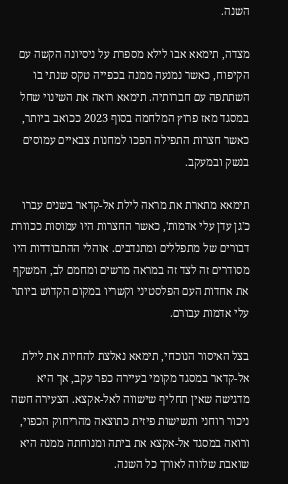השנה.

מצדה, תימאא אבו לילא מספרת על ניסיונה הקשה עם הקיפוח, כאשר נמנעה ממנה בכפייה טקס שנתי בו השתתפה עם חברותיה. תימאא רואה את השינוי שחל במסגד מאז פרוץ המלחמה בסוף 2023 ככואב ביותר, כאשר חצרות התפילה הפכו למחנות צבאיים עמוסים בנשק ובמעקב.

תימאא מתארת את מראה לילת אל-קדאר בשנים עברו כ'גן עדן עלי אדמות', כאשר החצרות היו עמוסות ככוורת דבורים של מתפללים ומתנדבים. אוהלי ההתבודדות היו מסודרים זה לצד זה במראה מרשים ומחמם לב, המשקף את אחדות העם הפלסטיני וקשריו במקום הקדוש ביותר עלי אדמות עבורם.

בצל האיסור הנוכחי, תימאא נאלצת להחיות את לילת אל-קדאר במסגד מקומי בעיירה כפר עקב, אך היא מדגישה שאין תחליף שישווה לאל-אקצא. הצעירה חשה ניכור רוחני ותשישות פיזית כתוצאה מהריחוק הכפוי, ורואה במסגד אל-אקצא את ביתה ומנוחתה ממנה היא שואבת שלווה לאורך כל השנה.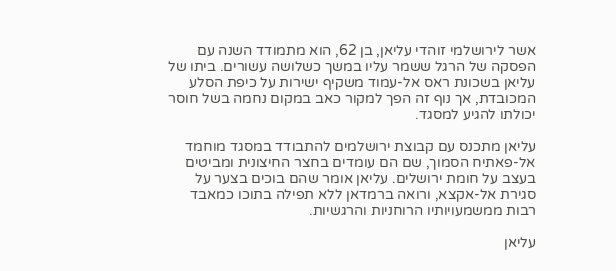אשר לירושלמי זוהדי עליאן, בן 62, הוא מתמודד השנה עם הפסקה של הרגל ששמר עליו במשך כשלושה עשורים. ביתו של עליאן בשכונת ראס אל-עמוד משקיף ישירות על כיפת הסלע המכובדת, אך נוף זה הפך למקור כאב במקום נחמה בשל חוסר יכולתו להגיע למסגד.

עליאן מתכנס עם קבוצת ירושלמים להתבודד במסגד מוחמד אל-פאתיח הסמוך, שם הם עומדים בחצר החיצונית ומביטים בעצב על חומת ירושלים. עליאן אומר שהם בוכים בצער על סגירת אל-אקצא, ורואה ברמדאן ללא תפילה בתוכו כמאבד רבות ממשמעויותיו הרוחניות והרגשיות.

עליאן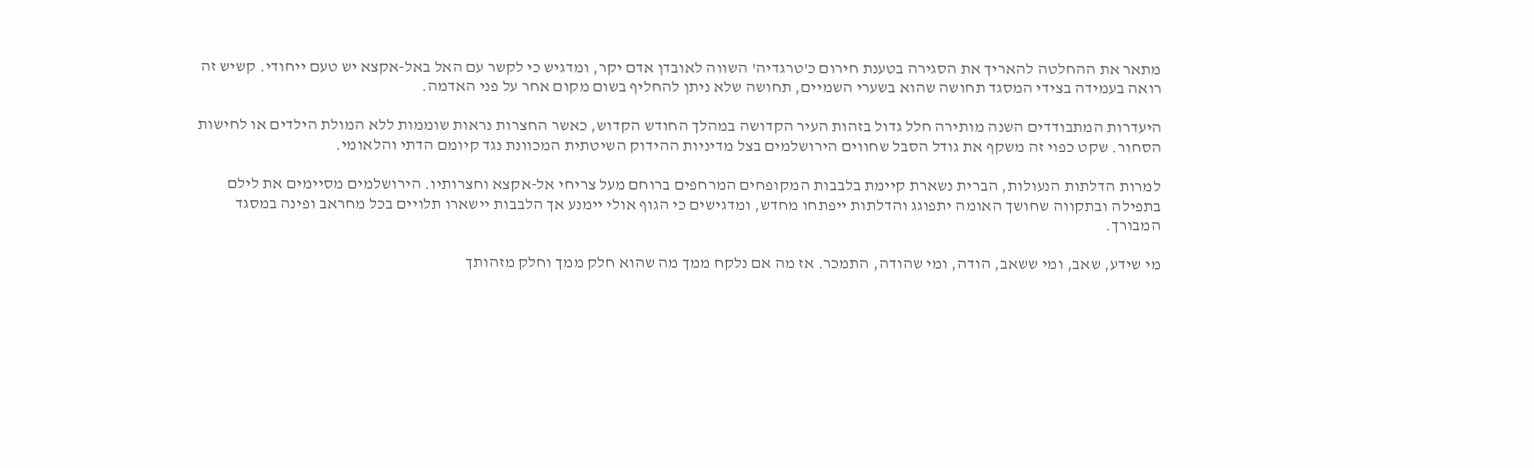מתאר את ההחלטה להאריך את הסגירה בטענת חירום כ'טרגדיה' השווה לאובדן אדם יקר, ומדגיש כי לקשר עם האל באל-אקצא יש טעם ייחודי. קשיש זה רואה בעמידה בצידי המסגד תחושה שהוא בשערי השמיים, תחושה שלא ניתן להחליף בשום מקום אחר על פני האדמה.

היעדרות המתבודדים השנה מותירה חלל גדול בזהות העיר הקדושה במהלך החודש הקדוש, כאשר החצרות נראות שוממות ללא המולת הילדים או לחישות הסחור. שקט כפוי זה משקף את גודל הסבל שחווים הירושלמים בצל מדיניות ההידוק השיטתית המכוונת נגד קיומם הדתי והלאומי.

למרות הדלתות הנעולות, הברית נשארת קיימת בלבבות המקופחים המרחפים ברוחם מעל צריחי אל-אקצא וחצרותיו. הירושלמים מסיימים את לילם בתפילה ובתקווה שחושך האומה יתפוגג והדלתות ייפתחו מחדש, ומדגישים כי הגוף אולי יימנע אך הלבבות יישארו תלויים בכל מחראב ופינה במסגד המבורך.

מי שידע, שאב, ומי ששאב, הודה, ומי שהודה, התמכר. אז מה אם נלקח ממך מה שהוא חלק ממך וחלק מזהותך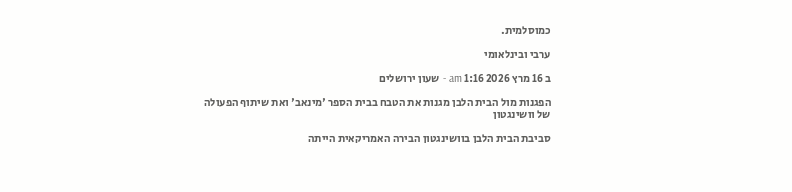כמוסלמית.

ערבי ובינלאומי

ב 16 מרץ 2026 1:16 am - שעון ירושלים

הפגנות מול הבית הלבן מגנות את הטבח בבית הספר 'מינאב' ואת שיתוף הפעולה של וושינגטון

סביבת הבית הלבן בוושינגטון הבירה האמריקאית הייתה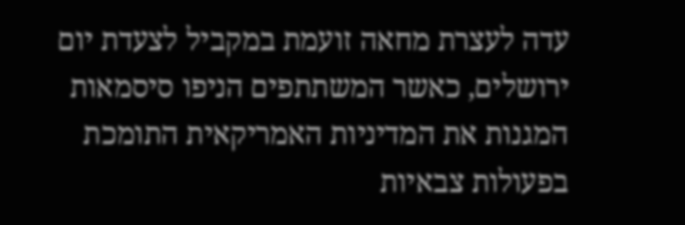עדה לעצרת מחאה זועמת במקביל לצעדת יום ירושלים, כאשר המשתתפים הניפו סיסמאות המגנות את המדיניות האמריקאית התומכת בפעולות צבאיות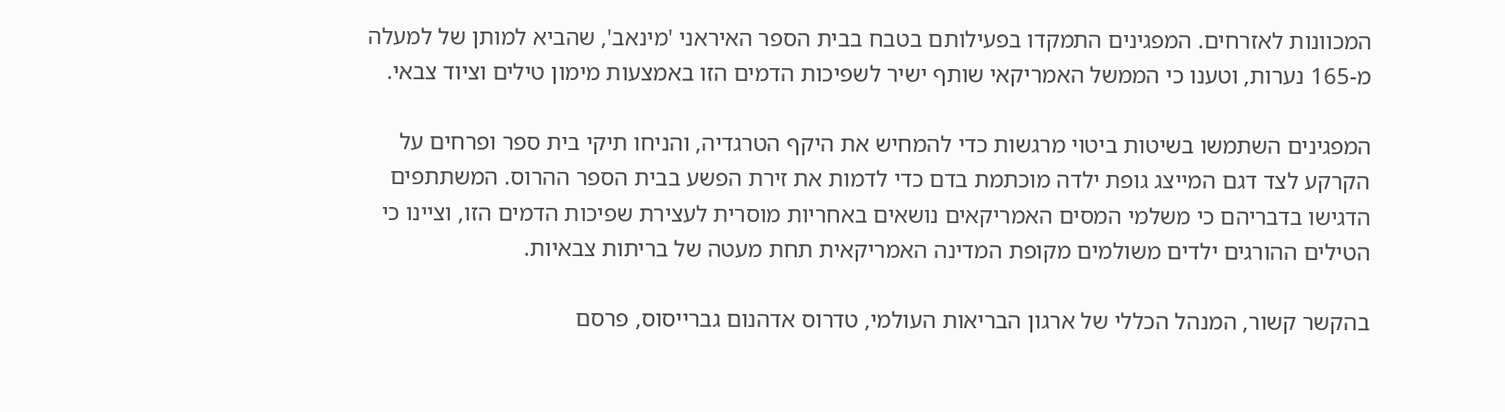המכוונות לאזרחים. המפגינים התמקדו בפעילותם בטבח בבית הספר האיראני 'מינאב', שהביא למותן של למעלה מ-165 נערות, וטענו כי הממשל האמריקאי שותף ישיר לשפיכות הדמים הזו באמצעות מימון טילים וציוד צבאי.

המפגינים השתמשו בשיטות ביטוי מרגשות כדי להמחיש את היקף הטרגדיה, והניחו תיקי בית ספר ופרחים על הקרקע לצד דגם המייצג גופת ילדה מוכתמת בדם כדי לדמות את זירת הפשע בבית הספר ההרוס. המשתתפים הדגישו בדבריהם כי משלמי המסים האמריקאים נושאים באחריות מוסרית לעצירת שפיכות הדמים הזו, וציינו כי הטילים ההורגים ילדים משולמים מקופת המדינה האמריקאית תחת מעטה של בריתות צבאיות.

בהקשר קשור, המנהל הכללי של ארגון הבריאות העולמי, טדרוס אדהנום גברייסוס, פרסם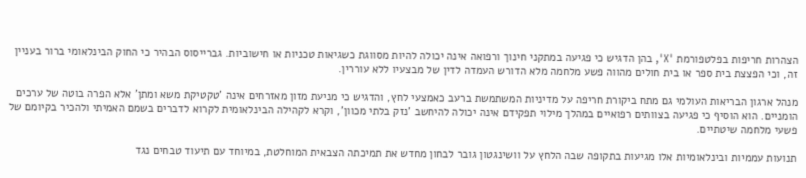הצהרות חריפות בפלטפורמת 'X', בהן הדגיש כי פגיעה במתקני חינוך ורפואה אינה יכולה להיות מסווגת כשגיאות טכניות או חישוביות. גברייסוס הבהיר כי החוק הבינלאומי ברור בעניין זה, וכי הפצצת בית ספר או בית חולים מהווה פשע מלחמה מלא הדורש העמדה לדין של מבצעיו ללא עוררין.

מנהל ארגון הבריאות העולמי גם מתח ביקורת חריפה על מדיניות המשתמשת ברעב כאמצעי לחץ, והדגיש כי מניעת מזון מאזרחים אינה 'טקטיקת משא ומתן' אלא הפרה בוטה של ערכים הומניים. הוא הוסיף כי פגיעה בצוותים רפואיים במהלך מילוי תפקידם אינה יכולה להיחשב 'נזק בלתי מכוון', וקרא לקהילה הבינלאומית לקרוא לדברים בשמם האמיתי ולהכיר בקיומם של פשעי מלחמה שיטתיים.

תנועות עממיות ובינלאומיות אלו מגיעות בתקופה שבה הלחץ על וושינגטון גובר לבחון מחדש את תמיכתה הצבאית המוחלטת, במיוחד עם תיעוד טבחים נגד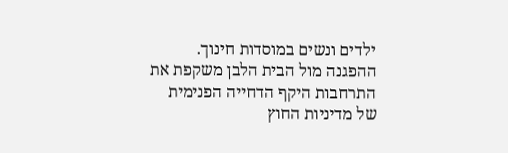ילדים ונשים במוסדות חינוך. ההפגנה מול הבית הלבן משקפת את התרחבות היקף הדחייה הפנימית של מדיניות החוץ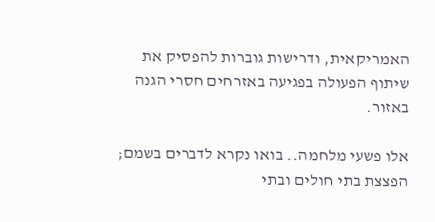האמריקאית, ודרישות גוברות להפסיק את שיתוף הפעולה בפגיעה באזרחים חסרי הגנה באזור.

אלו פשעי מלחמה.. בואו נקרא לדברים בשמם; הפצצת בתי חולים ובתי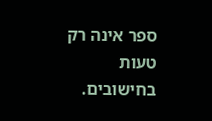ספר אינה רק טעות בחישובים.